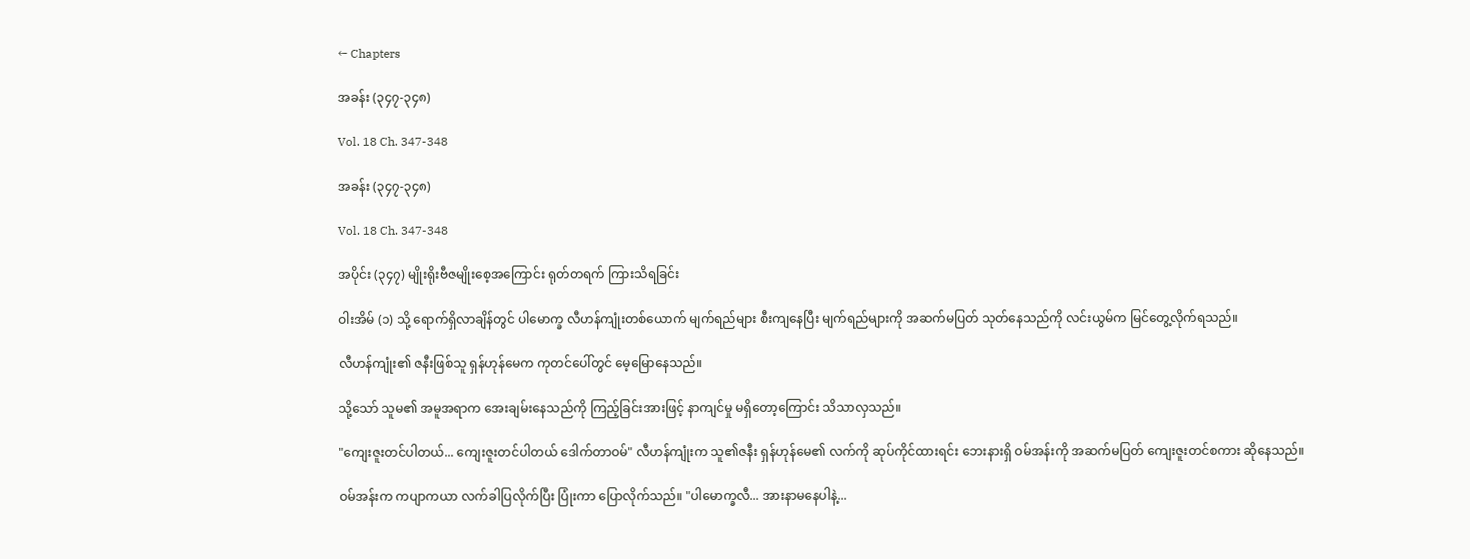← Chapters

အခန်း (၃၄၇-၃၄၈)

Vol. 18 Ch. 347-348

အခန်း (၃၄၇-၃၄၈)

Vol. 18 Ch. 347-348

အပိုင်း (၃၄၇) မျိုးရိုးဗီဇမျိုးစေ့အကြောင်း ရုတ်တရက် ကြားသိရခြင်း

ဝါးအိမ် (၁) သို့ ရောက်ရှိလာချိန်တွင် ပါမောက္ခ လီဟန်ကျုံးတစ်ယောက် မျက်ရည်များ စီးကျနေပြီး မျက်ရည်များကို အဆက်မပြတ် သုတ်နေသည်ကို လင်းယွမ်က မြင်တွေ့လိုက်ရသည်။

လီဟန်ကျုံး၏ ဇနီးဖြစ်သူ ရှန်ဟုန်မေက ကုတင်ပေါ်တွင် မေ့မြောနေသည်။

သို့သော် သူမ၏ အမူအရာက အေးချမ်းနေသည်ကို ကြည့်ခြင်းအားဖြင့် နာကျင်မှု မရှိတော့ကြောင်း သိသာလှသည်။

"ကျေးဇူးတင်ပါတယ်... ကျေးဇူးတင်ပါတယ် ဒေါက်တာဝမ်" လီဟန်ကျုံးက သူ၏ဇနီး ရှန်ဟုန်မေ၏ လက်ကို ဆုပ်ကိုင်ထားရင်း ဘေးနားရှိ ဝမ်အန်းကို အဆက်မပြတ် ကျေးဇူးတင်စကား ဆိုနေသည်။

ဝမ်အန်းက ကပျာကယာ လက်ခါပြလိုက်ပြီး ပြုံးကာ ပြောလိုက်သည်။ "ပါမောက္ခလီ... အားနာမနေပါနဲ့...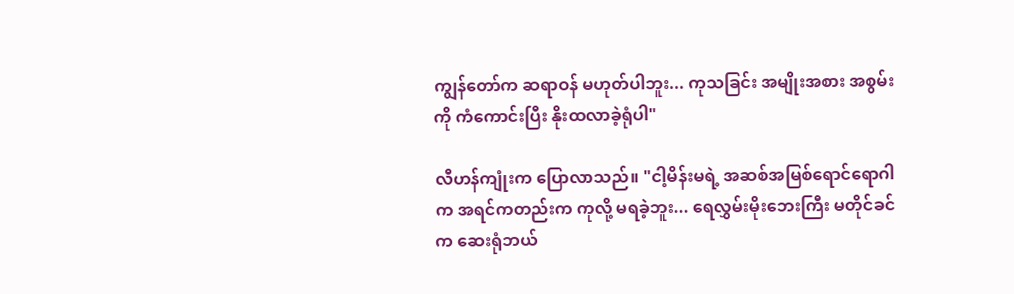ကျွန်တော်က ဆရာဝန် မဟုတ်ပါဘူး... ကုသခြင်း အမျိုးအစား အစွမ်းကို ကံကောင်းပြီး နိုးထလာခဲ့ရုံပါ"

လီဟန်ကျုံးက ပြောလာသည်။ "ငါ့မိန်းမရဲ့ အဆစ်အမြစ်ရောင်ရောဂါက အရင်ကတည်းက ကုလို့ မရခဲ့ဘူး... ရေလွှမ်းမိုးဘေးကြီး မတိုင်ခင်က ဆေးရုံဘယ်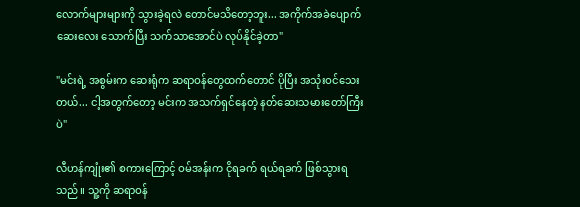လောက်များများကို သွားခဲ့ရလဲ တောင်မသိတော့ဘူး... အကိုက်အခဲပျောက်ဆေးလေး သောက်ပြီး သက်သာအောင်ပဲ လုပ်နိုင်ခဲ့တာ"

"မင်းရဲ့ အစွမ်းက ဆေးရုံက ဆရာဝန်တွေထက်တောင် ပိုပြီး အသုံးဝင်သေးတယ်... ငါ့အတွက်တော့ မင်းက အသက်ရှင်နေတဲ့ နတ်ဆေးသမားတော်ကြီးပဲ"

လီဟန်ကျုံး၏ စကားကြောင့် ဝမ်အန်းက ငိုရခက် ရယ်ရခက် ဖြစ်သွားရသည်။ သူ့ကို ဆရာဝန်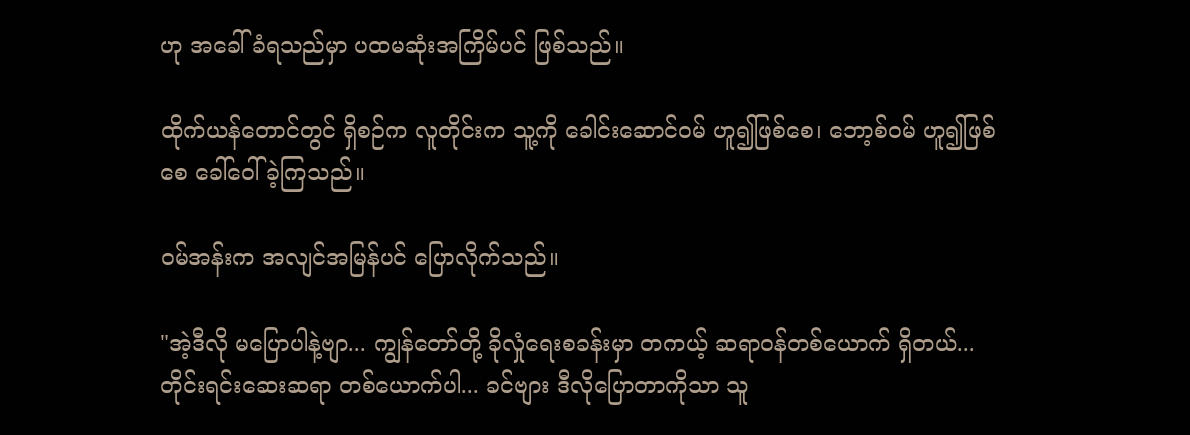ဟု အခေါ်ခံရသည်မှာ ပထမဆုံးအကြိမ်ပင် ဖြစ်သည်။

ထိုက်ယန်တောင်တွင် ရှိစဉ်က လူတိုင်းက သူ့ကို ခေါင်းဆောင်ဝမ် ဟူ၍ဖြစ်စေ၊ ဘော့စ်ဝမ် ဟူ၍ဖြစ်စေ ခေါ်ဝေါ်ခဲ့ကြသည်။

ဝမ်အန်းက အလျင်အမြန်ပင် ပြောလိုက်သည်။

"အဲ့ဒီလို မပြောပါနဲ့ဗျာ... ကျွန်တော်တို့ ခိုလှုံရေးစခန်းမှာ တကယ့် ဆရာဝန်တစ်ယောက် ရှိတယ်... တိုင်းရင်းဆေးဆရာ တစ်ယောက်ပါ... ခင်ဗျား ဒီလိုပြောတာကိုသာ သူ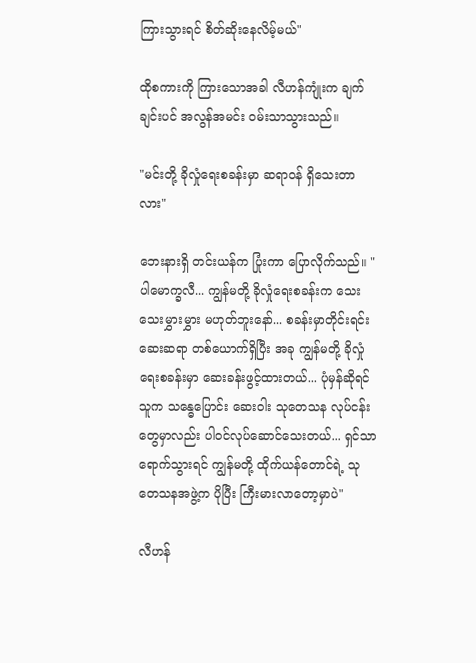ကြားသွားရင် စိတ်ဆိုးနေလိမ့်မယ်"

ထိုစကားကို ကြားသောအခါ လီဟန်ကျုံးက ချက်ချင်းပင် အလွန်အမင်း ဝမ်းသာသွားသည်။

"မင်းတို့ ခိုလှုံရေးစခန်းမှာ ဆရာဝန် ရှိသေးတာလား"

ဘေးနားရှိ တင်းယန်က ပြုံးကာ ပြောလိုက်သည်။ "ပါမောက္ခလီ... ကျွန်မတို့ ခိုလှုံရေးစခန်းက သေးသေးမွှားမွှား မဟုတ်ဘူးနော်... စခန်းမှာတိုင်းရင်းဆေးဆရာ တစ်ယောက်ရှိပြီး အခု ကျွန်မတို့ ခိုလှုံရေးစခန်းမှာ ဆေးခန်းဖွင့်ထားတယ်... ပုံမှန်ဆိုရင် သူက သန္ဓေပြောင်း ဆေးဝါး သုတေသန လုပ်ငန်းတွေမှာလည်း ပါဝင်လုပ်ဆောင်သေးတယ်... ရှင်သာ ရောက်သွားရင် ကျွန်မတို့ ထိုက်ယန်တောင်ရဲ့ သုတေသနအဖွဲ့က ပိုပြီး ကြီးမားလာတော့မှာပဲ"

လီဟန်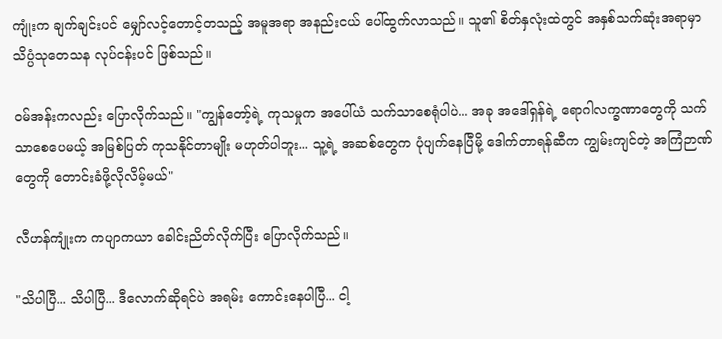ကျုံးက ချက်ချင်းပင် မျှော်လင့်တောင့်တသည့် အမူအရာ အနည်းငယ် ပေါ်ထွက်လာသည်။ သူ၏ စိတ်နှလုံးထဲတွင် အနှစ်သက်ဆုံးအရာမှာ သိပ္ပံသုတေသန လုပ်ငန်းပင် ဖြစ်သည်။

ဝမ်အန်းကလည်း ပြောလိုက်သည်။ "ကျွန်တော့်ရဲ့ ကုသမှုက အပေါ်ယံ သက်သာစေရုံပါပဲ... အခု အဒေါ်ရှန်ရဲ့ ရောဂါလက္ခဏာတွေကို သက်သာစေပေမယ့် အမြစ်ပြတ် ကုသနိုင်တာမျိုး မဟုတ်ပါဘူး... သူ့ရဲ့ အဆစ်တွေက ပုံပျက်နေပြီမို့ ဒေါက်တာရန်ဆီက ကျွမ်းကျင်တဲ့ အကြံဉာဏ်တွေကို တောင်းခံဖို့လိုလိမ့်မယ်"

လီဟန်ကျုံးက ကပျာကယာ ခေါင်းညိတ်လိုက်ပြီး ပြောလိုက်သည်။

"သိပါပြီ... သိပါပြီ... ဒီလောက်ဆိုရင်ပဲ အရမ်း ကောင်းနေပါပြီ... ငါ့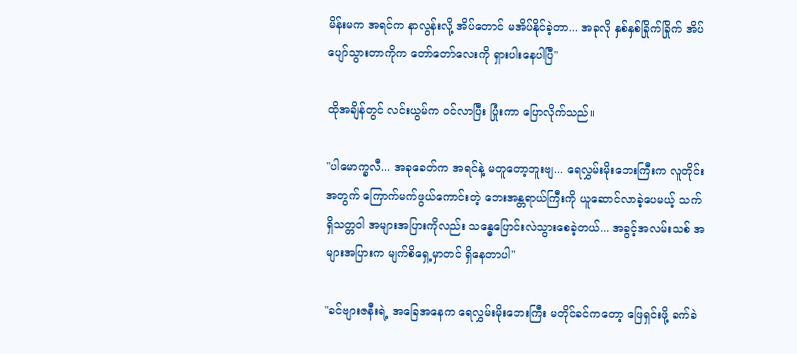မိန်းမက အရင်က နာလွန်းလို့ အိပ်တောင် မအိပ်နိုင်ခဲ့တာ... အခုလို နှစ်နှစ်ခြိုက်ခြိုက် အိပ်ပျော်သွားတာကိုက တော်တော်လေးကို ရှားပါးနေပါပြီ"

ထိုအချိန်တွင် လင်းယွမ်က ဝင်လာပြီး ပြုံးကာ ပြောလိုက်သည်။

"ပါမောက္ခလီ... အခုခေတ်က အရင်နဲ့ မတူတော့ဘူးဗျ... ရေလွှမ်းမိုးဘေးကြီးက လူတိုင်းအတွက် ကြောက်မက်ဖွယ်ကောင်းတဲ့ ဘေးအန္တရာယ်ကြီးကို ယူဆောင်လာခဲ့ပေမယ့် သက်ရှိသတ္တဝါ အများအပြားကိုလည်း သန္ဓေပြောင်းလဲသွားစေခဲ့တယ်... အခွင့်အလမ်းသစ် အများအပြားက မျက်စိရှေ့မှာတင် ရှိနေတာပါ"

"ခင်ဗျားဇနီးရဲ့ အခြေအနေက ရေလွှမ်းမိုးဘေးကြီး မတိုင်ခင်ကတော့ ဖြေရှင်းဖို့ ခက်ခဲ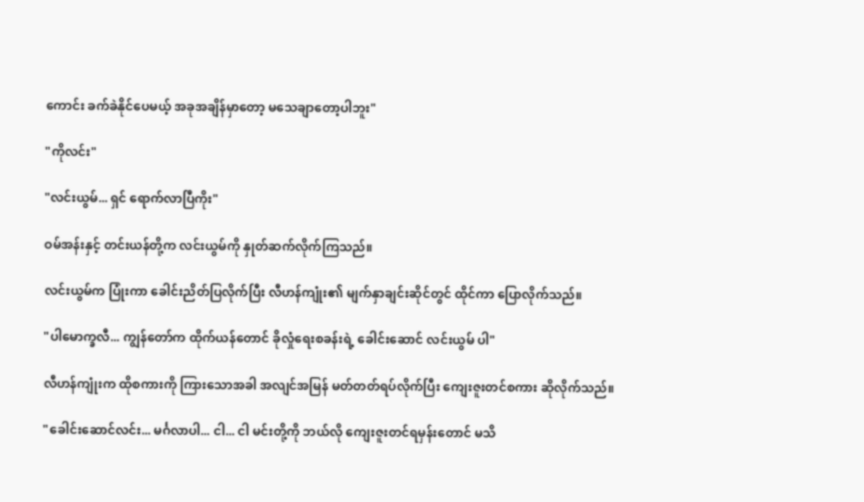ကောင်း ခက်ခဲနိုင်ပေမယ့် အခုအချိန်မှာတော့ မသေချာတော့ပါဘူး"

"ကိုလင်း"

"လင်းယွမ်... ရှင် ရောက်လာပြီကိုး"

ဝမ်အန်းနှင့် တင်းယန်တို့က လင်းယွမ်ကို နှုတ်ဆက်လိုက်ကြသည်။

လင်းယွမ်က ပြုံးကာ ခေါင်းညိတ်ပြလိုက်ပြီး လီဟန်ကျုံး၏ မျက်နှာချင်းဆိုင်တွင် ထိုင်ကာ ပြောလိုက်သည်။

"ပါမောက္ခလီ... ကျွန်တော်က ထိုက်ယန်တောင် ခိုလှုံရေးစခန်းရဲ့ ခေါင်းဆောင် လင်းယွမ် ပါ"

လီဟန်ကျုံးက ထိုစကားကို ကြားသောအခါ အလျင်အမြန် မတ်တတ်ရပ်လိုက်ပြီး ကျေးဇူးတင်စကား ဆိုလိုက်သည်။

"ခေါင်းဆောင်လင်း... မင်္ဂလာပါ... ငါ... ငါ မင်းတို့ကို ဘယ်လို ကျေးဇူးတင်ရမှန်းတောင် မသိ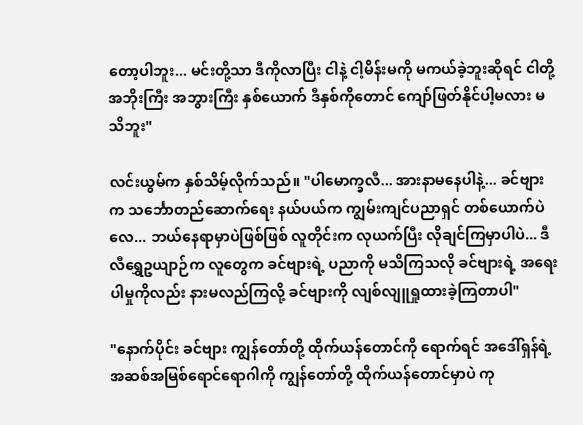တော့ပါဘူး... မင်းတို့သာ ဒီကိုလာပြီး ငါနဲ့ ငါ့မိန်းမကို မကယ်ခဲ့ဘူးဆိုရင် ငါတို့ အဘိုးကြီး အဘွားကြီး နှစ်ယောက် ဒီနှစ်ကိုတောင် ကျော်ဖြတ်နိုင်ပါ့မလား မသိဘူး"

လင်းယွမ်က နှစ်သိမ့်လိုက်သည်။ "ပါမောက္ခလီ... အားနာမနေပါနဲ့... ခင်ဗျားက သင်္ဘောတည်ဆောက်ရေး နယ်ပယ်က ကျွမ်းကျင်ပညာရှင် တစ်ယောက်ပဲလေ... ဘယ်နေရာမှာပဲဖြစ်ဖြစ် လူတိုင်းက လုယက်ပြီး လိုချင်ကြမှာပါပဲ... ဒီ လီရွှေဥယျာဉ်က လူတွေက ခင်ဗျားရဲ့ ပညာကို မသိကြသလို ခင်ဗျားရဲ့ အရေးပါမှုကိုလည်း နားမလည်ကြလို့ ခင်ဗျားကို လျစ်လျူရှုထားခဲ့ကြတာပါ"

"နောက်ပိုင်း ခင်ဗျား ကျွန်တော်တို့ ထိုက်ယန်တောင်ကို ရောက်ရင် အဒေါ်ရှန်ရဲ့ အဆစ်အမြစ်ရောင်ရောဂါကို ကျွန်တော်တို့ ထိုက်ယန်တောင်မှာပဲ ကု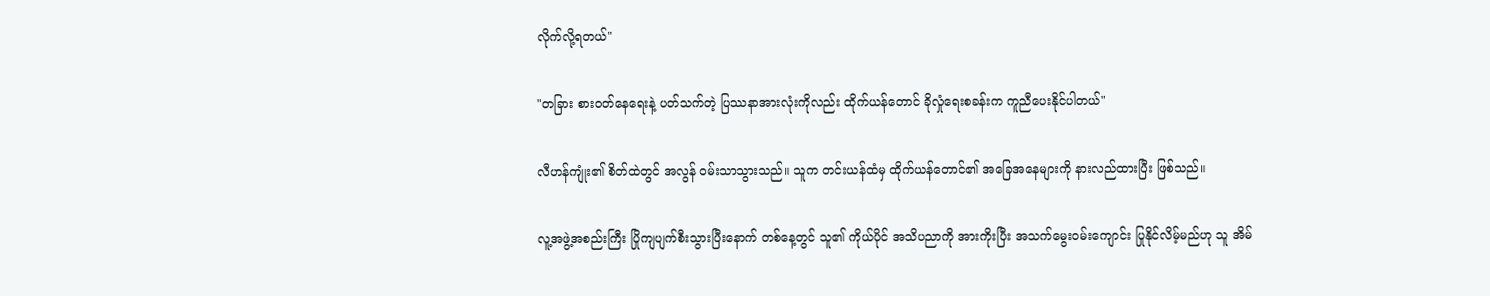လိုက်လို့ရတယ်"

"တခြား စားဝတ်နေရေးနဲ့ ပတ်သက်တဲ့ ပြဿနာအားလုံးကိုလည်း ထိုက်ယန်တောင် ခိုလှုံရေးစခန်းက ကူညီပေးနိုင်ပါတယ်"

လီဟန်ကျုံး၏ စိတ်ထဲတွင် အလွန် ဝမ်းသာသွားသည်။ သူက တင်းယန်ထံမှ ထိုက်ယန်တောင်၏ အခြေအနေများကို နားလည်ထားပြီး ဖြစ်သည်။

လူ့အဖွဲ့အစည်းကြီး ပြိုကျပျက်စီးသွားပြီးနောက် တစ်နေ့တွင် သူ၏ ကိုယ်ပိုင် အသိပညာကို အားကိုးပြီး အသက်မွေးဝမ်းကျောင်း ပြုနိုင်လိမ့်မည်ဟု သူ အိမ်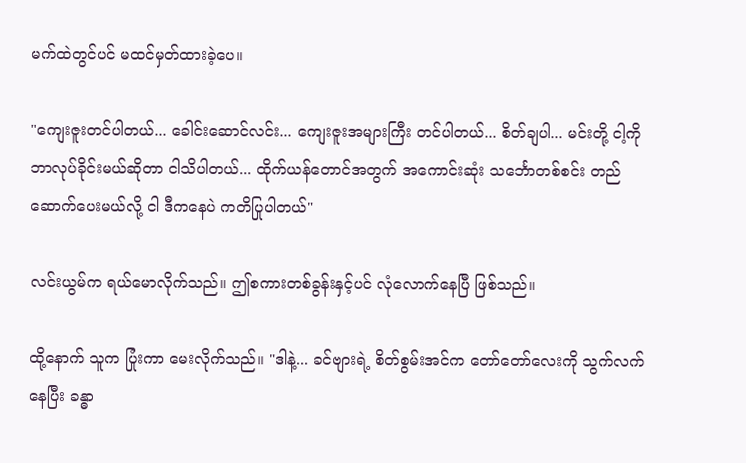မက်ထဲတွင်ပင် မထင်မှတ်ထားခဲ့ပေ။

"ကျေးဇူးတင်ပါတယ်... ခေါင်းဆောင်လင်း... ကျေးဇူးအများကြီး တင်ပါတယ်... စိတ်ချပါ... မင်းတို့ ငါ့ကို ဘာလုပ်ခိုင်းမယ်ဆိုတာ ငါသိပါတယ်... ထိုက်ယန်တောင်အတွက် အကောင်းဆုံး သင်္ဘောတစ်စင်း တည်ဆောက်ပေးမယ်လို့ ငါ ဒီကနေပဲ ကတိပြုပါတယ်"

လင်းယွမ်က ရယ်မောလိုက်သည်။ ဤစကားတစ်ခွန်းနှင့်ပင် လုံလောက်နေပြီ ဖြစ်သည်။

ထို့နောက် သူက ပြုံးကာ မေးလိုက်သည်။ "ဒါနဲ့... ခင်ဗျားရဲ့ စိတ်စွမ်းအင်က တော်တော်လေးကို သွက်လက်နေပြီး ခန္ဓာ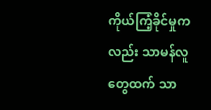ကိုယ်ကြံ့ခိုင်မှုကလည်း သာမန်လူတွေထက် သာ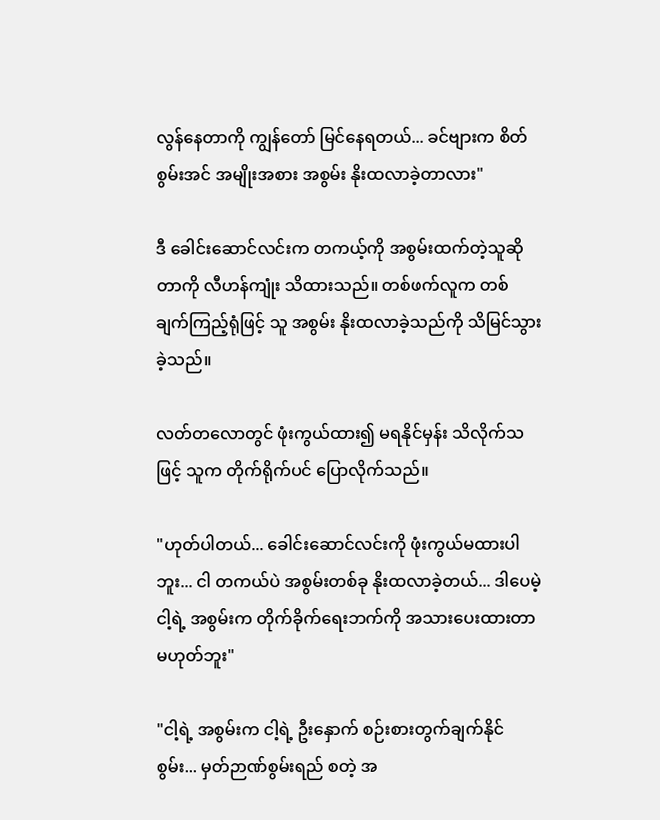လွန်နေတာကို ကျွန်တော် မြင်နေရတယ်... ခင်ဗျားက စိတ်စွမ်းအင် အမျိုးအစား အစွမ်း နိုးထလာခဲ့တာလား"

ဒီ ခေါင်းဆောင်လင်းက တကယ့်ကို အစွမ်းထက်တဲ့သူဆိုတာကို လီဟန်ကျုံး သိထားသည်။ တစ်ဖက်လူက တစ်ချက်ကြည့်ရုံဖြင့် သူ အစွမ်း နိုးထလာခဲ့သည်ကို သိမြင်သွားခဲ့သည်။

လတ်တလောတွင် ဖုံးကွယ်ထား၍ မရနိုင်မှန်း သိလိုက်သဖြင့် သူက တိုက်ရိုက်ပင် ပြောလိုက်သည်။

"ဟုတ်ပါတယ်... ခေါင်းဆောင်လင်းကို ဖုံးကွယ်မထားပါဘူး... ငါ တကယ်ပဲ အစွမ်းတစ်ခု နိုးထလာခဲ့တယ်... ဒါပေမဲ့ ငါ့ရဲ့ အစွမ်းက တိုက်ခိုက်ရေးဘက်ကို အသားပေးထားတာ မဟုတ်ဘူး"

"ငါ့ရဲ့ အစွမ်းက ငါ့ရဲ့ ဦးနှောက် စဉ်းစားတွက်ချက်နိုင်စွမ်း... မှတ်ဉာဏ်စွမ်းရည် စတဲ့ အ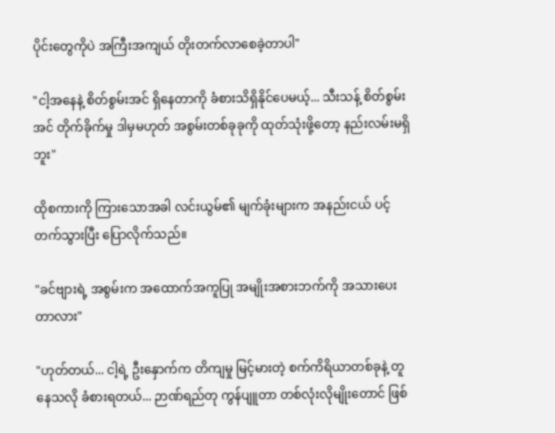ပိုင်းတွေကိုပဲ အကြီးအကျယ် တိုးတက်လာစေခဲ့တာပါ"

"ငါ့အနေနဲ့ စိတ်စွမ်းအင် ရှိနေတာကို ခံစားသိရှိနိုင်ပေမယ့်... သီးသန့် စိတ်စွမ်းအင် တိုက်ခိုက်မှု ဒါမှမဟုတ် အစွမ်းတစ်ခုခုကို ထုတ်သုံးဖို့တော့ နည်းလမ်းမရှိဘူး"

ထိုစကားကို ကြားသောအခါ လင်းယွမ်၏ မျက်ခုံးများက အနည်းငယ် ပင့်တက်သွားပြီး ပြောလိုက်သည်။

"ခင်ဗျားရဲ့ အစွမ်းက အထောက်အကူပြု အမျိုးအစားဘက်ကို အသားပေးတာလား"

"ဟုတ်တယ်... ငါ့ရဲ့ ဦးနှောက်က တိကျမှု မြင့်မားတဲ့ စက်ကိရိယာတစ်ခုနဲ့ တူနေသလို ခံစားရတယ်... ဉာဏ်ရည်တု ကွန်ပျူတာ တစ်လုံးလိုမျိုးတောင် ဖြစ်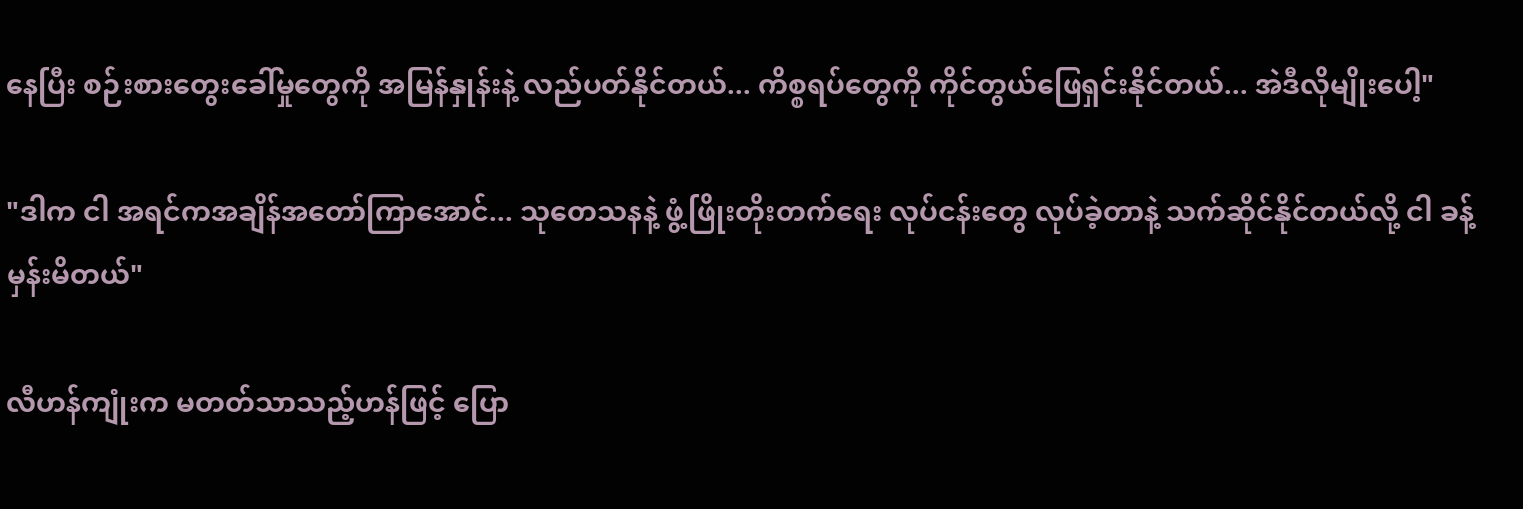နေပြီး စဉ်းစားတွေးခေါ်မှုတွေကို အမြန်နှုန်းနဲ့ လည်ပတ်နိုင်တယ်... ကိစ္စရပ်တွေကို ကိုင်တွယ်ဖြေရှင်းနိုင်တယ်... အဲဒီလိုမျိုးပေါ့"

"ဒါက ငါ အရင်ကအချိန်အတော်ကြာအောင်... သုတေသနနဲ့ ဖွံ့ဖြိုးတိုးတက်ရေး လုပ်ငန်းတွေ လုပ်ခဲ့တာနဲ့ သက်ဆိုင်နိုင်တယ်လို့ ငါ ခန့်မှန်းမိတယ်"

လီဟန်ကျုံးက မတတ်သာသည့်ဟန်ဖြင့် ပြော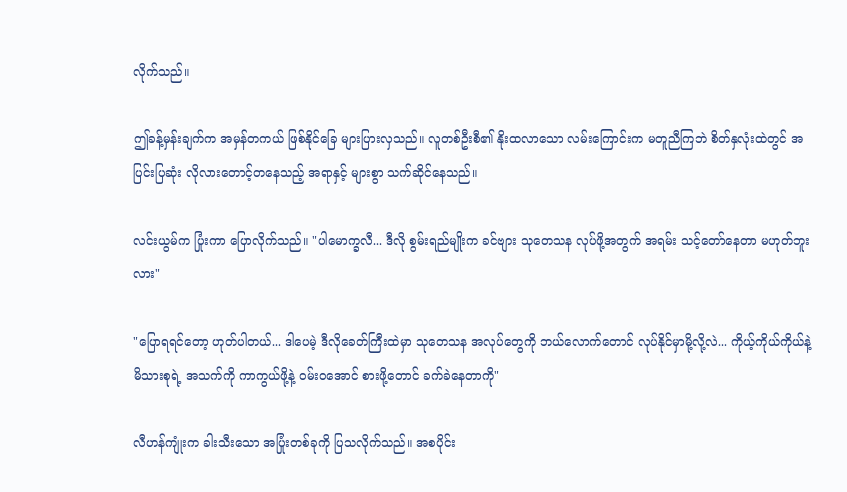လိုက်သည်။

ဤခန့်မှန်းချက်က အမှန်တကယ် ဖြစ်နိုင်ခြေ များပြားလှသည်။ လူတစ်ဦးစီ၏ နိုးထလာသော လမ်းကြောင်းက မတူညီကြဘဲ စိတ်နှလုံးထဲတွင် အပြင်းပြဆုံး လိုလားတောင့်တနေသည့် အရာနှင့် များစွာ သက်ဆိုင်နေသည်။

လင်းယွမ်က ပြုံးကာ ပြောလိုက်သည်။ "ပါမောက္ခလီ... ဒီလို စွမ်းရည်မျိုးက ခင်ဗျား သုတေသန လုပ်ဖို့အတွက် အရမ်း သင့်တော်နေတာ မဟုတ်ဘူးလား"

"ပြောရရင်တော့ ဟုတ်ပါတယ်... ဒါပေမဲ့ ဒီလိုခေတ်ကြီးထဲမှာ သုတေသန အလုပ်တွေကို ဘယ်လောက်တောင် လုပ်နိုင်မှာမို့လို့လဲ... ကိုယ့်ကိုယ်ကိုယ်နဲ့ မိသားစုရဲ့ အသက်ကို ကာကွယ်ဖို့နဲ့ ဝမ်းဝအောင် စားဖို့တောင် ခက်ခဲနေတာကို"

လီဟန်ကျုံးက ခါးသီးသော အပြုံးတစ်ခုကို ပြသလိုက်သည်။ အစပိုင်း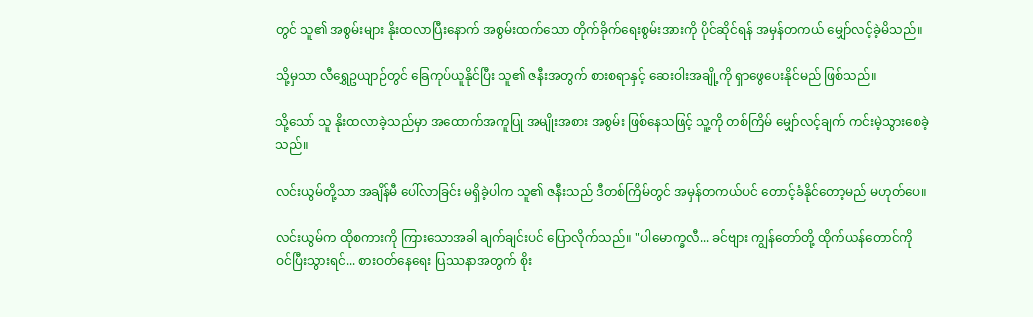တွင် သူ၏ အစွမ်းများ နိုးထလာပြီးနောက် အစွမ်းထက်သော တိုက်ခိုက်ရေးစွမ်းအားကို ပိုင်ဆိုင်ရန် အမှန်တကယ် မျှော်လင့်ခဲ့မိသည်။

သို့မှသာ လီရွှေဥယျာဉ်တွင် ခြေကုပ်ယူနိုင်ပြီး သူ၏ ဇနီးအတွက် စားစရာနှင့် ဆေးဝါးအချို့ကို ရှာဖွေပေးနိုင်မည် ဖြစ်သည်။

သို့သော် သူ နိုးထလာခဲ့သည်မှာ အထောက်အကူပြု အမျိုးအစား အစွမ်း ဖြစ်နေသဖြင့် သူ့ကို တစ်ကြိမ် မျှော်လင့်ချက် ကင်းမဲ့သွားစေခဲ့သည်။

လင်းယွမ်တို့သာ အချိန်မီ ပေါ်လာခြင်း မရှိခဲ့ပါက သူ၏ ဇနီးသည် ဒီတစ်ကြိမ်တွင် အမှန်တကယ်ပင် တောင့်ခံနိုင်တော့မည် မဟုတ်ပေ။

လင်းယွမ်က ထိုစကားကို ကြားသောအခါ ချက်ချင်းပင် ပြောလိုက်သည်။ "ပါမောက္ခလီ... ခင်ဗျား ကျွန်တော်တို့ ထိုက်ယန်တောင်ကို ဝင်ပြီးသွားရင်... စားဝတ်နေရေး ပြဿနာအတွက် စိုး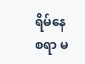ရိမ်နေစရာ မ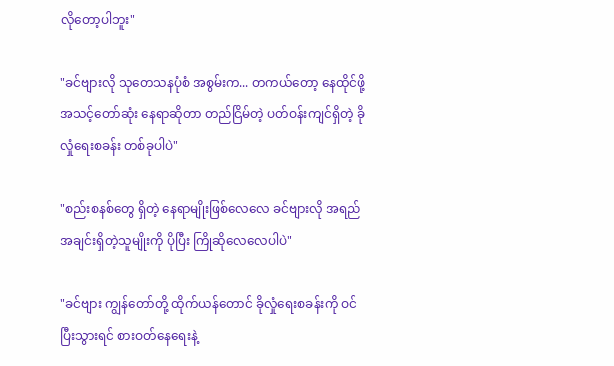လိုတော့ပါဘူး"

"ခင်ဗျားလို သုတေသနပုံစံ အစွမ်းက... တကယ်တော့ နေထိုင်ဖို့ အသင့်တော်ဆုံး နေရာဆိုတာ တည်ငြိမ်တဲ့ ပတ်ဝန်းကျင်ရှိတဲ့ ခိုလှုံရေးစခန်း တစ်ခုပါပဲ"

"စည်းစနစ်တွေ ရှိတဲ့ နေရာမျိုးဖြစ်လေလေ ခင်ဗျားလို အရည်အချင်းရှိတဲ့သူမျိုးကို ပိုပြီး ကြိုဆိုလေလေပါပဲ"

"ခင်ဗျား ကျွန်တော်တို့ ထိုက်ယန်တောင် ခိုလှုံရေးစခန်းကို ဝင်ပြီးသွားရင် စားဝတ်နေရေးနဲ့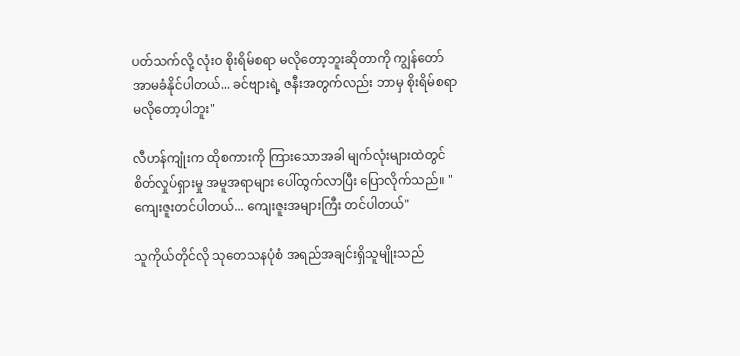ပတ်သက်လို့ လုံးဝ စိုးရိမ်စရာ မလိုတော့ဘူးဆိုတာကို ကျွန်တော် အာမခံနိုင်ပါတယ်... ခင်ဗျားရဲ့ ဇနီးအတွက်လည်း ဘာမှ စိုးရိမ်စရာ မလိုတော့ပါဘူး"

လီဟန်ကျုံးက ထိုစကားကို ကြားသောအခါ မျက်လုံးများထဲတွင် စိတ်လှုပ်ရှားမှု အမူအရာများ ပေါ်ထွက်လာပြီး ပြောလိုက်သည်။ "ကျေးဇူးတင်ပါတယ်... ကျေးဇူးအများကြီး တင်ပါတယ်"

သူကိုယ်တိုင်လို သုတေသနပုံစံ အရည်အချင်းရှိသူမျိုးသည်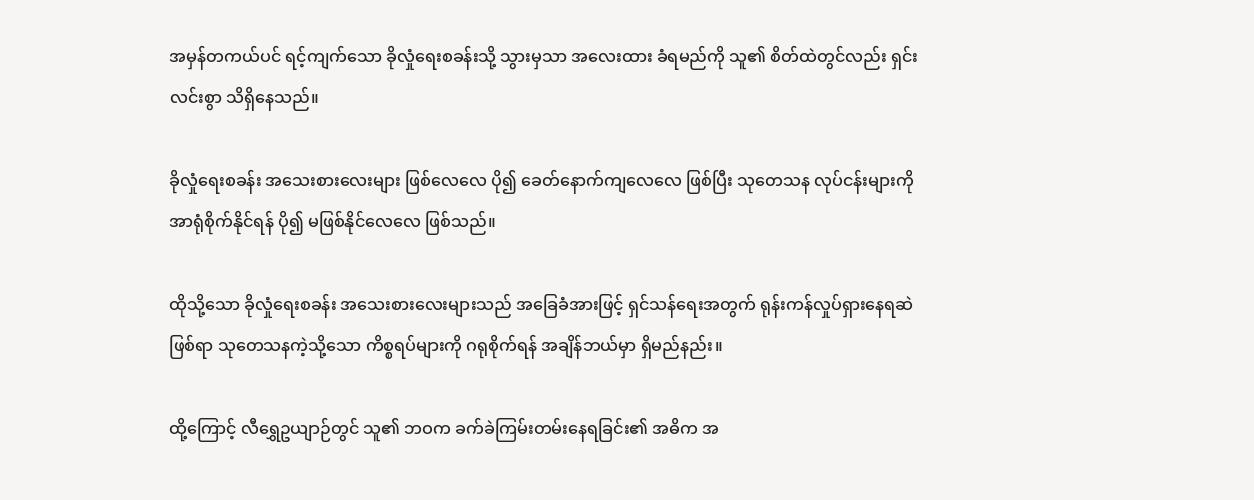အမှန်တကယ်ပင် ရင့်ကျက်သော ခိုလှုံရေးစခန်းသို့ သွားမှသာ အလေးထား ခံရမည်ကို သူ၏ စိတ်ထဲတွင်လည်း ရှင်းလင်းစွာ သိရှိနေသည်။

ခိုလှုံရေးစခန်း အသေးစားလေးများ ဖြစ်လေလေ ပို၍ ခေတ်နောက်ကျလေလေ ဖြစ်ပြီး သုတေသန လုပ်ငန်းများကို အာရုံစိုက်နိုင်ရန် ပို၍ မဖြစ်နိုင်လေလေ ဖြစ်သည်။

ထိုသို့သော ခိုလှုံရေးစခန်း အသေးစားလေးများသည် အခြေခံအားဖြင့် ရှင်သန်ရေးအတွက် ရုန်းကန်လှုပ်ရှားနေရဆဲ ဖြစ်ရာ သုတေသနကဲ့သို့သော ကိစ္စရပ်များကို ဂရုစိုက်ရန် အချိန်ဘယ်မှာ ရှိမည်နည်း။

ထို့ကြောင့် လီရွှေဥယျာဉ်တွင် သူ၏ ဘဝက ခက်ခဲကြမ်းတမ်းနေရခြင်း၏ အဓိက အ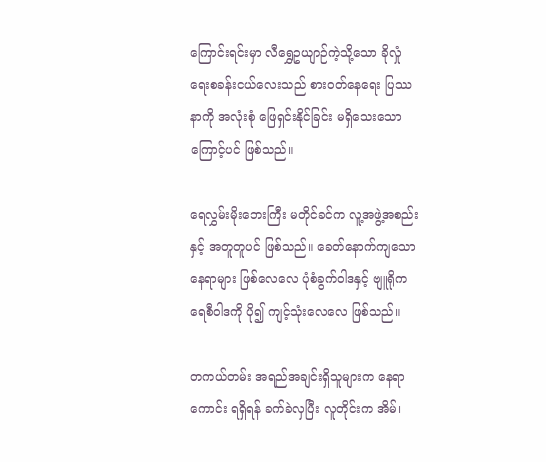ကြောင်းရင်းမှာ လီရွှေဥယျာဉ်ကဲ့သို့သော ခိုလှုံရေးစခန်းငယ်လေးသည် စားဝတ်နေရေး ပြဿနာကို အလုံးစုံ ဖြေရှင်းနိုင်ခြင်း မရှိသေးသောကြောင့်ပင် ဖြစ်သည်။

ရေလွှမ်းမိုးဘေးကြီး မတိုင်ခင်က လူ့အဖွဲ့အစည်းနှင့် အတူတူပင် ဖြစ်သည်။ ခေတ်နောက်ကျသော နေရာများ ဖြစ်လေလေ ပုံစံခွက်ဝါဒနှင့် ဗျူရိုကရေစီဝါဒကို ပို၍ ကျင့်သုံးလေလေ ဖြစ်သည်။

တကယ်တမ်း အရည်အချင်းရှိသူများက နေရာကောင်း ရရှိရန် ခက်ခဲလှပြီး လူတိုင်းက အိမ်၊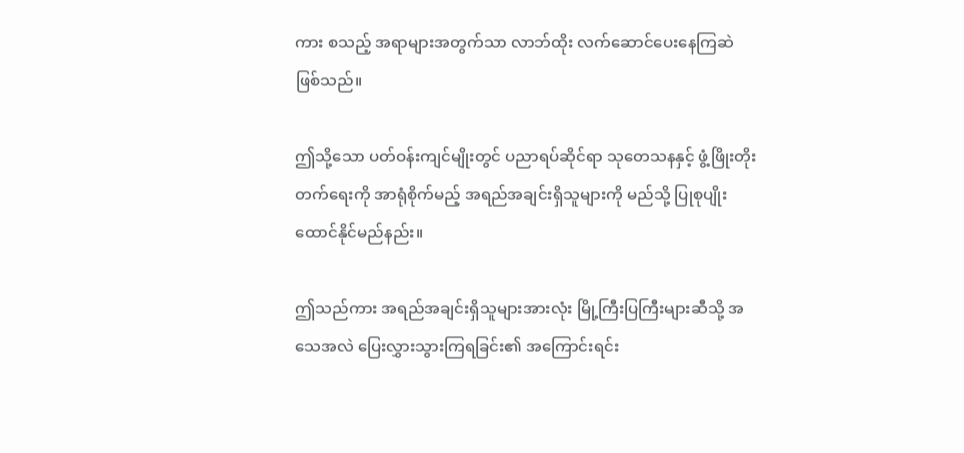ကား စသည့် အရာများအတွက်သာ လာဘ်ထိုး လက်ဆောင်ပေးနေကြဆဲ ဖြစ်သည်။

ဤသို့သော ပတ်ဝန်းကျင်မျိုးတွင် ပညာရပ်ဆိုင်ရာ သုတေသနနှင့် ဖွံ့ဖြိုးတိုးတက်ရေးကို အာရုံစိုက်မည့် အရည်အချင်းရှိသူများကို မည်သို့ ပြုစုပျိုးထောင်နိုင်မည်နည်း။

ဤသည်ကား အရည်အချင်းရှိသူများအားလုံး မြို့ကြီးပြကြီးများဆီသို့ အသေအလဲ ပြေးလွှားသွားကြရခြင်း၏ အကြောင်းရင်း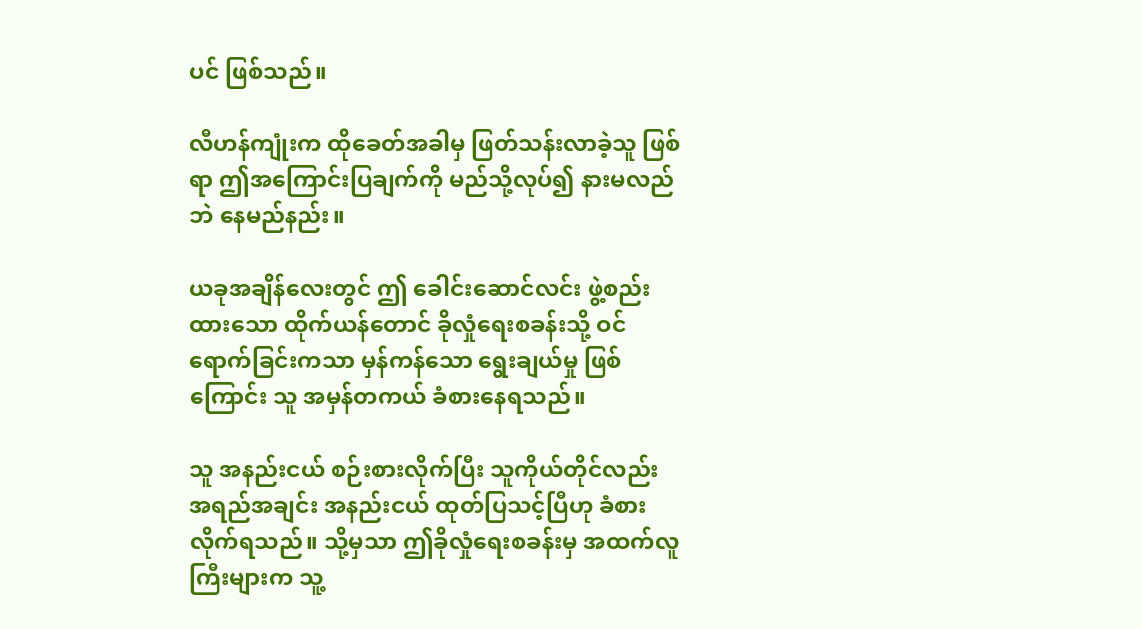ပင် ဖြစ်သည်။

လီဟန်ကျုံးက ထိုခေတ်အခါမှ ဖြတ်သန်းလာခဲ့သူ ဖြစ်ရာ ဤအကြောင်းပြချက်ကို မည်သို့လုပ်၍ နားမလည်ဘဲ နေမည်နည်း။

ယခုအချိန်လေးတွင် ဤ ခေါင်းဆောင်လင်း ဖွဲ့စည်းထားသော ထိုက်ယန်တောင် ခိုလှုံရေးစခန်းသို့ ဝင်ရောက်ခြင်းကသာ မှန်ကန်သော ရွေးချယ်မှု ဖြစ်ကြောင်း သူ အမှန်တကယ် ခံစားနေရသည်။

သူ အနည်းငယ် စဉ်းစားလိုက်ပြီး သူကိုယ်တိုင်လည်း အရည်အချင်း အနည်းငယ် ထုတ်ပြသင့်ပြီဟု ခံစားလိုက်ရသည်။ သို့မှသာ ဤခိုလှုံရေးစခန်းမှ အထက်လူကြီးများက သူ့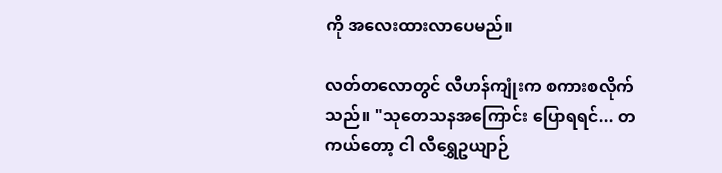ကို အလေးထားလာပေမည်။

လတ်တလောတွင် လီဟန်ကျုံးက စကားစလိုက်သည်။ "သုတေသနအကြောင်း ပြောရရင်... တကယ်တော့ ငါ လီရွှေဥယျာဉ်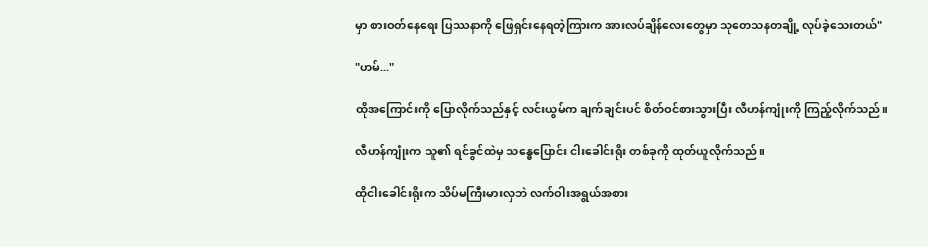မှာ စားဝတ်နေရေး ပြဿနာကို ဖြေရှင်းနေရတဲ့ကြားက အားလပ်ချိန်လေးတွေမှာ သုတေသနတချို့ လုပ်ခဲ့သေးတယ်"

"ဟမ်..."

ထိုအကြောင်းကို ပြောလိုက်သည်နှင့် လင်းယွမ်က ချက်ချင်းပင် စိတ်ဝင်စားသွားပြီး လီဟန်ကျုံးကို ကြည့်လိုက်သည်။

လီဟန်ကျုံးက သူ၏ ရင်ခွင်ထဲမှ သန္ဓေပြောင်း ငါးခေါင်းရိုး တစ်ခုကို ထုတ်ယူလိုက်သည်။

ထိုငါးခေါင်းရိုးက သိပ်မကြီးမားလှဘဲ လက်ဝါးအရွယ်အစား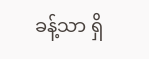ခန့်သာ ရှိ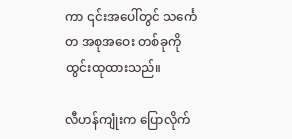ကာ ၎င်းအပေါ်တွင် သင်္ကေတ အစုအဝေး တစ်ခုကို ထွင်းထုထားသည်။

လီဟန်ကျုံးက ပြောလိုက်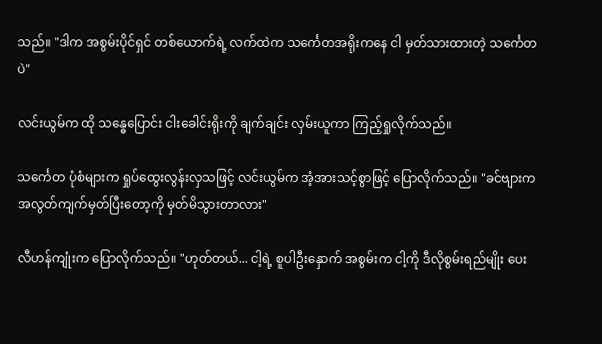သည်။ "ဒါက အစွမ်းပိုင်ရှင် တစ်ယောက်ရဲ့ လက်ထဲက သင်္ကေတအရိုးကနေ ငါ မှတ်သားထားတဲ့ သင်္ကေတပဲ"

လင်းယွမ်က ထို သန္ဓေပြောင်း ငါးခေါင်းရိုးကို ချက်ချင်း လှမ်းယူကာ ကြည့်ရှုလိုက်သည်။

သင်္ကေတ ပုံစံများက ရှုပ်ထွေးလွန်းလှသဖြင့် လင်းယွမ်က အံ့အားသင့်စွာဖြင့် ပြောလိုက်သည်။ "ခင်ဗျားက အလွတ်ကျက်မှတ်ပြီးတော့ကို မှတ်မိသွားတာလား"

လီဟန်ကျုံးက ပြောလိုက်သည်။ "ဟုတ်တယ်... ငါ့ရဲ့ စူပါဦးနှောက် အစွမ်းက ငါ့ကို ဒီလိုစွမ်းရည်မျိုး ပေး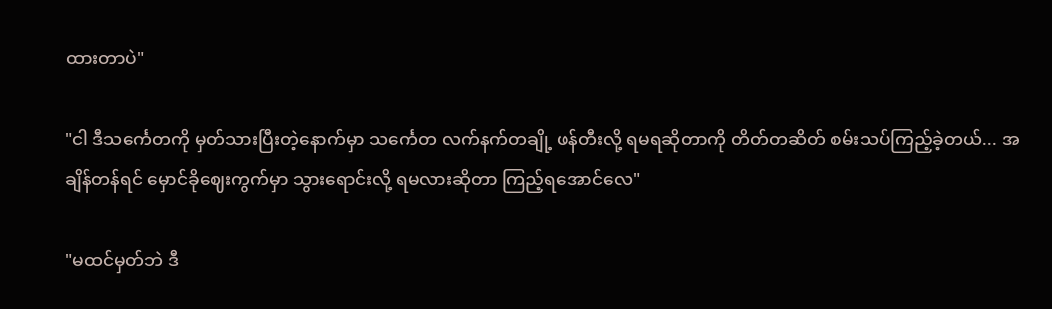ထားတာပဲ"

"ငါ ဒီသင်္ကေတကို မှတ်သားပြီးတဲ့နောက်မှာ သင်္ကေတ လက်နက်တချို့ ဖန်တီးလို့ ရမရဆိုတာကို တိတ်တဆိတ် စမ်းသပ်ကြည့်ခဲ့တယ်... အချိန်တန်ရင် မှောင်ခိုဈေးကွက်မှာ သွားရောင်းလို့ ရမလားဆိုတာ ကြည့်ရအောင်လေ"

"မထင်မှတ်ဘဲ ဒီ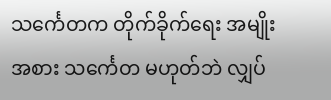သင်္ကေတက တိုက်ခိုက်ရေး အမျိုးအစား သင်္ကေတ မဟုတ်ဘဲ လျှပ်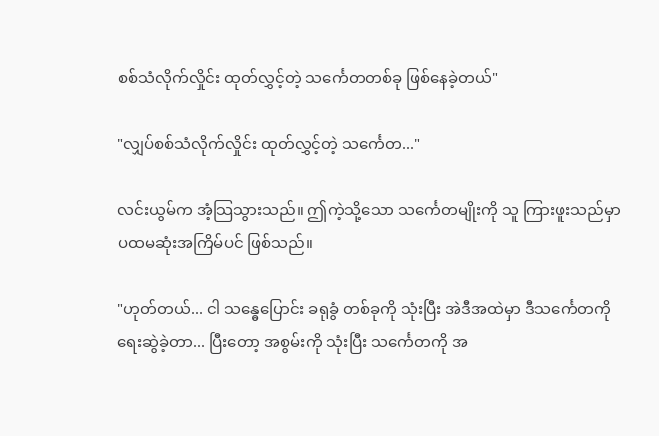စစ်သံလိုက်လှိုင်း ထုတ်လွှင့်တဲ့ သင်္ကေတတစ်ခု ဖြစ်နေခဲ့တယ်"

"လျှပ်စစ်သံလိုက်လှိုင်း ထုတ်လွှင့်တဲ့ သင်္ကေတ..."

လင်းယွမ်က အံ့သြသွားသည်။ ဤကဲ့သို့သော သင်္ကေတမျိုးကို သူ ကြားဖူးသည်မှာ ပထမဆုံးအကြိမ်ပင် ဖြစ်သည်။

"ဟုတ်တယ်... ငါ သန္ဓေပြောင်း ခရုခွံ တစ်ခုကို သုံးပြီး အဲဒီအထဲမှာ ဒီသင်္ကေတကို ရေးဆွဲခဲ့တာ... ပြီးတော့ အစွမ်းကို သုံးပြီး သင်္ကေတကို အ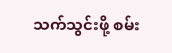သက်သွင်းဖို့ စမ်း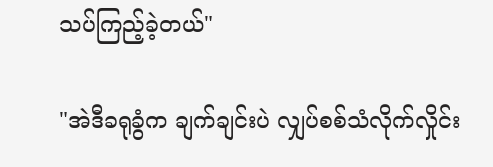သပ်ကြည့်ခဲ့တယ်"

"အဲဒီခရုခွံက ချက်ချင်းပဲ လျှပ်စစ်သံလိုက်လှိုင်း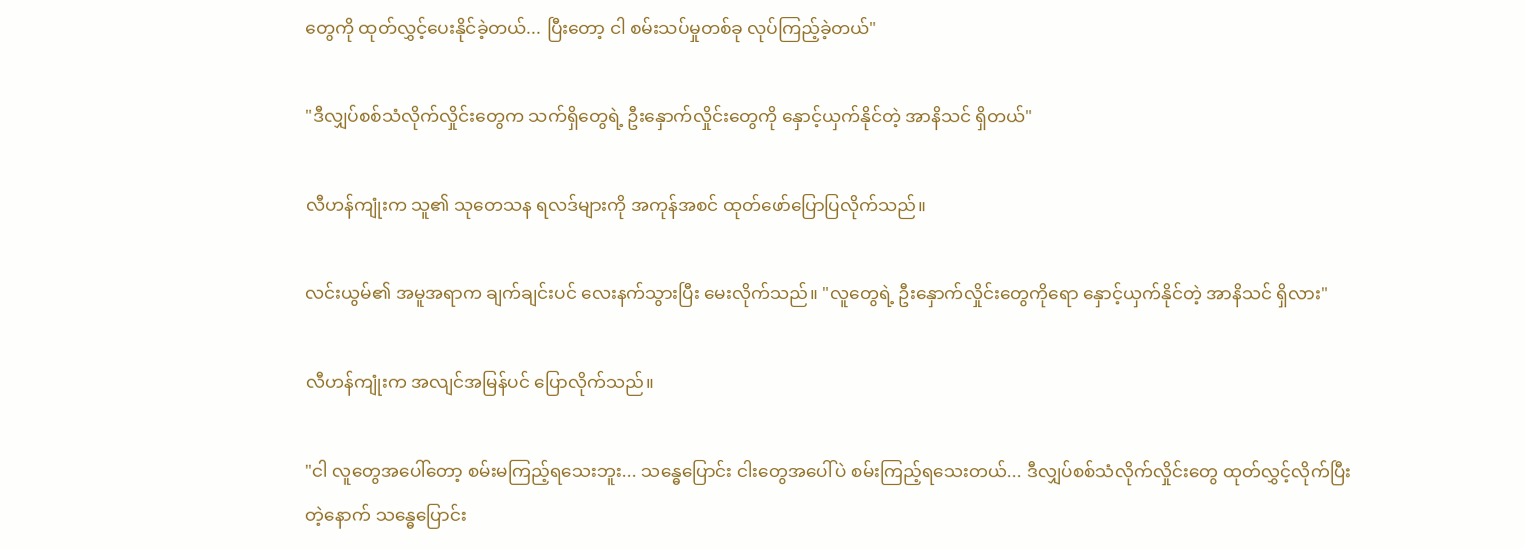တွေကို ထုတ်လွှင့်ပေးနိုင်ခဲ့တယ်... ပြီးတော့ ငါ စမ်းသပ်မှုတစ်ခု လုပ်ကြည့်ခဲ့တယ်"

"ဒီလျှပ်စစ်သံလိုက်လှိုင်းတွေက သက်ရှိတွေရဲ့ ဦးနှောက်လှိုင်းတွေကို နှောင့်ယှက်နိုင်တဲ့ အာနိသင် ရှိတယ်"

လီဟန်ကျုံးက သူ၏ သုတေသန ရလဒ်များကို အကုန်အစင် ထုတ်ဖော်ပြောပြလိုက်သည်။

လင်းယွမ်၏ အမူအရာက ချက်ချင်းပင် လေးနက်သွားပြီး မေးလိုက်သည်။ "လူတွေရဲ့ ဦးနှောက်လှိုင်းတွေကိုရော နှောင့်ယှက်နိုင်တဲ့ အာနိသင် ရှိလား"

လီဟန်ကျုံးက အလျင်အမြန်ပင် ပြောလိုက်သည်။

"ငါ လူတွေအပေါ်တော့ စမ်းမကြည့်ရသေးဘူး... သန္ဓေပြောင်း ငါးတွေအပေါ်ပဲ စမ်းကြည့်ရသေးတယ်... ဒီလျှပ်စစ်သံလိုက်လှိုင်းတွေ ထုတ်လွှင့်လိုက်ပြီးတဲ့နောက် သန္ဓေပြောင်း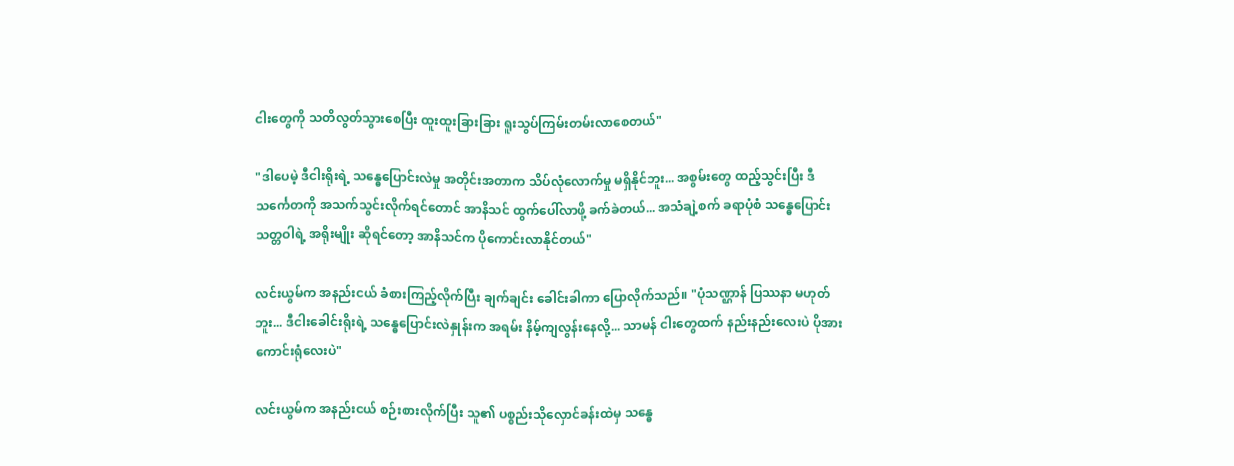ငါးတွေကို သတိလွတ်သွားစေပြီး ထူးထူးခြားခြား ရူးသွပ်ကြမ်းတမ်းလာစေတယ်"

"ဒါပေမဲ့ ဒီငါးရိုးရဲ့ သန္ဓေပြောင်းလဲမှု အတိုင်းအတာက သိပ်လုံလောက်မှု မရှိနိုင်ဘူး... အစွမ်းတွေ ထည့်သွင်းပြီး ဒီသင်္ကေတကို အသက်သွင်းလိုက်ရင်တောင် အာနိသင် ထွက်ပေါ်လာဖို့ ခက်ခဲတယ်... အသံချဲ့စက် ခရာပုံစံ သန္ဓေပြောင်း သတ္တဝါရဲ့ အရိုးမျိုး ဆိုရင်တော့ အာနိသင်က ပိုကောင်းလာနိုင်တယ်"

လင်းယွမ်က အနည်းငယ် ခံစားကြည့်လိုက်ပြီး ချက်ချင်း ခေါင်းခါကာ ပြောလိုက်သည်။ "ပုံသဏ္ဌာန် ပြဿနာ မဟုတ်ဘူး... ဒီငါးခေါင်းရိုးရဲ့ သန္ဓေပြောင်းလဲနှုန်းက အရမ်း နိမ့်ကျလွန်းနေလို့... သာမန် ငါးတွေထက် နည်းနည်းလေးပဲ ပိုအားကောင်းရုံလေးပဲ"

လင်းယွမ်က အနည်းငယ် စဉ်းစားလိုက်ပြီး သူ၏ ပစ္စည်းသိုလှောင်ခန်းထဲမှ သန္ဓေ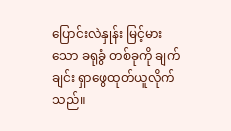ပြောင်းလဲနှုန်း မြင့်မားသော ခရုခွံ တစ်ခုကို ချက်ချင်း ရှာဖွေထုတ်ယူလိုက်သည်။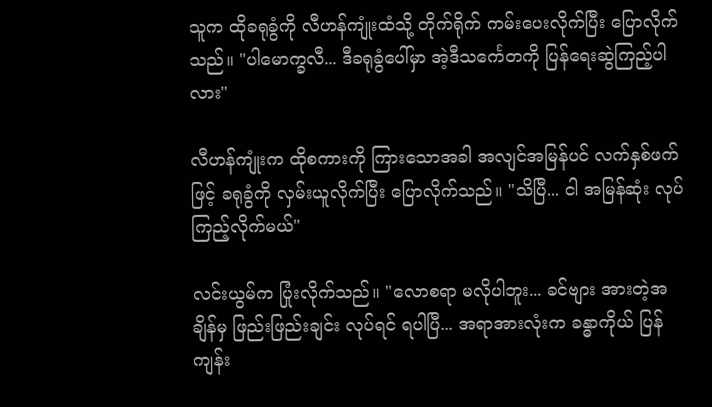သူက ထိုခရုခွံကို လီဟန်ကျုံးထံသို့ တိုက်ရိုက် ကမ်းပေးလိုက်ပြီး ပြောလိုက်သည်။ "ပါမောက္ခလီ... ဒီခရုခွံပေါ်မှာ အဲ့ဒီသင်္ကေတကို ပြန်ရေးဆွဲကြည့်ပါလား"

လီဟန်ကျုံးက ထိုစကားကို ကြားသောအခါ အလျင်အမြန်ပင် လက်နှစ်ဖက်ဖြင့် ခရုခွံကို လှမ်းယူလိုက်ပြီး ပြောလိုက်သည်။ "သိပြီ... ငါ အမြန်ဆုံး လုပ်ကြည့်လိုက်မယ်"

လင်းယွမ်က ပြုံးလိုက်သည်။ "လောစရာ မလိုပါဘူး... ခင်ဗျား အားတဲ့အချိန်မှ ဖြည်းဖြည်းချင်း လုပ်ရင် ရပါပြီ... အရာအားလုံးက ခန္ဓာကိုယ် ပြန်ကျန်း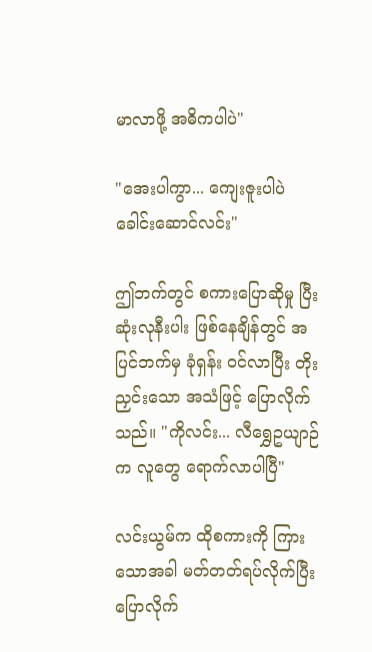မာလာဖို့ အဓိကပါပဲ"

"အေးပါကွာ... ကျေးဇူးပါပဲ ခေါင်းဆောင်လင်း"

ဤဘက်တွင် စကားပြောဆိုမှု ပြီးဆုံးလုနီးပါး ဖြစ်နေချိန်တွင် အပြင်ဘက်မှ ခုံရှန်း ဝင်လာပြီး တိုးညှင်းသော အသံဖြင့် ပြောလိုက်သည်။ "ကိုလင်း... လီရွှေဥယျာဉ်က လူတွေ ရောက်လာပါပြီ"

လင်းယွမ်က ထိုစကားကို ကြားသောအခါ မတ်တတ်ရပ်လိုက်ပြီး ပြောလိုက်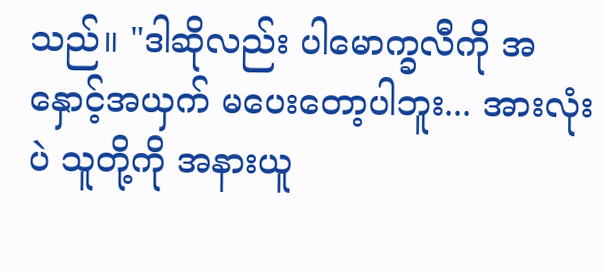သည်။ "ဒါဆိုလည်း ပါမောက္ခလီကို အနှောင့်အယှက် မပေးတော့ပါဘူး... အားလုံးပဲ သူတို့ကို အနားယူ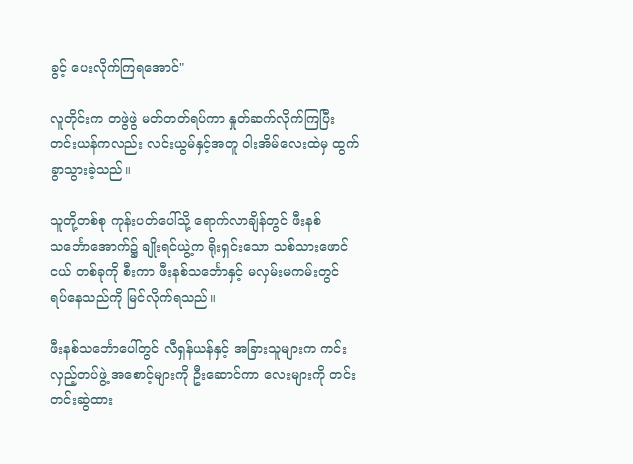ခွင့် ပေးလိုက်ကြရအောင်"

လူတိုင်းက တဖွဲဖွဲ မတ်တတ်ရပ်ကာ နှုတ်ဆက်လိုက်ကြပြီး တင်းယန်ကလည်း လင်းယွမ်နှင့်အတူ ဝါးအိမ်လေးထဲမှ ထွက်ခွာသွားခဲ့သည်။

သူတို့တစ်စု ကုန်းပတ်ပေါ်သို့ ရောက်လာချိန်တွင် ဖီးနစ်သင်္ဘောအောက်၌ ချိုးရင်ယွဲ့က ရိုးရှင်းသော သစ်သားဖောင်ငယ် တစ်ခုကို စီးကာ ဖီးနစ်သင်္ဘောနှင့် မလှမ်းမကမ်းတွင် ရပ်နေသည်ကို မြင်လိုက်ရသည်။

ဖီးနစ်သင်္ဘောပေါ်တွင် လီရှန်ယန်နှင့် အခြားသူများက ကင်းလှည့်တပ်ဖွဲ့ အစောင့်များကို ဦးဆောင်ကာ လေးများကို တင်းတင်းဆွဲထား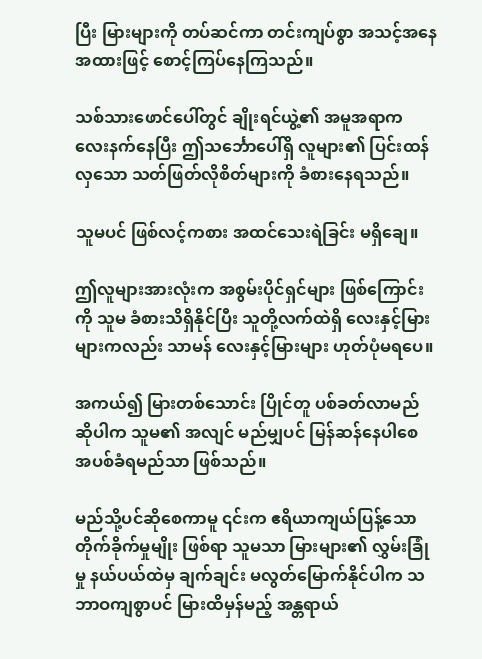ပြီး မြားများကို တပ်ဆင်ကာ တင်းကျပ်စွာ အသင့်အနေအထားဖြင့် စောင့်ကြပ်နေကြသည်။

သစ်သားဖောင်ပေါ်တွင် ချိုးရင်ယွဲ့၏ အမူအရာက လေးနက်နေပြီး ဤသင်္ဘောပေါ်ရှိ လူများ၏ ပြင်းထန်လှသော သတ်ဖြတ်လိုစိတ်များကို ခံစားနေရသည်။

သူမပင် ဖြစ်လင့်ကစား အထင်သေးရဲခြင်း မရှိချေ။

ဤလူများအားလုံးက အစွမ်းပိုင်ရှင်များ ဖြစ်ကြောင်းကို သူမ ခံစားသိရှိနိုင်ပြီး သူတို့လက်ထဲရှိ လေးနှင့်မြားများကလည်း သာမန် လေးနှင့်မြားများ ဟုတ်ပုံမရပေ။

အကယ်၍ မြားတစ်သောင်း ပြိုင်တူ ပစ်ခတ်လာမည် ဆိုပါက သူမ၏ အလျင် မည်မျှပင် မြန်ဆန်နေပါစေ အပစ်ခံရမည်သာ ဖြစ်သည်။

မည်သို့ပင်ဆိုစေကာမူ ၎င်းက ဧရိယာကျယ်ပြန့်သော တိုက်ခိုက်မှုမျိုး ဖြစ်ရာ သူမသာ မြားများ၏ လွှမ်းခြုံမှု နယ်ပယ်ထဲမှ ချက်ချင်း မလွတ်မြောက်နိုင်ပါက သဘာဝကျစွာပင် မြားထိမှန်မည့် အန္တရာယ်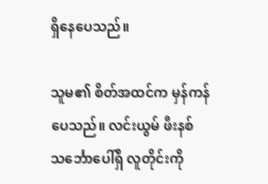ရှိနေပေသည်။

သူမ၏ စိတ်အထင်က မှန်ကန်ပေသည်။ လင်းယွမ် ဖီးနစ်သင်္ဘောပေါ်ရှိ လူတိုင်းကို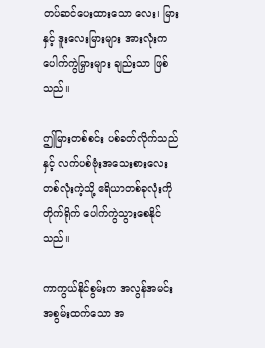တပ်ဆင်ပေးထားသော လေး၊ မြားနှင့် ဒူးလေးမြားများ အားလုံးက ပေါက်ကွဲမြှားများ ချည်းသာ ဖြစ်သည်။

ဤမြားတစ်စင်း ပစ်ခတ်လိုက်သည်နှင့် လက်ပစ်ဗုံးအသေးစားလေး တစ်လုံးကဲ့သို့ ဧရိယာတစ်ခုလုံးကို တိုက်ရိုက် ပေါက်ကွဲသွားစေနိုင်သည်။

ကာကွယ်နိုင်စွမ်းက အလွန်အမင်း အစွမ်းထက်သော အ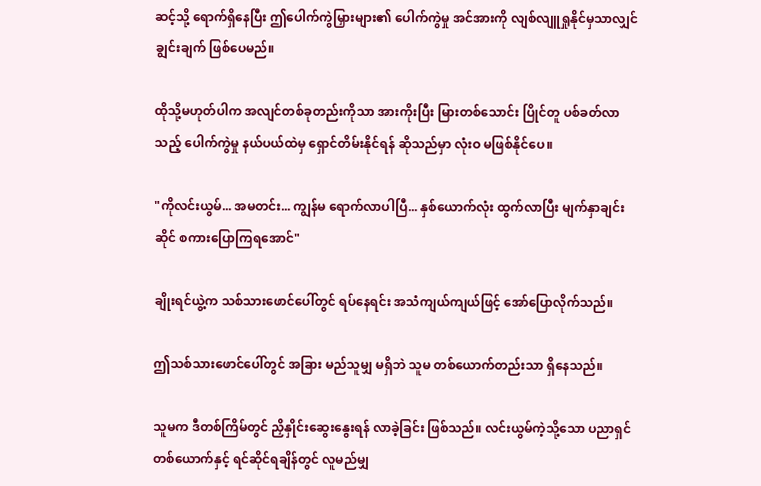ဆင့်သို့ ရောက်ရှိနေပြီး ဤပေါက်ကွဲမြှားများ၏ ပေါက်ကွဲမှု အင်အားကို လျစ်လျူရှုနိုင်မှသာလျှင် ချွင်းချက် ဖြစ်ပေမည်။

ထိုသို့မဟုတ်ပါက အလျင်တစ်ခုတည်းကိုသာ အားကိုးပြီး မြားတစ်သောင်း ပြိုင်တူ ပစ်ခတ်လာသည့် ပေါက်ကွဲမှု နယ်ပယ်ထဲမှ ရှောင်တိမ်းနိုင်ရန် ဆိုသည်မှာ လုံးဝ မဖြစ်နိုင်ပေ။

"ကိုလင်းယွမ်... အမတင်း... ကျွန်မ ရောက်လာပါပြီ... နှစ်ယောက်လုံး ထွက်လာပြီး မျက်နှာချင်းဆိုင် စကားပြောကြရအောင်"

ချိုးရင်ယွဲ့က သစ်သားဖောင်ပေါ်တွင် ရပ်နေရင်း အသံကျယ်ကျယ်ဖြင့် အော်ပြောလိုက်သည်။

ဤသစ်သားဖောင်ပေါ်တွင် အခြား မည်သူမျှ မရှိဘဲ သူမ တစ်ယောက်တည်းသာ ရှိနေသည်။

သူမက ဒီတစ်ကြိမ်တွင် ညှိနှိုင်းဆွေးနွေးရန် လာခဲ့ခြင်း ဖြစ်သည်။ လင်းယွမ်ကဲ့သို့သော ပညာရှင်တစ်ယောက်နှင့် ရင်ဆိုင်ရချိန်တွင် လူမည်မျှ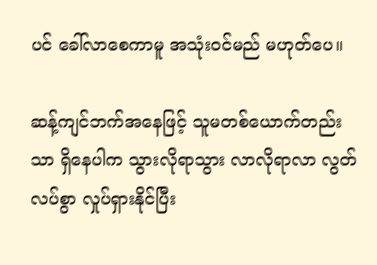ပင် ခေါ်လာစေကာမူ အသုံးဝင်မည် မဟုတ်ပေ။

ဆန့်ကျင်ဘက်အနေဖြင့် သူမတစ်ယောက်တည်းသာ ရှိနေပါက သွားလိုရာသွား လာလိုရာလာ လွတ်လပ်စွာ လှုပ်ရှားနိုင်ပြီး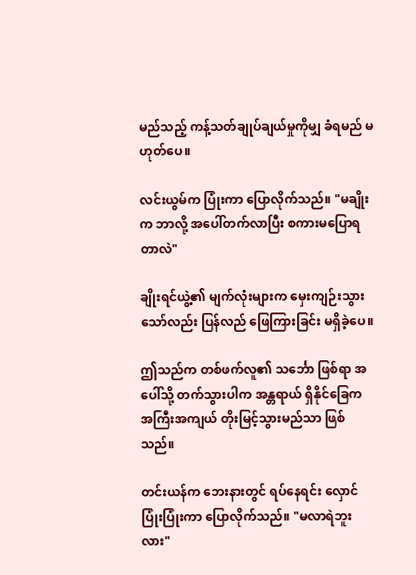မည်သည့် ကန့်သတ်ချုပ်ချယ်မှုကိုမျှ ခံရမည် မဟုတ်ပေ။

လင်းယွမ်က ပြုံးကာ ပြောလိုက်သည်။ "မချိုးက ဘာလို့ အပေါ်တက်လာပြီး စကားမပြောရတာလဲ"

ချိုးရင်ယွဲ့၏ မျက်လုံးများက မှေးကျဉ်းသွားသော်လည်း ပြန်လည် ဖြေကြားခြင်း မရှိခဲ့ပေ။

ဤသည်က တစ်ဖက်လူ၏ သင်္ဘော ဖြစ်ရာ အပေါ်သို့ တက်သွားပါက အန္တရာယ် ရှိနိုင်ခြေက အကြီးအကျယ် တိုးမြင့်သွားမည်သာ ဖြစ်သည်။

တင်းယန်က ဘေးနားတွင် ရပ်နေရင်း လှောင်ပြုံးပြုံးကာ ပြောလိုက်သည်။ "မလာရဲဘူးလား"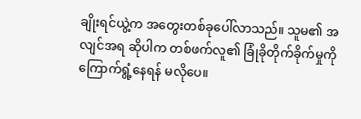ချိုးရင်ယွဲ့က အတွေးတစ်ခုပေါ်လာသည်။ သူမ၏ အလျင်အရ ဆိုပါက တစ်ဖက်လူ၏ ခြုံခိုတိုက်ခိုက်မှုကို ကြောက်ရွံ့နေရန် မလိုပေ။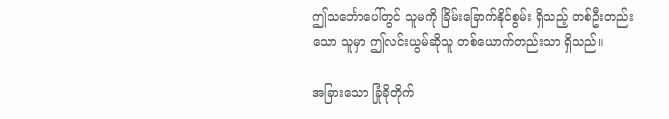ဤသင်္ဘောပေါ်တွင် သူမကို ခြိမ်းခြောက်နိုင်စွမ်း ရှိသည့် တစ်ဦးတည်းသော သူမှာ ဤလင်းယွမ်ဆိုသူ တစ်ယောက်တည်းသာ ရှိသည်။

အခြားသော ခြုံခိုတိုက်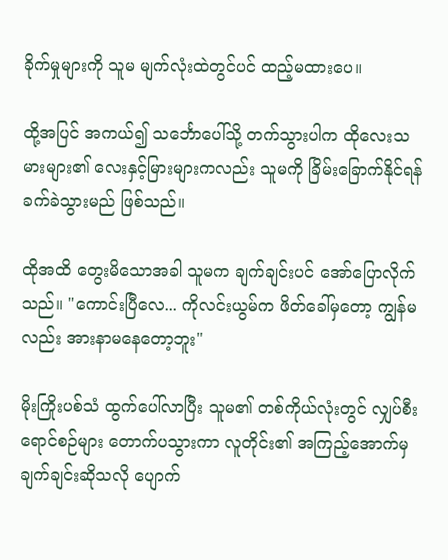ခိုက်မှုများကို သူမ မျက်လုံးထဲတွင်ပင် ထည့်မထားပေ။

ထို့အပြင် အကယ်၍ သင်္ဘောပေါ်သို့ တက်သွားပါက ထိုလေးသမားများ၏ လေးနှင့်မြားများကလည်း သူမကို ခြိမ်းခြောက်နိုင်ရန် ခက်ခဲသွားမည် ဖြစ်သည်။

ထိုအထိ တွေးမိသောအခါ သူမက ချက်ချင်းပင် အော်ပြောလိုက်သည်။ "ကောင်းပြီလေ... ကိုလင်းယွမ်က ဖိတ်ခေါ်မှတော့ ကျွန်မလည်း အားနာမနေတော့ဘူး"

မိုးကြိုးပစ်သံ ထွက်ပေါ်လာပြီး သူမ၏ တစ်ကိုယ်လုံးတွင် လျှပ်စီးရောင်စဉ်များ တောက်ပသွားကာ လူတိုင်း၏ အကြည့်အောက်မှ ချက်ချင်းဆိုသလို ပျောက်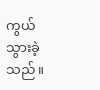ကွယ်သွားခဲ့သည်။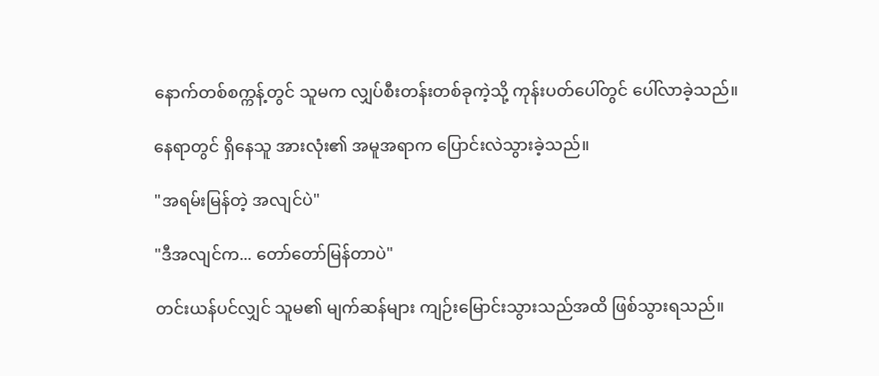နောက်တစ်စက္ကန့်တွင် သူမက လျှပ်စီးတန်းတစ်ခုကဲ့သို့ ကုန်းပတ်ပေါ်တွင် ပေါ်လာခဲ့သည်။

နေရာတွင် ရှိနေသူ အားလုံး၏ အမူအရာက ပြောင်းလဲသွားခဲ့သည်။

"အရမ်းမြန်တဲ့ အလျင်ပဲ"

"ဒီအလျင်က... တော်တော်မြန်တာပဲ"

တင်းယန်ပင်လျှင် သူမ၏ မျက်ဆန်များ ကျဉ်းမြောင်းသွားသည်အထိ ဖြစ်သွားရသည်။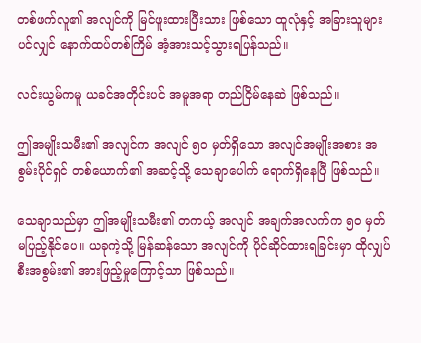တစ်ဖက်လူ၏ အလျင်ကို မြင်ဖူးထားပြီးသား ဖြစ်သော ထူလုံနှင့် အခြားသူများပင်လျှင် နောက်ထပ်တစ်ကြိမ် အံ့အားသင့်သွားရပြန်သည်။

လင်းယွမ်ကမူ ယခင်အတိုင်းပင် အမူအရာ တည်ငြိမ်နေဆဲ ဖြစ်သည်။

ဤအမျိုးသမီး၏ အလျင်က အလျင် ၅၀ မှတ်ရှိသော အလျင်အမျိုးအစား အစွမ်းပိုင်ရှင် တစ်ယောက်၏ အဆင့်သို့ သေချာပေါက် ရောက်ရှိနေပြီ ဖြစ်သည်။

သေချာသည်မှာ ဤအမျိုးသမီး၏ တကယ့် အလျင် အချက်အလက်က ၅၀ မှတ် မပြည့်နိုင်ပေ။ ယခုကဲ့သို့ မြန်ဆန်သော အလျင်ကို ပိုင်ဆိုင်ထားရခြင်းမှာ ထိုလျှပ်စီးအစွမ်း၏ အားဖြည့်မှုကြောင့်သာ ဖြစ်သည်။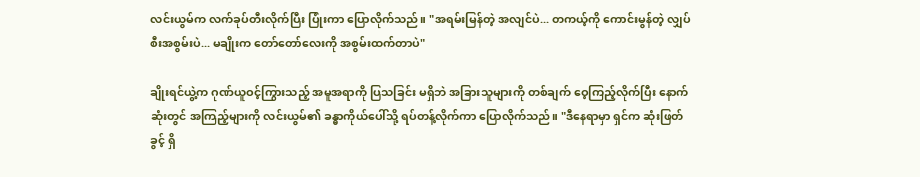လင်းယွမ်က လက်ခုပ်တီးလိုက်ပြီး ပြုံးကာ ပြောလိုက်သည်။ "အရမ်းမြန်တဲ့ အလျင်ပဲ... တကယ့်ကို ကောင်းမွန်တဲ့ လျှပ်စီးအစွမ်းပဲ... မချိုးက တော်တော်လေးကို အစွမ်းထက်တာပဲ"

ချိုးရင်ယွဲ့က ဂုဏ်ယူဝင့်ကြွားသည့် အမူအရာကို ပြသခြင်း မရှိဘဲ အခြားသူများကို တစ်ချက် ဝေ့ကြည့်လိုက်ပြီး နောက်ဆုံးတွင် အကြည့်များကို လင်းယွမ်၏ ခန္ဓာကိုယ်ပေါ်သို့ ရပ်တန့်လိုက်ကာ ပြောလိုက်သည်။ "ဒီနေရာမှာ ရှင်က ဆုံးဖြတ်ခွင့် ရှိ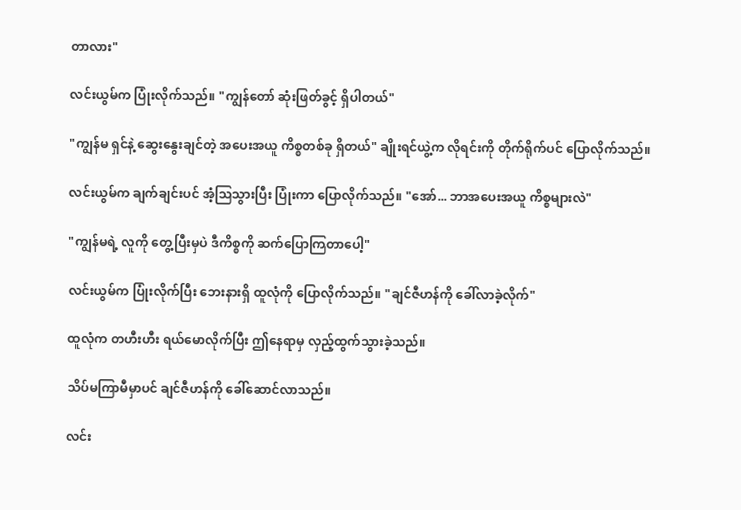တာလား"

လင်းယွမ်က ပြုံးလိုက်သည်။ "ကျွန်တော် ဆုံးဖြတ်ခွင့် ရှိပါတယ်"

"ကျွန်မ ရှင်နဲ့ ဆွေးနွေးချင်တဲ့ အပေးအယူ ကိစ္စတစ်ခု ရှိတယ်" ချိုးရင်ယွဲ့က လိုရင်းကို တိုက်ရိုက်ပင် ပြောလိုက်သည်။

လင်းယွမ်က ချက်ချင်းပင် အံ့သြသွားပြီး ပြုံးကာ ပြောလိုက်သည်။ "အော်... ဘာအပေးအယူ ကိစ္စများလဲ"

"ကျွန်မရဲ့ လူကို တွေ့ပြီးမှပဲ ဒီကိစ္စကို ဆက်ပြောကြတာပေါ့"

လင်းယွမ်က ပြုံးလိုက်ပြီး ဘေးနားရှိ ထူလုံကို ပြောလိုက်သည်။ "ချင်ဇီဟန်ကို ခေါ်လာခဲ့လိုက်"

ထူလုံက တဟီးဟီး ရယ်မောလိုက်ပြီး ဤနေရာမှ လှည့်ထွက်သွားခဲ့သည်။

သိပ်မကြာမီမှာပင် ချင်ဇီဟန်ကို ခေါ်ဆောင်လာသည်။

လင်း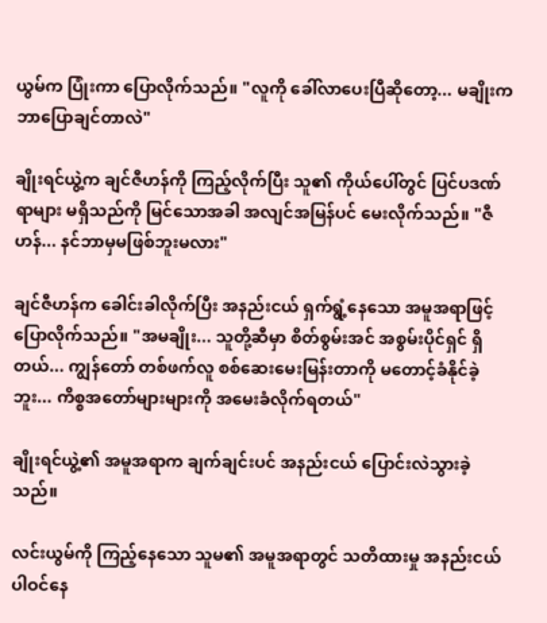ယွမ်က ပြုံးကာ ပြောလိုက်သည်။ "လူကို ခေါ်လာပေးပြီဆိုတော့... မချိုးက ဘာပြောချင်တာလဲ"

ချိုးရင်ယွဲ့က ချင်ဇီဟန်ကို ကြည့်လိုက်ပြီး သူ၏ ကိုယ်ပေါ်တွင် ပြင်ပဒဏ်ရာများ မရှိသည်ကို မြင်သောအခါ အလျင်အမြန်ပင် မေးလိုက်သည်။ "ဇီဟန်... နင်ဘာမှမဖြစ်ဘူးမလား"

ချင်ဇီဟန်က ခေါင်းခါလိုက်ပြီး အနည်းငယ် ရှက်ရွံ့နေသော အမူအရာဖြင့် ပြောလိုက်သည်။ "အမချိုး... သူတို့ဆီမှာ စိတ်စွမ်းအင် အစွမ်းပိုင်ရှင် ရှိတယ်... ကျွန်တော် တစ်ဖက်လူ စစ်ဆေးမေးမြန်းတာကို မတောင့်ခံနိုင်ခဲ့ဘူး... ကိစ္စအတော်များများကို အမေးခံလိုက်ရတယ်"

ချိုးရင်ယွဲ့၏ အမူအရာက ချက်ချင်းပင် အနည်းငယ် ပြောင်းလဲသွားခဲ့သည်။

လင်းယွမ်ကို ကြည့်နေသော သူမ၏ အမူအရာတွင် သတိထားမှု အနည်းငယ် ပါဝင်နေ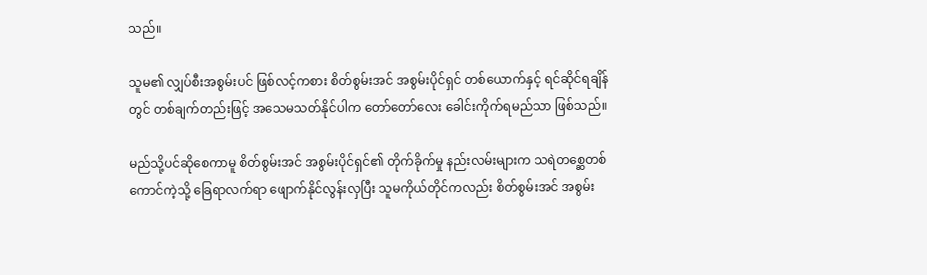သည်။

သူမ၏ လျှပ်စီးအစွမ်းပင် ဖြစ်လင့်ကစား စိတ်စွမ်းအင် အစွမ်းပိုင်ရှင် တစ်ယောက်နှင့် ရင်ဆိုင်ရချိန်တွင် တစ်ချက်တည်းဖြင့် အသေမသတ်နိုင်ပါက တော်တော်လေး ခေါင်းကိုက်ရမည်သာ ဖြစ်သည်။

မည်သို့ပင်ဆိုစေကာမူ စိတ်စွမ်းအင် အစွမ်းပိုင်ရှင်၏ တိုက်ခိုက်မှု နည်းလမ်းများက သရဲတစ္ဆေတစ်ကောင်ကဲ့သို့ ခြေရာလက်ရာ ဖျောက်နိုင်လွန်းလှပြီး သူမကိုယ်တိုင်ကလည်း စိတ်စွမ်းအင် အစွမ်း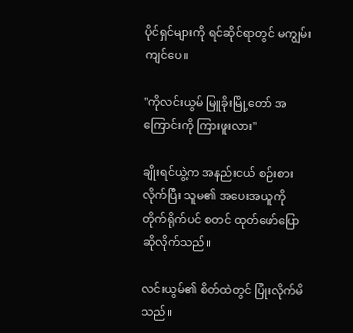ပိုင်ရှင်များကို ရင်ဆိုင်ရာတွင် မကျွမ်းကျင်ပေ။

"ကိုလင်းယွမ် မြူခိုးမြို့တော် အကြောင်းကို ကြားဖူးလား"

ချိုးရင်ယွဲ့က အနည်းငယ် စဉ်းစားလိုက်ပြီး သူမ၏ အပေးအယူကို တိုက်ရိုက်ပင် စတင် ထုတ်ဖော်ပြောဆိုလိုက်သည်။

လင်းယွမ်၏ စိတ်ထဲတွင် ပြုံးလိုက်မိသည်။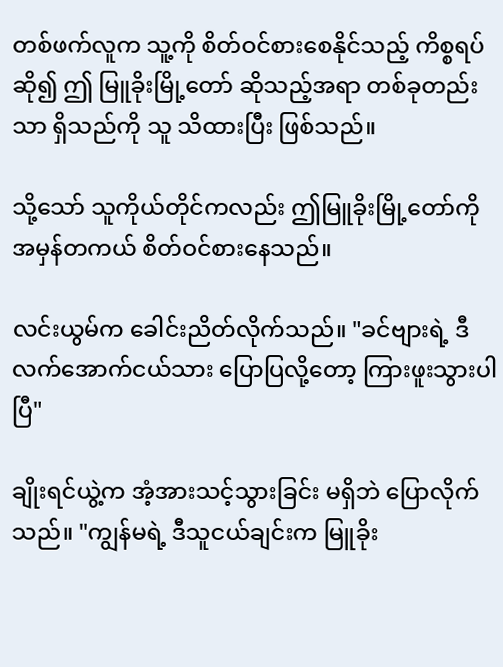တစ်ဖက်လူက သူ့ကို စိတ်ဝင်စားစေနိုင်သည့် ကိစ္စရပ်ဆို၍ ဤ မြူခိုးမြို့တော် ဆိုသည့်အရာ တစ်ခုတည်းသာ ရှိသည်ကို သူ သိထားပြီး ဖြစ်သည်။

သို့သော် သူကိုယ်တိုင်ကလည်း ဤမြူခိုးမြို့တော်ကို အမှန်တကယ် စိတ်ဝင်စားနေသည်။

လင်းယွမ်က ခေါင်းညိတ်လိုက်သည်။ "ခင်ဗျားရဲ့ ဒီလက်အောက်ငယ်သား ပြောပြလို့တော့ ကြားဖူးသွားပါပြီ"

ချိုးရင်ယွဲ့က အံ့အားသင့်သွားခြင်း မရှိဘဲ ပြောလိုက်သည်။ "ကျွန်မရဲ့ ဒီသူငယ်ချင်းက မြူခိုး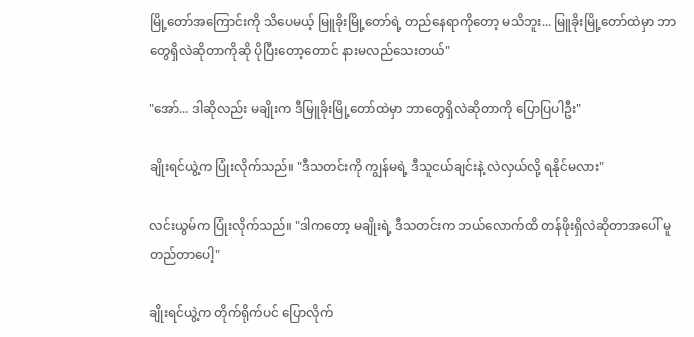မြို့တော်အကြောင်းကို သိပေမယ့် မြူခိုးမြို့တော်ရဲ့ တည်နေရာကိုတော့ မသိဘူး... မြူခိုးမြို့တော်ထဲမှာ ဘာတွေရှိလဲဆိုတာကိုဆို ပိုပြီးတော့တောင် နားမလည်သေးတယ်"

"အော်... ဒါဆိုလည်း မချိုးက ဒီမြူခိုးမြို့တော်ထဲမှာ ဘာတွေရှိလဲဆိုတာကို ပြောပြပါဦး"

ချိုးရင်ယွဲ့က ပြုံးလိုက်သည်။ "ဒီသတင်းကို ကျွန်မရဲ့ ဒီသူငယ်ချင်းနဲ့ လဲလှယ်လို့ ရနိုင်မလား"

လင်းယွမ်က ပြုံးလိုက်သည်။ "ဒါကတော့ မချိုးရဲ့ ဒီသတင်းက ဘယ်လောက်ထိ တန်ဖိုးရှိလဲဆိုတာအပေါ် မူတည်တာပေါ့"

ချိုးရင်ယွဲ့က တိုက်ရိုက်ပင် ပြောလိုက်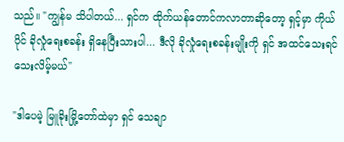သည်။ "ကျွန်မ သိပါတယ်... ရှင်က ထိုက်ယန်တောင်ကလာတာဆိုတော့ ရှင့်မှာ ကိုယ်ပိုင် ခိုလှုံရေးစခန်း ရှိနေပြီးသားပါ... ဒီလို ခိုလှုံရေးစခန်းမျိုးကို ရှင် အထင်သေးရင် သေးလိမ့်မယ်"

"ဒါပေမဲ့ မြူခိုးမြို့တော်ထဲမှာ ရှင် သေချာ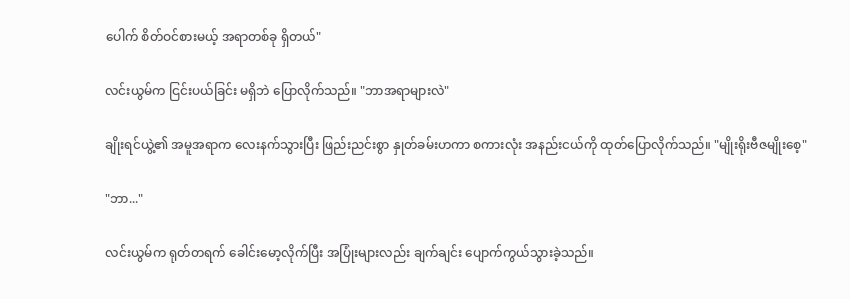ပေါက် စိတ်ဝင်စားမယ့် အရာတစ်ခု ရှိတယ်"

လင်းယွမ်က ငြင်းပယ်ခြင်း မရှိဘဲ ပြောလိုက်သည်။ "ဘာအရာများလဲ"

ချိုးရင်ယွဲ့၏ အမူအရာက လေးနက်သွားပြီး ဖြည်းညင်းစွာ နှုတ်ခမ်းဟကာ စကားလုံး အနည်းငယ်ကို ထုတ်ပြောလိုက်သည်။ "မျိုးရိုးဗီဇမျိုးစေ့"

"ဘာ..."

လင်းယွမ်က ရုတ်တရက် ခေါင်းမော့လိုက်ပြီး အပြုံးများလည်း ချက်ချင်း ပျောက်ကွယ်သွားခဲ့သည်။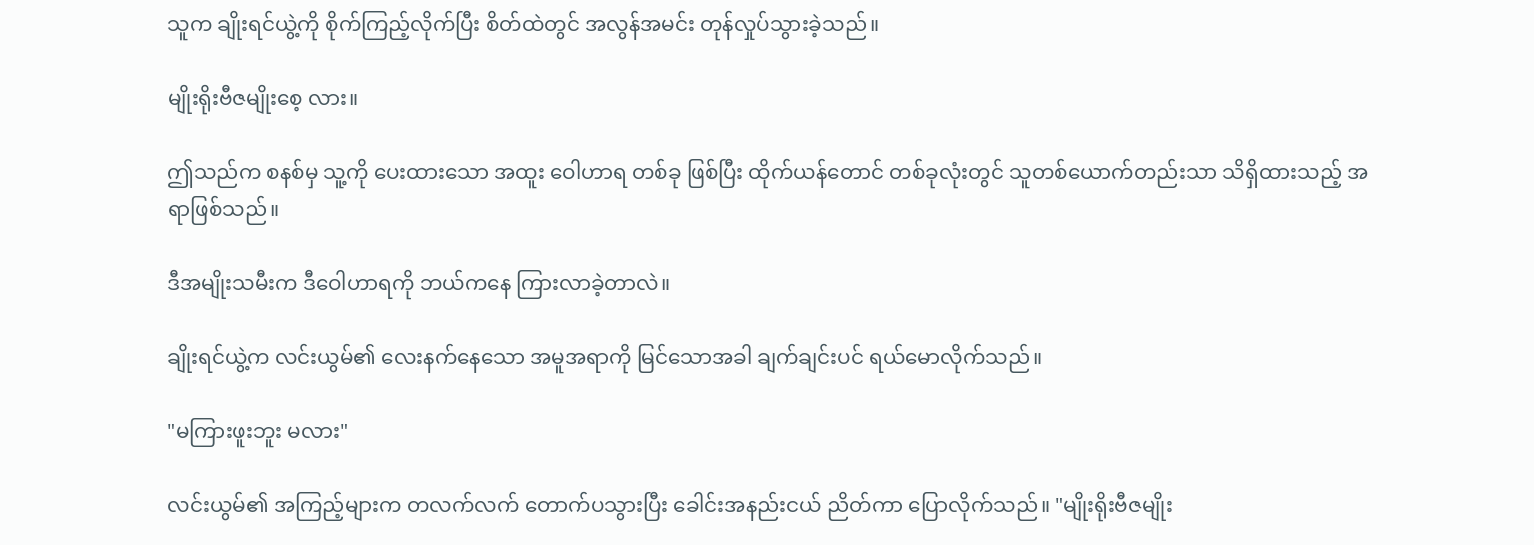သူက ချိုးရင်ယွဲ့ကို စိုက်ကြည့်လိုက်ပြီး စိတ်ထဲတွင် အလွန်အမင်း တုန်လှုပ်သွားခဲ့သည်။

မျိုးရိုးဗီဇမျိုးစေ့ လား။

ဤသည်က စနစ်မှ သူ့ကို ပေးထားသော အထူး ဝေါဟာရ တစ်ခု ဖြစ်ပြီး ထိုက်ယန်တောင် တစ်ခုလုံးတွင် သူတစ်ယောက်တည်းသာ သိရှိထားသည့် အရာဖြစ်သည်။

ဒီအမျိုးသမီးက ဒီဝေါဟာရကို ဘယ်ကနေ ကြားလာခဲ့တာလဲ။

ချိုးရင်ယွဲ့က လင်းယွမ်၏ လေးနက်နေသော အမူအရာကို မြင်သောအခါ ချက်ချင်းပင် ရယ်မောလိုက်သည်။

"မကြားဖူးဘူး မလား"

လင်းယွမ်၏ အကြည့်များက တလက်လက် တောက်ပသွားပြီး ခေါင်းအနည်းငယ် ညိတ်ကာ ပြောလိုက်သည်။ "မျိုးရိုးဗီဇမျိုး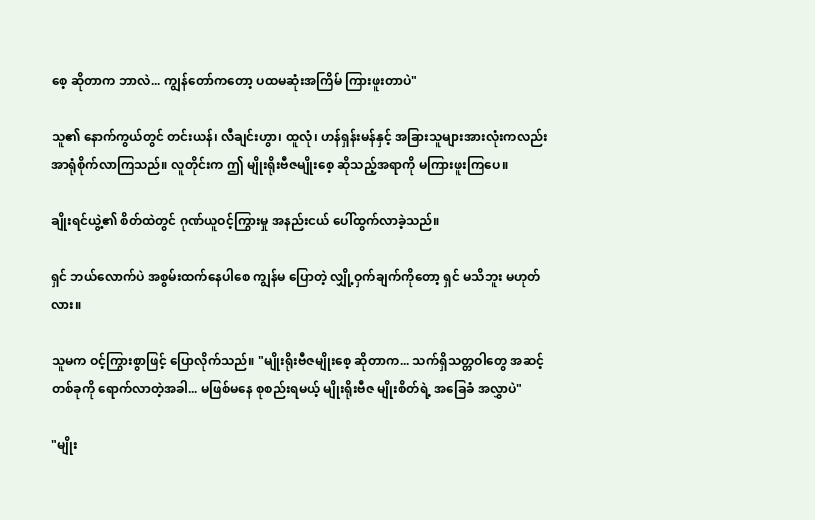စေ့ ဆိုတာက ဘာလဲ... ကျွန်တော်ကတော့ ပထမဆုံးအကြိမ် ကြားဖူးတာပဲ"

သူ၏ နောက်ကွယ်တွင် တင်းယန်၊ လီချင်းဟွာ၊ ထူလုံ၊ ဟန်ရှန်းမန်နှင့် အခြားသူများအားလုံးကလည်း အာရုံစိုက်လာကြသည်။ လူတိုင်းက ဤ မျိုးရိုးဗီဇမျိုးစေ့ ဆိုသည့်အရာကို မကြားဖူးကြပေ။

ချိုးရင်ယွဲ့၏ စိတ်ထဲတွင် ဂုဏ်ယူဝင့်ကြွားမှု အနည်းငယ် ပေါ်ထွက်လာခဲ့သည်။

ရှင် ဘယ်လောက်ပဲ အစွမ်းထက်နေပါစေ ကျွန်မ ပြောတဲ့ လျှို့ဝှက်ချက်ကိုတော့ ရှင် မသိဘူး မဟုတ်လား။

သူမက ဝင့်ကြွားစွာဖြင့် ပြောလိုက်သည်။ "မျိုးရိုးဗီဇမျိုးစေ့ ဆိုတာက... သက်ရှိသတ္တဝါတွေ အဆင့်တစ်ခုကို ရောက်လာတဲ့အခါ... မဖြစ်မနေ စုစည်းရမယ့် မျိုးရိုးဗီဇ မျိုးစိတ်ရဲ့ အခြေခံ အလွှာပဲ"

"မျိုး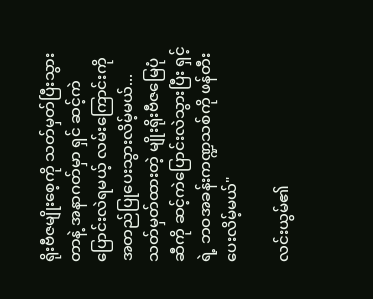ရိုးဗီဇမျိုးစေ့ကို သတ်မှတ်ပြီးသွားတာနဲ့ အနာဂတ်မှာ ရှင် ဆင့်ကဲပြောင်းလဲရမယ့် လမ်းကြောင်းကို အတည်ပြုပေးသွားလိမ့်မယ်... သတ်မှတ်ထားတဲ့ မျိုးရိုးဗီဇမြေပုံဆီကို ဆင့်ကဲပြောင်းလဲသွားပြီး ရှင့်ရဲ့ ဘဝအခန်းကဏ္ဍသစ်ကို ဖန်တီးပေးလိမ့်မယ်"

လင်းယွမ်၏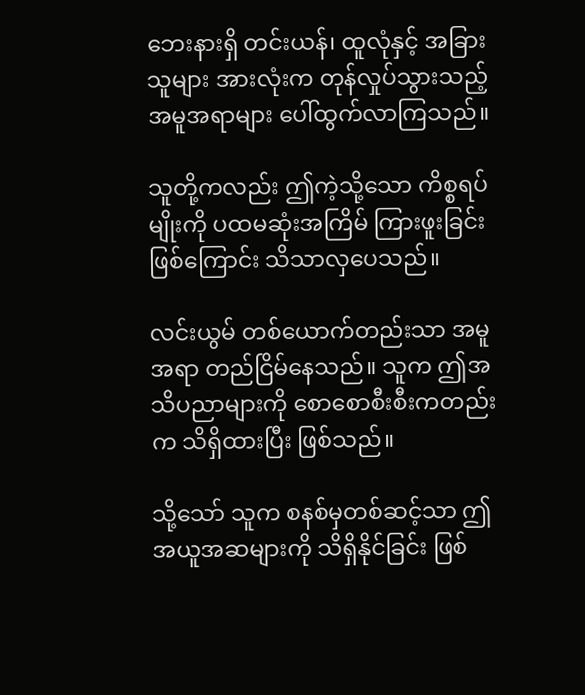ဘေးနားရှိ တင်းယန်၊ ထူလုံနှင့် အခြားသူများ အားလုံးက တုန်လှုပ်သွားသည့် အမူအရာများ ပေါ်ထွက်လာကြသည်။

သူတို့ကလည်း ဤကဲ့သို့သော ကိစ္စရပ်မျိုးကို ပထမဆုံးအကြိမ် ကြားဖူးခြင်းဖြစ်ကြောင်း သိသာလှပေသည်။

လင်းယွမ် တစ်ယောက်တည်းသာ အမူအရာ တည်ငြိမ်နေသည်။ သူက ဤအသိပညာများကို စောစောစီးစီးကတည်းက သိရှိထားပြီး ဖြစ်သည်။

သို့သော် သူက စနစ်မှတစ်ဆင့်သာ ဤအယူအဆများကို သိရှိနိုင်ခြင်း ဖြစ်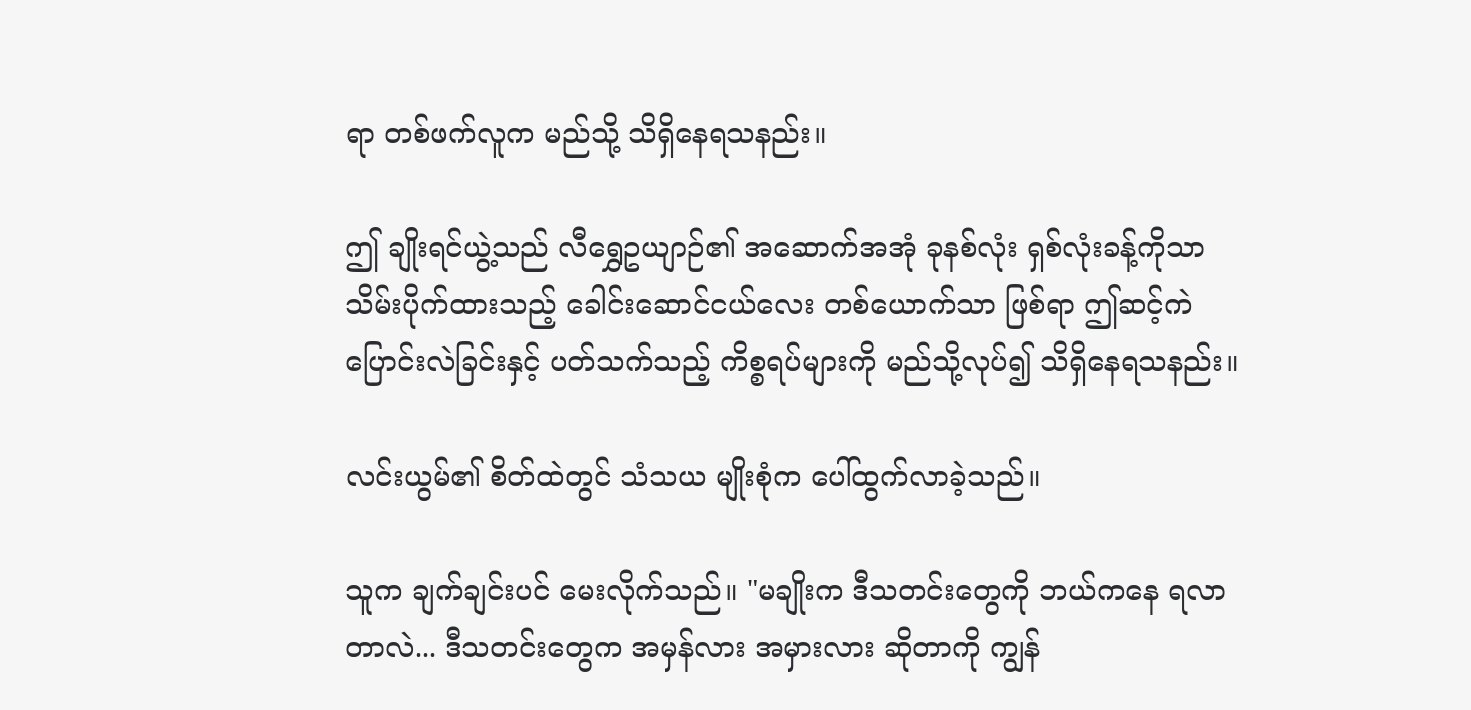ရာ တစ်ဖက်လူက မည်သို့ သိရှိနေရသနည်း။

ဤ ချိုးရင်ယွဲ့သည် လီရွှေဥယျာဉ်၏ အဆောက်အအုံ ခုနစ်လုံး ရှစ်လုံးခန့်ကိုသာ သိမ်းပိုက်ထားသည့် ခေါင်းဆောင်ငယ်လေး တစ်ယောက်သာ ဖြစ်ရာ ဤဆင့်ကဲပြောင်းလဲခြင်းနှင့် ပတ်သက်သည့် ကိစ္စရပ်များကို မည်သို့လုပ်၍ သိရှိနေရသနည်း။

လင်းယွမ်၏ စိတ်ထဲတွင် သံသယ မျိုးစုံက ပေါ်ထွက်လာခဲ့သည်။

သူက ချက်ချင်းပင် မေးလိုက်သည်။ "မချိုးက ဒီသတင်းတွေကို ဘယ်ကနေ ရလာတာလဲ... ဒီသတင်းတွေက အမှန်လား အမှားလား ဆိုတာကို ကျွန်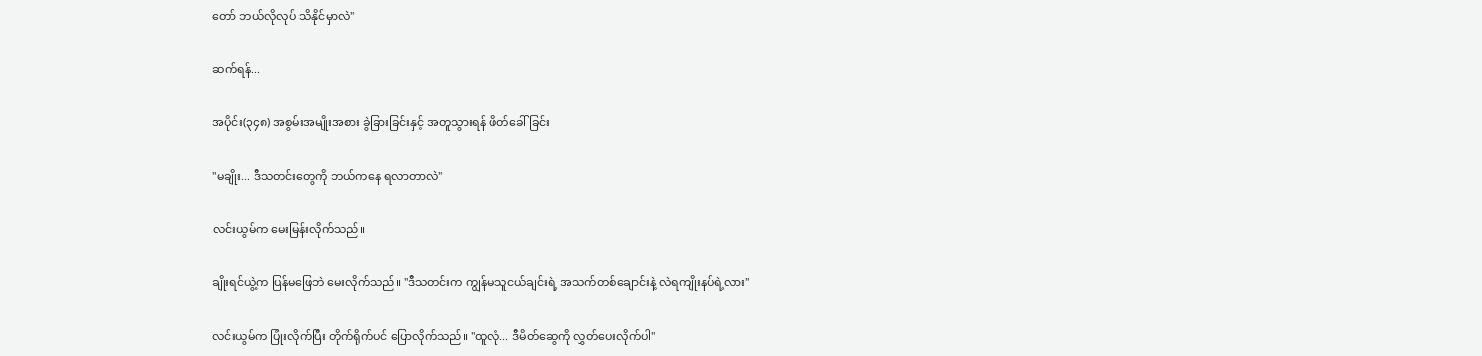တော် ဘယ်လိုလုပ် သိနိုင်မှာလဲ"

ဆက်ရန်...

အပိုင်း(၃၄၈) အစွမ်းအမျိုးအစား ခွဲခြားခြင်းနှင့် အတူသွားရန် ဖိတ်ခေါ်ခြင်း

"မချိုး... ဒီသတင်းတွေကို ဘယ်ကနေ ရလာတာလဲ"

လင်းယွမ်က မေးမြန်းလိုက်သည်။

ချိုးရင်ယွဲ့က ပြန်မဖြေဘဲ မေးလိုက်သည်။ "ဒီသတင်းက ကျွန်မသူငယ်ချင်းရဲ့ အသက်တစ်ချောင်းနဲ့ လဲရကျိုးနပ်ရဲ့လား"

လင်းယွမ်က ပြုံးလိုက်ပြီး တိုက်ရိုက်ပင် ပြောလိုက်သည်။ "ထူလုံ... ဒီမိတ်ဆွေကို လွှတ်ပေးလိုက်ပါ"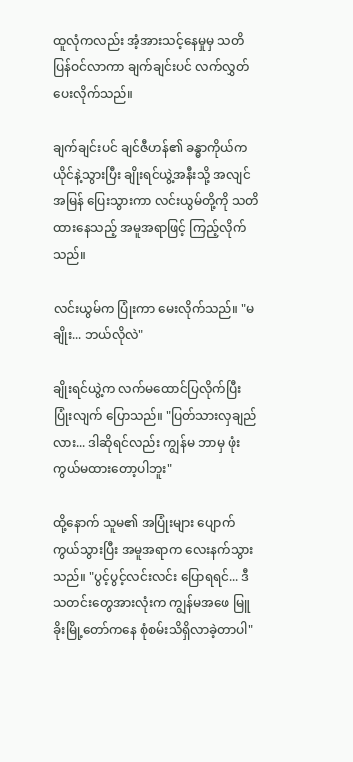ထူလုံကလည်း အံ့အားသင့်နေမှုမှ သတိပြန်ဝင်လာကာ ချက်ချင်းပင် လက်လွှတ်ပေးလိုက်သည်။

ချက်ချင်းပင် ချင်ဇီဟန်၏ ခန္ဓာကိုယ်က ယိုင်နဲ့သွားပြီး ချိုးရင်ယွဲ့အနီးသို့ အလျင်အမြန် ပြေးသွားကာ လင်းယွမ်တို့ကို သတိထားနေသည့် အမူအရာဖြင့် ကြည့်လိုက်သည်။

လင်းယွမ်က ပြုံးကာ မေးလိုက်သည်။ "မချိုး... ဘယ်လိုလဲ"

ချိုးရင်ယွဲ့က လက်မထောင်ပြလိုက်ပြီး ပြုံးလျက် ပြောသည်။ "ပြတ်သားလှချည်လား... ဒါဆိုရင်လည်း ကျွန်မ ဘာမှ ဖုံးကွယ်မထားတော့ပါဘူး"

ထို့နောက် သူမ၏ အပြုံးများ ပျောက်ကွယ်သွားပြီး အမူအရာက လေးနက်သွားသည်။ "ပွင့်ပွင့်လင်းလင်း ပြောရရင်... ဒီသတင်းတွေအားလုံးက ကျွန်မအဖေ မြူခိုးမြို့တော်ကနေ စုံစမ်းသိရှိလာခဲ့တာပါ"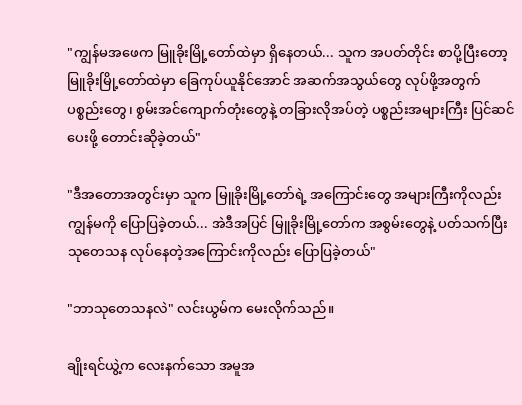"ကျွန်မအဖေက မြူခိုးမြို့တော်ထဲမှာ ရှိနေတယ်... သူက အပတ်တိုင်း စာပို့ပြီးတော့ မြူခိုးမြို့တော်ထဲမှာ ခြေကုပ်ယူနိုင်အောင် အဆက်အသွယ်တွေ လုပ်ဖို့အတွက် ပစ္စည်းတွေ၊ စွမ်းအင်ကျောက်တုံးတွေနဲ့ တခြားလိုအပ်တဲ့ ပစ္စည်းအများကြီး ပြင်ဆင်ပေးဖို့ တောင်းဆိုခဲ့တယ်"

"ဒီအတောအတွင်းမှာ သူက မြူခိုးမြို့တော်ရဲ့ အကြောင်းတွေ အများကြီးကိုလည်း ကျွန်မကို ပြောပြခဲ့တယ်... အဲဒီအပြင် မြူခိုးမြို့တော်က အစွမ်းတွေနဲ့ ပတ်သက်ပြီး သုတေသန လုပ်နေတဲ့အကြောင်းကိုလည်း ပြောပြခဲ့တယ်"

"ဘာသုတေသနလဲ" လင်းယွမ်က မေးလိုက်သည်။

ချိုးရင်ယွဲ့က လေးနက်သော အမူအ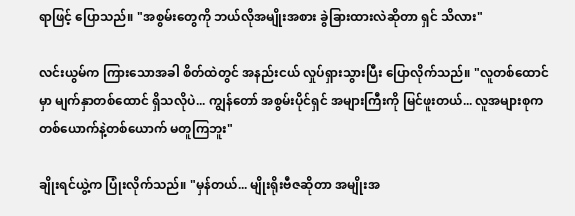ရာဖြင့် ပြောသည်။ "အစွမ်းတွေကို ဘယ်လိုအမျိုးအစား ခွဲခြားထားလဲဆိုတာ ရှင် သိလား"

လင်းယွမ်က ကြားသောအခါ စိတ်ထဲတွင် အနည်းငယ် လှုပ်ရှားသွားပြီး ပြောလိုက်သည်။ "လူတစ်ထောင်မှာ မျက်နှာတစ်ထောင် ရှိသလိုပဲ... ကျွန်တော် အစွမ်းပိုင်ရှင် အများကြီးကို မြင်ဖူးတယ်... လူအများစုက တစ်ယောက်နဲ့တစ်ယောက် မတူကြဘူး"

ချိုးရင်ယွဲ့က ပြုံးလိုက်သည်။ "မှန်တယ်... မျိုးရိုးဗီဇဆိုတာ အမျိုးအ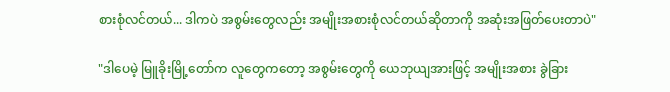စားစုံလင်တယ်... ဒါကပဲ အစွမ်းတွေလည်း အမျိုးအစားစုံလင်တယ်ဆိုတာကို အဆုံးအဖြတ်ပေးတာပဲ"

"ဒါပေမဲ့ မြူခိုးမြို့တော်က လူတွေကတော့ အစွမ်းတွေကို ယေဘုယျအားဖြင့် အမျိုးအစား ခွဲခြား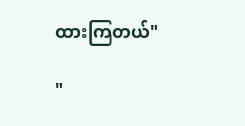ထားကြတယ်"

"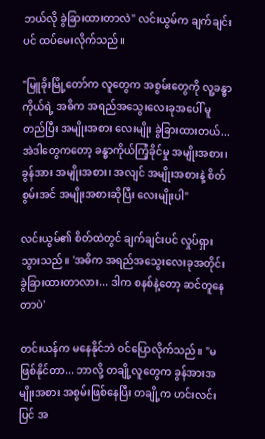ဘယ်လို ခွဲခြားထားတာလဲ" လင်းယွမ်က ချက်ချင်းပင် ထပ်မေးလိုက်သည်။

"မြူခိုးမြို့တော်က လူတွေက အစွမ်းတွေကို လူ့ခန္ဓာကိုယ်ရဲ့ အဓိက အရည်အသွေးလေးခုအပေါ် မူတည်ပြီး အမျိုးအစား လေးမျိုး ခွဲခြားထားတယ်... အဲဒါတွေကတော့ ခန္ဓာကိုယ်ကြံ့ခိုင်မှု အမျိုးအစား၊ ခွန်အား အမျိုးအစား၊ အလျင် အမျိုးအစားနဲ့ စိတ်စွမ်းအင် အမျိုးအစားဆိုပြီး လေးမျိုးပါ"

လင်းယွမ်၏ စိတ်ထဲတွင် ချက်ချင်းပင် လှုပ်ရှားသွားသည်။ 'အဓိက အရည်အသွေးလေးခုအတိုင်း ခွဲခြားထားတာလား... ဒါက စနစ်နဲ့တော့ ဆင်တူနေတာပဲ'

တင်းယန်က မနေနိုင်ဘဲ ဝင်ပြောလိုက်သည်။ "မဖြစ်နိုင်တာ... ဘာလို့ တချို့လူတွေက ခွန်အားအမျိုးအစား အစွမ်းဖြစ်နေပြီး တချို့က ဟင်းလင်းပြင် အ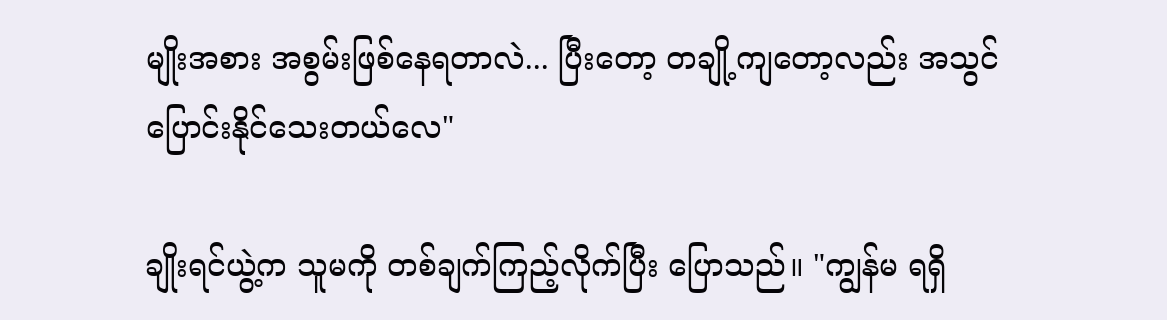မျိုးအစား အစွမ်းဖြစ်နေရတာလဲ... ပြီးတော့ တချို့ကျတော့လည်း အသွင်ပြောင်းနိုင်သေးတယ်လေ"

ချိုးရင်ယွဲ့က သူမကို တစ်ချက်ကြည့်လိုက်ပြီး ပြောသည်။ "ကျွန်မ ရရှိ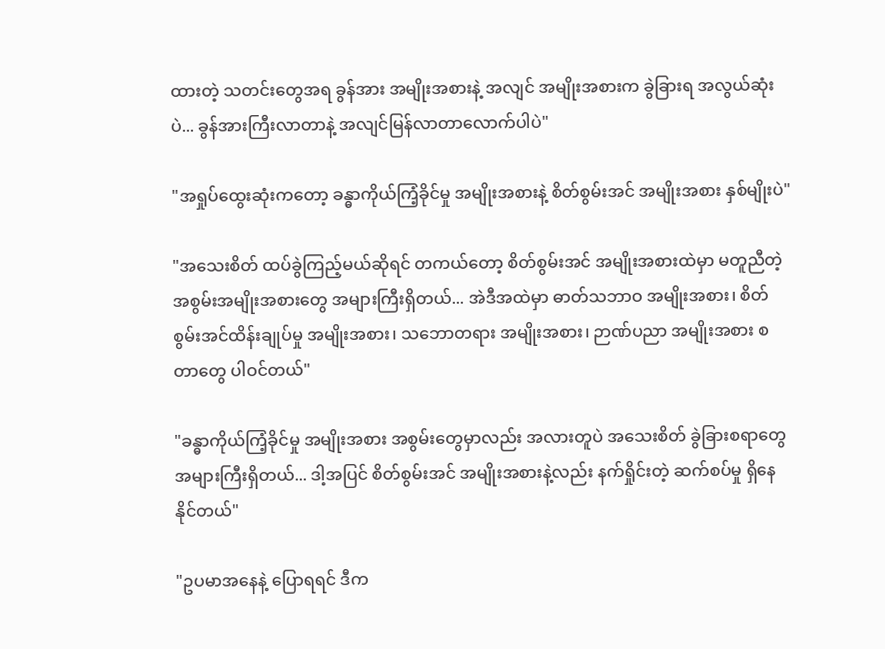ထားတဲ့ သတင်းတွေအရ ခွန်အား အမျိုးအစားနဲ့ အလျင် အမျိုးအစားက ခွဲခြားရ အလွယ်ဆုံးပဲ... ခွန်အားကြီးလာတာနဲ့ အလျင်မြန်လာတာလောက်ပါပဲ"

"အရှုပ်ထွေးဆုံးကတော့ ခန္ဓာကိုယ်ကြံ့ခိုင်မှု အမျိုးအစားနဲ့ စိတ်စွမ်းအင် အမျိုးအစား နှစ်မျိုးပဲ"

"အသေးစိတ် ထပ်ခွဲကြည့်မယ်ဆိုရင် တကယ်တော့ စိတ်စွမ်းအင် အမျိုးအစားထဲမှာ မတူညီတဲ့ အစွမ်းအမျိုးအစားတွေ အများကြီးရှိတယ်... အဲဒီအထဲမှာ ဓာတ်သဘာဝ အမျိုးအစား၊ စိတ်စွမ်းအင်ထိန်းချုပ်မှု အမျိုးအစား၊ သဘောတရား အမျိုးအစား၊ ဉာဏ်ပညာ အမျိုးအစား စတာတွေ ပါဝင်တယ်"

"ခန္ဓာကိုယ်ကြံ့ခိုင်မှု အမျိုးအစား အစွမ်းတွေမှာလည်း အလားတူပဲ အသေးစိတ် ခွဲခြားစရာတွေ အများကြီးရှိတယ်... ဒါ့အပြင် စိတ်စွမ်းအင် အမျိုးအစားနဲ့လည်း နက်ရှိုင်းတဲ့ ဆက်စပ်မှု ရှိနေနိုင်တယ်"

"ဥပမာအနေနဲ့ ပြောရရင် ဒီက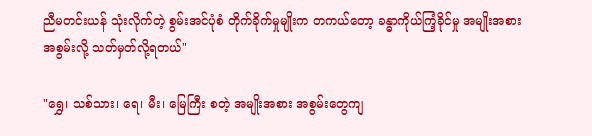ညီမတင်းယန် သုံးလိုက်တဲ့ စွမ်းအင်ပုံစံ တိုက်ခိုက်မှုမျိုးက တကယ်တော့ ခန္ဓာကိုယ်ကြံ့ခိုင်မှု အမျိုးအစား အစွမ်းလို့ သတ်မှတ်လို့ရတယ်"

"ရွှေ၊ သစ်သား၊ ရေ၊ မီး၊ မြေကြီး စတဲ့ အမျိုးအစား အစွမ်းတွေကျ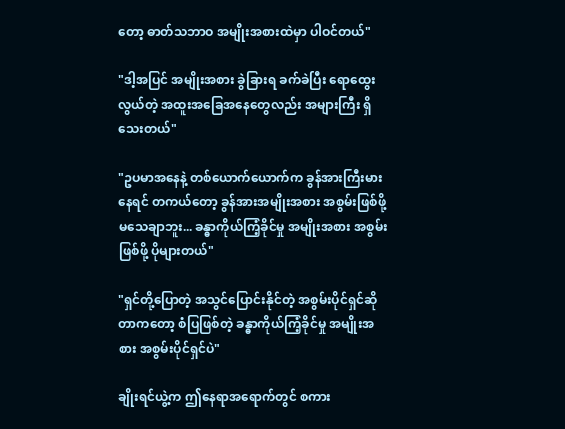တော့ ဓာတ်သဘာဝ အမျိုးအစားထဲမှာ ပါဝင်တယ်"

"ဒါ့အပြင် အမျိုးအစား ခွဲခြားရ ခက်ခဲပြီး ရောထွေးလွယ်တဲ့ အထူးအခြေအနေတွေလည်း အများကြီး ရှိသေးတယ်"

"ဥပမာအနေနဲ့ တစ်ယောက်ယောက်က ခွန်အားကြီးမားနေရင် တကယ်တော့ ခွန်အားအမျိုးအစား အစွမ်းဖြစ်ဖို့ မသေချာဘူး... ခန္ဓာကိုယ်ကြံ့ခိုင်မှု အမျိုးအစား အစွမ်းဖြစ်ဖို့ ပိုများတယ်"

"ရှင်တို့ပြောတဲ့ အသွင်ပြောင်းနိုင်တဲ့ အစွမ်းပိုင်ရှင်ဆိုတာကတော့ စံပြဖြစ်တဲ့ ခန္ဓာကိုယ်ကြံ့ခိုင်မှု အမျိုးအစား အစွမ်းပိုင်ရှင်ပဲ"

ချိုးရင်ယွဲ့က ဤနေရာအရောက်တွင် စကား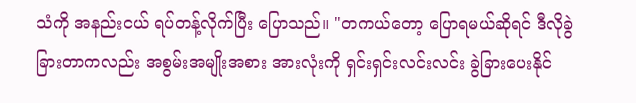သံကို အနည်းငယ် ရပ်တန့်လိုက်ပြီး ပြောသည်။ "တကယ်တော့ ပြောရမယ်ဆိုရင် ဒီလိုခွဲခြားတာကလည်း အစွမ်းအမျိုးအစား အားလုံးကို ရှင်းရှင်းလင်းလင်း ခွဲခြားပေးနိုင်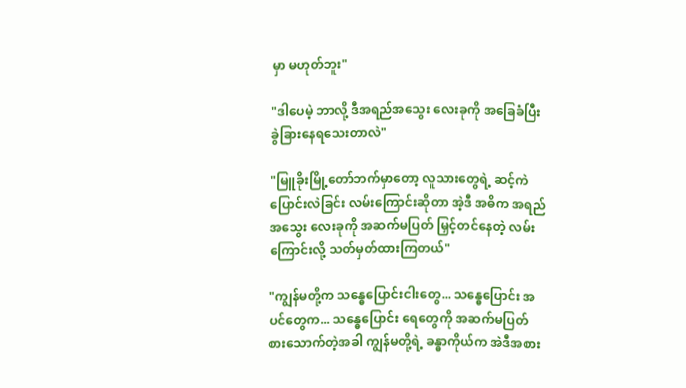မှာ မဟုတ်ဘူး"

"ဒါပေမဲ့ ဘာလို့ ဒီအရည်အသွေး လေးခုကို အခြေခံပြီး ခွဲခြားနေရသေးတာလဲ"

"မြူခိုးမြို့တော်ဘက်မှာတော့ လူသားတွေရဲ့ ဆင့်ကဲပြောင်းလဲခြင်း လမ်းကြောင်းဆိုတာ အဲ့ဒီ အဓိက အရည်အသွေး လေးခုကို အဆက်မပြတ် မြှင့်တင်နေတဲ့ လမ်းကြောင်းလို့ သတ်မှတ်ထားကြတယ်"

"ကျွန်မတို့က သန္ဓေပြောင်းငါးတွေ... သန္ဓေပြောင်း အပင်တွေက... သန္ဓေပြောင်း ရေတွေကို အဆက်မပြတ် စားသောက်တဲ့အခါ ကျွန်မတို့ရဲ့ ခန္ဓာကိုယ်က အဲဒီအစား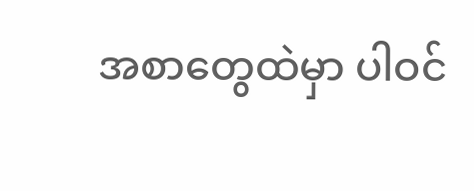အစာတွေထဲမှာ ပါဝင်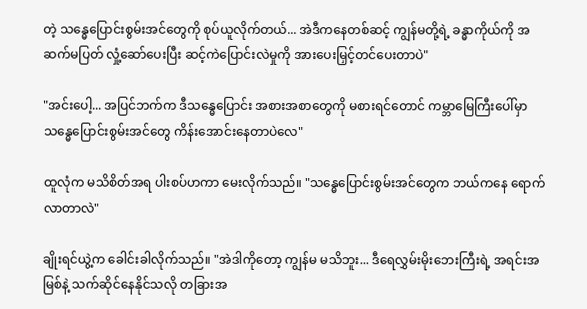တဲ့ သန္ဓေပြောင်းစွမ်းအင်တွေကို စုပ်ယူလိုက်တယ်... အဲဒီကနေတစ်ဆင့် ကျွန်မတို့ရဲ့ ခန္ဓာကိုယ်ကို အဆက်မပြတ် လှုံ့ဆော်ပေးပြီး ဆင့်ကဲပြောင်းလဲမှုကို အားပေးမြှင့်တင်ပေးတာပဲ"

"အင်းပေါ့... အပြင်ဘက်က ဒီသန္ဓေပြောင်း အစားအစာတွေကို မစားရင်တောင် ကမ္ဘာမြေကြီးပေါ်မှာ သန္ဓေပြောင်းစွမ်းအင်တွေ ကိန်းအောင်းနေတာပဲလေ"

ထူလုံက မသိစိတ်အရ ပါးစပ်ဟကာ မေးလိုက်သည်။ "သန္ဓေပြောင်းစွမ်းအင်တွေက ဘယ်ကနေ ရောက်လာတာလဲ"

ချိုးရင်ယွဲ့က ခေါင်းခါလိုက်သည်။ "အဲဒါကိုတော့ ကျွန်မ မသိဘူး... ဒီရေလွှမ်းမိုးဘေးကြီးရဲ့ အရင်းအမြစ်နဲ့ သက်ဆိုင်နေနိုင်သလို တခြားအ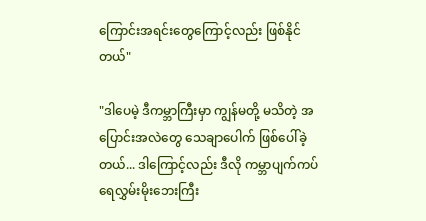ကြောင်းအရင်းတွေကြောင့်လည်း ဖြစ်နိုင်တယ်"

"ဒါပေမဲ့ ဒီကမ္ဘာကြီးမှာ ကျွန်မတို့ မသိတဲ့ အပြောင်းအလဲတွေ သေချာပေါက် ဖြစ်ပေါ်ခဲ့တယ်... ဒါကြောင့်လည်း ဒီလို ကမ္ဘာပျက်ကပ် ရေလွှမ်းမိုးဘေးကြီး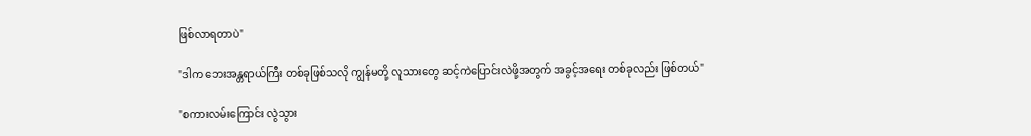ဖြစ်လာရတာပဲ"

"ဒါက ဘေးအန္တရာယ်ကြီး တစ်ခုဖြစ်သလို ကျွန်မတို့ လူသားတွေ ဆင့်ကဲပြောင်းလဲဖို့အတွက် အခွင့်အရေး တစ်ခုလည်း ဖြစ်တယ်"

"စကားလမ်းကြောင်း လွဲသွား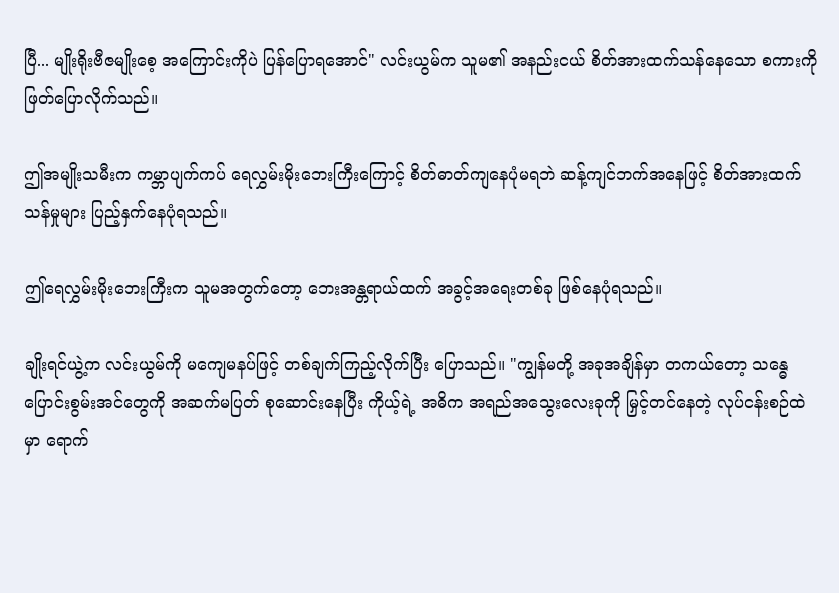ပြီ... မျိုးရိုးဗီဇမျိုးစေ့ အကြောင်းကိုပဲ ပြန်ပြောရအောင်" လင်းယွမ်က သူမ၏ အနည်းငယ် စိတ်အားထက်သန်နေသော စကားကို ဖြတ်ပြောလိုက်သည်။

ဤအမျိုးသမီးက ကမ္ဘာပျက်ကပ် ရေလွှမ်းမိုးဘေးကြီးကြောင့် စိတ်ဓာတ်ကျနေပုံမရဘဲ ဆန့်ကျင်ဘက်အနေဖြင့် စိတ်အားထက်သန်မှုများ ပြည့်နှက်နေပုံရသည်။

ဤရေလွှမ်းမိုးဘေးကြီးက သူမအတွက်တော့ ဘေးအန္တရာယ်ထက် အခွင့်အရေးတစ်ခု ဖြစ်နေပုံရသည်။

ချိုးရင်ယွဲ့က လင်းယွမ်ကို မကျေမနပ်ဖြင့် တစ်ချက်ကြည့်လိုက်ပြီး ပြောသည်။ "ကျွန်မတို့ အခုအချိန်မှာ တကယ်တော့ သန္ဓေပြောင်းစွမ်းအင်တွေကို အဆက်မပြတ် စုဆောင်းနေပြီး ကိုယ့်ရဲ့ အဓိက အရည်အသွေးလေးခုကို မြှင့်တင်နေတဲ့ လုပ်ငန်းစဉ်ထဲမှာ ရောက်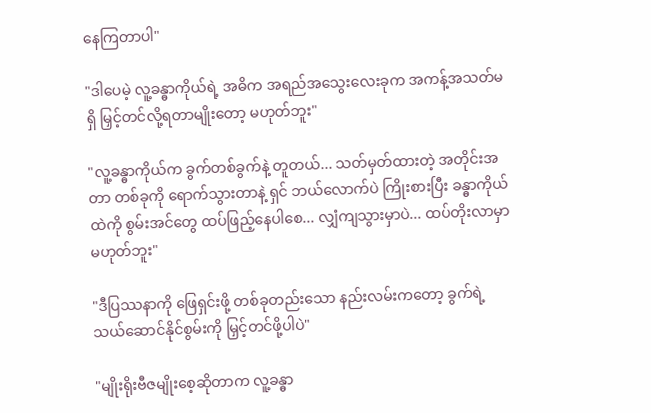နေကြတာပါ"

"ဒါပေမဲ့ လူ့ခန္ဓာကိုယ်ရဲ့ အဓိက အရည်အသွေးလေးခုက အကန့်အသတ်မရှိ မြှင့်တင်လို့ရတာမျိုးတော့ မဟုတ်ဘူး"

"လူ့ခန္ဓာကိုယ်က ခွက်တစ်ခွက်နဲ့ တူတယ်... သတ်မှတ်ထားတဲ့ အတိုင်းအတာ တစ်ခုကို ရောက်သွားတာနဲ့ ရှင် ဘယ်လောက်ပဲ ကြိုးစားပြီး ခန္ဓာကိုယ်ထဲကို စွမ်းအင်တွေ ထပ်ဖြည့်နေပါစေ... လျှံကျသွားမှာပဲ... ထပ်တိုးလာမှာ မဟုတ်ဘူး"

"ဒီပြဿနာကို ဖြေရှင်းဖို့ တစ်ခုတည်းသော နည်းလမ်းကတော့ ခွက်ရဲ့ သယ်ဆောင်နိုင်စွမ်းကို မြှင့်တင်ဖို့ပါပဲ"

"မျိုးရိုးဗီဇမျိုးစေ့ဆိုတာက လူ့ခန္ဓာ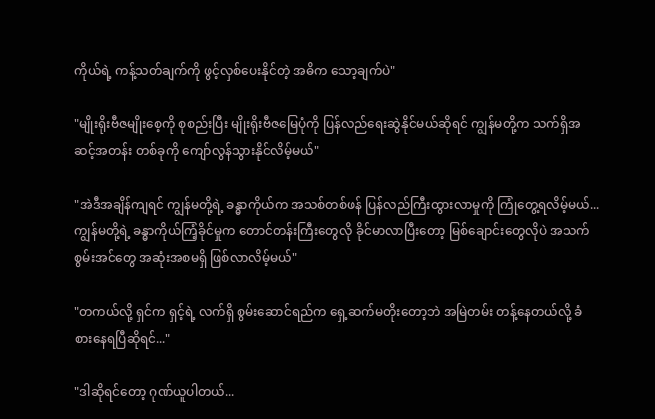ကိုယ်ရဲ့ ကန့်သတ်ချက်ကို ဖွင့်လှစ်ပေးနိုင်တဲ့ အဓိက သော့ချက်ပဲ"

"မျိုးရိုးဗီဇမျိုးစေ့ကို စုစည်းပြီး မျိုးရိုးဗီဇမြေပုံကို ပြန်လည်ရေးဆွဲနိုင်မယ်ဆိုရင် ကျွန်မတို့က သက်ရှိအဆင့်အတန်း တစ်ခုကို ကျော်လွန်သွားနိုင်လိမ့်မယ်"

"အဲဒီအချိန်ကျရင် ကျွန်မတို့ရဲ့ ခန္ဓာကိုယ်က အသစ်တစ်ဖန် ပြန်လည်ကြီးထွားလာမှုကို ကြုံတွေ့ရလိမ့်မယ်... ကျွန်မတို့ရဲ့ ခန္ဓာကိုယ်ကြံ့ခိုင်မှုက တောင်တန်းကြီးတွေလို ခိုင်မာလာပြီးတော့ မြစ်ချောင်းတွေလိုပဲ အသက်စွမ်းအင်တွေ အဆုံးအစမရှိ ဖြစ်လာလိမ့်မယ်"

"တကယ်လို့ ရှင်က ရှင့်ရဲ့ လက်ရှိ စွမ်းဆောင်ရည်က ရှေ့ဆက်မတိုးတော့ဘဲ အမြဲတမ်း တန့်နေတယ်လို့ ခံစားနေရပြီဆိုရင်..."

"ဒါဆိုရင်တော့ ဂုဏ်ယူပါတယ်...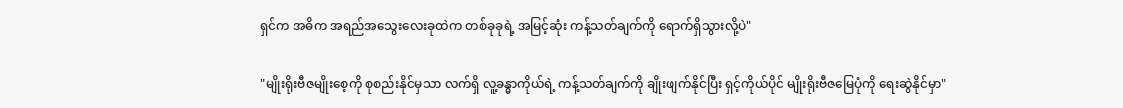ရှင်က အဓိက အရည်အသွေးလေးခုထဲက တစ်ခုခုရဲ့ အမြင့်ဆုံး ကန့်သတ်ချက်ကို ရောက်ရှိသွားလို့ပဲ"

"မျိုးရိုးဗီဇမျိုးစေ့ကို စုစည်းနိုင်မှသာ လက်ရှိ လူ့ခန္ဓာကိုယ်ရဲ့ ကန့်သတ်ချက်ကို ချိုးဖျက်နိုင်ပြီး ရှင့်ကိုယ်ပိုင် မျိုးရိုးဗီဇမြေပုံကို ရေးဆွဲနိုင်မှာ"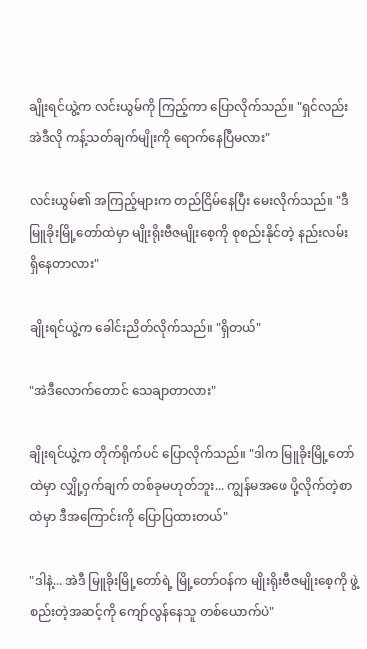ချိုးရင်ယွဲ့က လင်းယွမ်ကို ကြည့်ကာ ပြောလိုက်သည်။ "ရှင်လည်း အဲဒီလို ကန့်သတ်ချက်မျိုးကို ရောက်နေပြီမလား"

လင်းယွမ်၏ အကြည့်များက တည်ငြိမ်နေပြီး မေးလိုက်သည်။ "ဒီမြူခိုးမြို့တော်ထဲမှာ မျိုးရိုးဗီဇမျိုးစေ့ကို စုစည်းနိုင်တဲ့ နည်းလမ်း ရှိနေတာလား"

ချိုးရင်ယွဲ့က ခေါင်းညိတ်လိုက်သည်။ "ရှိတယ်"

"အဲဒီလောက်တောင် သေချာတာလား"

ချိုးရင်ယွဲ့က တိုက်ရိုက်ပင် ပြောလိုက်သည်။ "ဒါက မြူခိုးမြို့တော်ထဲမှာ လျှို့ဝှက်ချက် တစ်ခုမဟုတ်ဘူး... ကျွန်မအဖေ ပို့လိုက်တဲ့စာထဲမှာ ဒီအကြောင်းကို ပြောပြထားတယ်"

"ဒါနဲ့... အဲဒီ မြူခိုးမြို့တော်ရဲ့ မြို့တော်ဝန်က မျိုးရိုးဗီဇမျိုးစေ့ကို ဖွဲ့စည်းတဲ့အဆင့်ကို ကျော်လွန်နေသူ တစ်ယောက်ပဲ"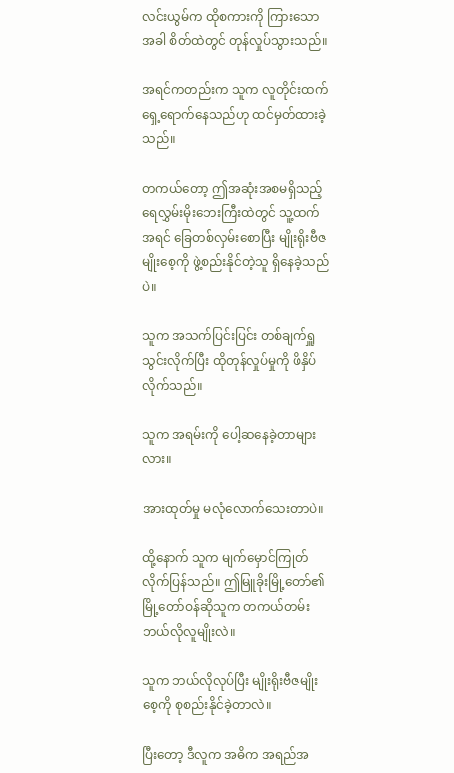လင်းယွမ်က ထိုစကားကို ကြားသောအခါ စိတ်ထဲတွင် တုန်လှုပ်သွားသည်။

အရင်ကတည်းက သူက လူတိုင်းထက် ရှေ့ရောက်နေသည်ဟု ထင်မှတ်ထားခဲ့သည်။

တကယ်တော့ ဤအဆုံးအစမရှိသည့် ရေလွှမ်းမိုးဘေးကြီးထဲတွင် သူ့ထက်အရင် ခြေတစ်လှမ်းစောပြီး မျိုးရိုးဗီဇမျိုးစေ့ကို ဖွဲ့စည်းနိုင်တဲ့သူ ရှိနေခဲ့သည်ပဲ။

သူက အသက်ပြင်းပြင်း တစ်ချက်ရှူသွင်းလိုက်ပြီး ထိုတုန်လှုပ်မှုကို ဖိနှိပ်လိုက်သည်။

သူက အရမ်းကို ပေါ့ဆနေခဲ့တာများလား။

အားထုတ်မှု မလုံလောက်သေးတာပဲ။

ထို့နောက် သူက မျက်မှောင်ကြုတ်လိုက်ပြန်သည်။ ဤမြူခိုးမြို့တော်၏ မြို့တော်ဝန်ဆိုသူက တကယ်တမ်း ဘယ်လိုလူမျိုးလဲ။

သူက ဘယ်လိုလုပ်ပြီး မျိုးရိုးဗီဇမျိုးစေ့ကို စုစည်းနိုင်ခဲ့တာလဲ။

ပြီးတော့ ဒီလူက အဓိက အရည်အ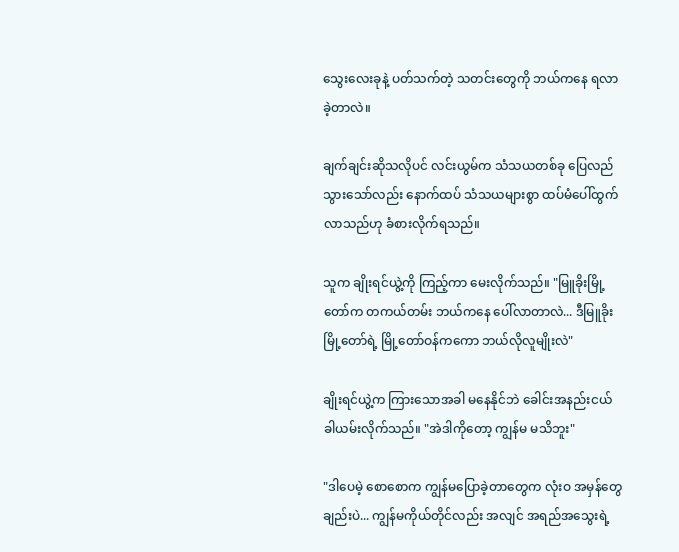သွေးလေးခုနဲ့ ပတ်သက်တဲ့ သတင်းတွေကို ဘယ်ကနေ ရလာခဲ့တာလဲ။

ချက်ချင်းဆိုသလိုပင် လင်းယွမ်က သံသယတစ်ခု ပြေလည်သွားသော်လည်း နောက်ထပ် သံသယများစွာ ထပ်မံပေါ်ထွက်လာသည်ဟု ခံစားလိုက်ရသည်။

သူက ချိုးရင်ယွဲ့ကို ကြည့်ကာ မေးလိုက်သည်။ "မြူခိုးမြို့တော်က တကယ်တမ်း ဘယ်ကနေ ပေါ်လာတာလဲ... ဒီမြူခိုးမြို့တော်ရဲ့ မြို့တော်ဝန်ကကော ဘယ်လိုလူမျိုးလဲ"

ချိုးရင်ယွဲ့က ကြားသောအခါ မနေနိုင်ဘဲ ခေါင်းအနည်းငယ် ခါယမ်းလိုက်သည်။ "အဲဒါကိုတော့ ကျွန်မ မသိဘူး"

"ဒါပေမဲ့ စောစောက ကျွန်မပြောခဲ့တာတွေက လုံးဝ အမှန်တွေချည်းပဲ... ကျွန်မကိုယ်တိုင်လည်း အလျင် အရည်အသွေးရဲ့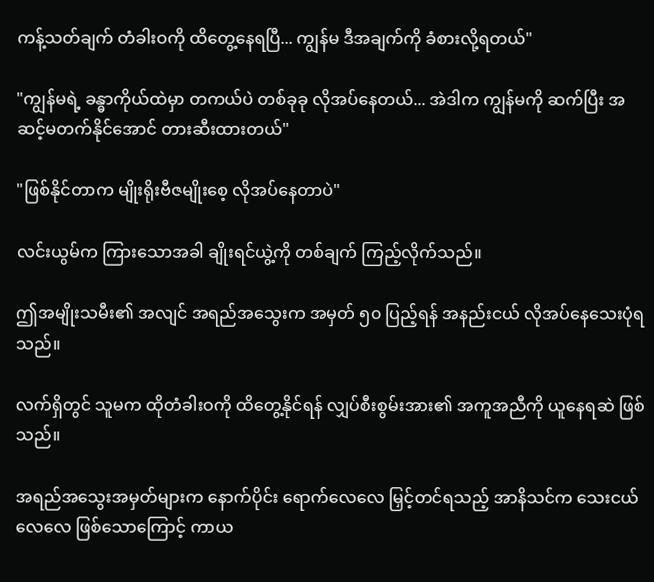ကန့်သတ်ချက် တံခါးဝကို ထိတွေ့နေရပြီ... ကျွန်မ ဒီအချက်ကို ခံစားလို့ရတယ်"

"ကျွန်မရဲ့ ခန္ဓာကိုယ်ထဲမှာ တကယ်ပဲ တစ်ခုခု လိုအပ်နေတယ်... အဲဒါက ကျွန်မကို ဆက်ပြီး အဆင့်မတက်နိုင်အောင် တားဆီးထားတယ်"

"ဖြစ်နိုင်တာက မျိုးရိုးဗီဇမျိုးစေ့ လိုအပ်နေတာပဲ"

လင်းယွမ်က ကြားသောအခါ ချိုးရင်ယွဲ့ကို တစ်ချက် ကြည့်လိုက်သည်။

ဤအမျိုးသမီး၏ အလျင် အရည်အသွေးက အမှတ် ၅၀ ပြည့်ရန် အနည်းငယ် လိုအပ်နေသေးပုံရသည်။

လက်ရှိတွင် သူမက ထိုတံခါးဝကို ထိတွေ့နိုင်ရန် လျှပ်စီးစွမ်းအား၏ အကူအညီကို ယူနေရဆဲ ဖြစ်သည်။

အရည်အသွေးအမှတ်များက နောက်ပိုင်း ရောက်လေလေ မြှင့်တင်ရသည့် အာနိသင်က သေးငယ်လေလေ ဖြစ်သောကြောင့် ကာယ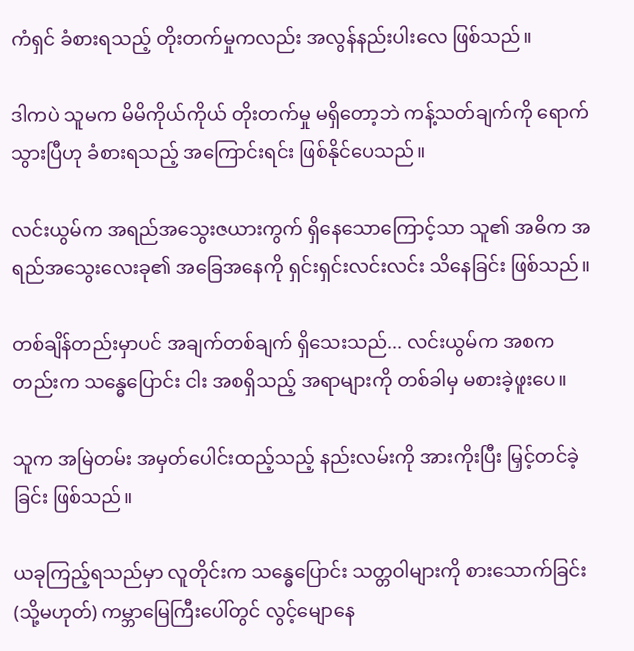ကံရှင် ခံစားရသည့် တိုးတက်မှုကလည်း အလွန်နည်းပါးလေ ဖြစ်သည်။

ဒါကပဲ သူမက မိမိကိုယ်ကိုယ် တိုးတက်မှု မရှိတော့ဘဲ ကန့်သတ်ချက်ကို ရောက်သွားပြီဟု ခံစားရသည့် အကြောင်းရင်း ဖြစ်နိုင်ပေသည်။

လင်းယွမ်က အရည်အသွေးဇယားကွက် ရှိနေသောကြောင့်သာ သူ၏ အဓိက အရည်အသွေးလေးခု၏ အခြေအနေကို ရှင်းရှင်းလင်းလင်း သိနေခြင်း ဖြစ်သည်။

တစ်ချိန်တည်းမှာပင် အချက်တစ်ချက် ရှိသေးသည်... လင်းယွမ်က အစကတည်းက သန္ဓေပြောင်း ငါး အစရှိသည့် အရာများကို တစ်ခါမှ မစားခဲ့ဖူးပေ။

သူက အမြဲတမ်း အမှတ်ပေါင်းထည့်သည့် နည်းလမ်းကို အားကိုးပြီး မြှင့်တင်ခဲ့ခြင်း ဖြစ်သည်။

ယခုကြည့်ရသည်မှာ လူတိုင်းက သန္ဓေပြောင်း သတ္တဝါများကို စားသောက်ခြင်း (သို့မဟုတ်) ကမ္ဘာမြေကြီးပေါ်တွင် လွင့်မျောနေ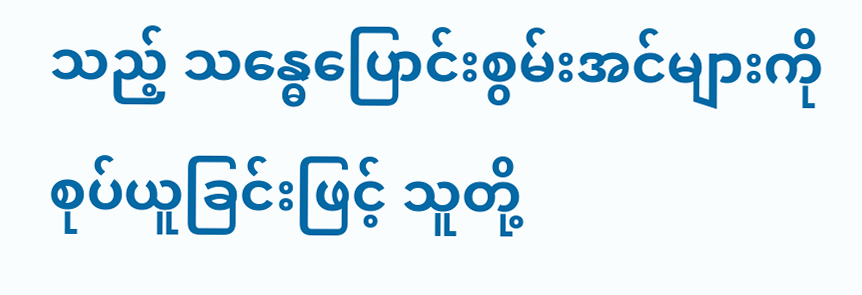သည့် သန္ဓေပြောင်းစွမ်းအင်များကို စုပ်ယူခြင်းဖြင့် သူတို့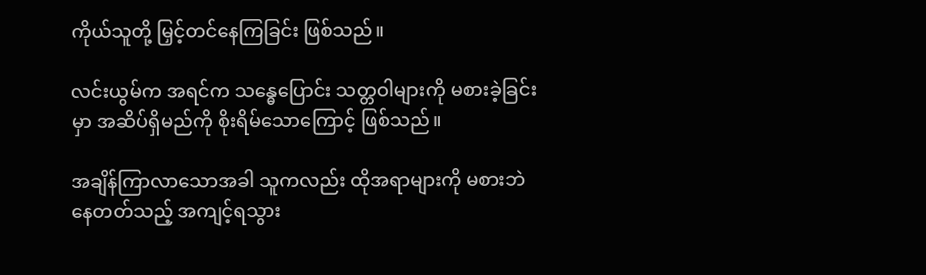ကိုယ်သူတို့ မြှင့်တင်နေကြခြင်း ဖြစ်သည်။

လင်းယွမ်က အရင်က သန္ဓေပြောင်း သတ္တဝါများကို မစားခဲ့ခြင်းမှာ အဆိပ်ရှိမည်ကို စိုးရိမ်သောကြောင့် ဖြစ်သည်။

အချိန်ကြာလာသောအခါ သူကလည်း ထိုအရာများကို မစားဘဲ နေတတ်သည့် အကျင့်ရသွား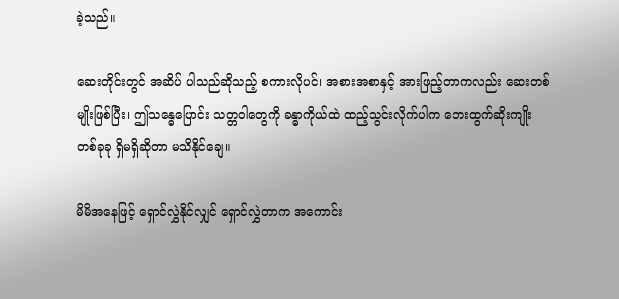ခဲ့သည်။

ဆေးတိုင်းတွင် အဆိပ် ပါသည်ဆိုသည့် စကားလိုပင်၊ အစားအစာနှင့် အားဖြည့်တာကလည်း ဆေးတစ်မျိုးဖြစ်ပြီး၊ ဤသန္ဓေပြောင်း သတ္တဝါတွေကို ခန္ဓာကိုယ်ထဲ ထည့်သွင်းလိုက်ပါက ဘေးထွက်ဆိုးကျိုး တစ်ခုခု ရှိမရှိဆိုတာ မသိနိုင်ချေ။

မိမိအနေဖြင့် ရှောင်လွှဲနိုင်လျှင် ရှောင်လွှဲတာက အကောင်း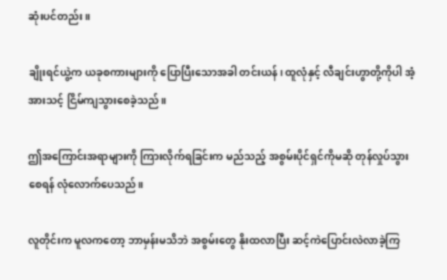ဆုံးပင်တည်း။

ချိုးရင်ယွဲ့က ယခုစကားများကို ပြောပြီးသောအခါ တင်းယန်၊ ထူလုံနှင့် လီချင်းဟွာတို့ကိုပါ အံ့အားသင့် ငြိမ်ကျသွားစေခဲ့သည်။

ဤအကြောင်းအရာများကို ကြားလိုက်ရခြင်းက မည်သည့် အစွမ်းပိုင်ရှင်ကိုမဆို တုန်လှုပ်သွားစေရန် လုံလောက်ပေသည်။

လူတိုင်းက မူလကတော့ ဘာမှန်းမသိဘဲ အစွမ်းတွေ နိုးထလာပြီး ဆင့်ကဲပြောင်းလဲလာခဲ့ကြ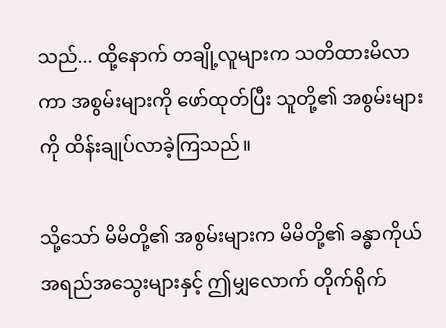သည်... ထို့နောက် တချို့လူများက သတိထားမိလာကာ အစွမ်းများကို ဖော်ထုတ်ပြီး သူတို့၏ အစွမ်းများကို ထိန်းချုပ်လာခဲ့ကြသည်။

သို့သော် မိမိတို့၏ အစွမ်းများက မိမိတို့၏ ခန္ဓာကိုယ် အရည်အသွေးများနှင့် ဤမျှလောက် တိုက်ရိုက်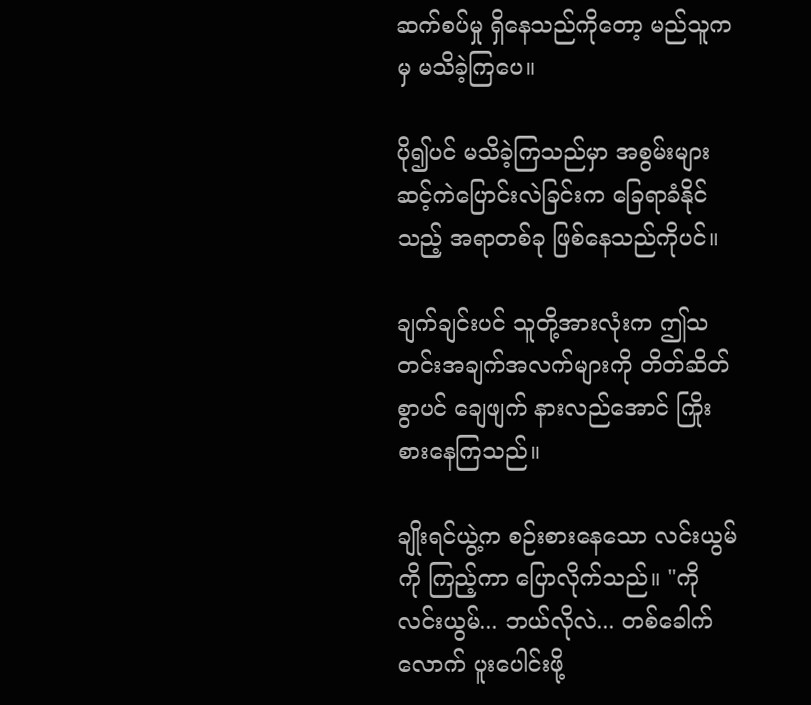ဆက်စပ်မှု ရှိနေသည်ကိုတော့ မည်သူကမှ မသိခဲ့ကြပေ။

ပို၍ပင် မသိခဲ့ကြသည်မှာ အစွမ်းများ ဆင့်ကဲပြောင်းလဲခြင်းက ခြေရာခံနိုင်သည့် အရာတစ်ခု ဖြစ်နေသည်ကိုပင်။

ချက်ချင်းပင် သူတို့အားလုံးက ဤသတင်းအချက်အလက်များကို တိတ်ဆိတ်စွာပင် ချေဖျက် နားလည်အောင် ကြိုးစားနေကြသည်။

ချိုးရင်ယွဲ့က စဉ်းစားနေသော လင်းယွမ်ကို ကြည့်ကာ ပြောလိုက်သည်။ "ကိုလင်းယွမ်... ဘယ်လိုလဲ... တစ်ခေါက်လောက် ပူးပေါင်းဖို့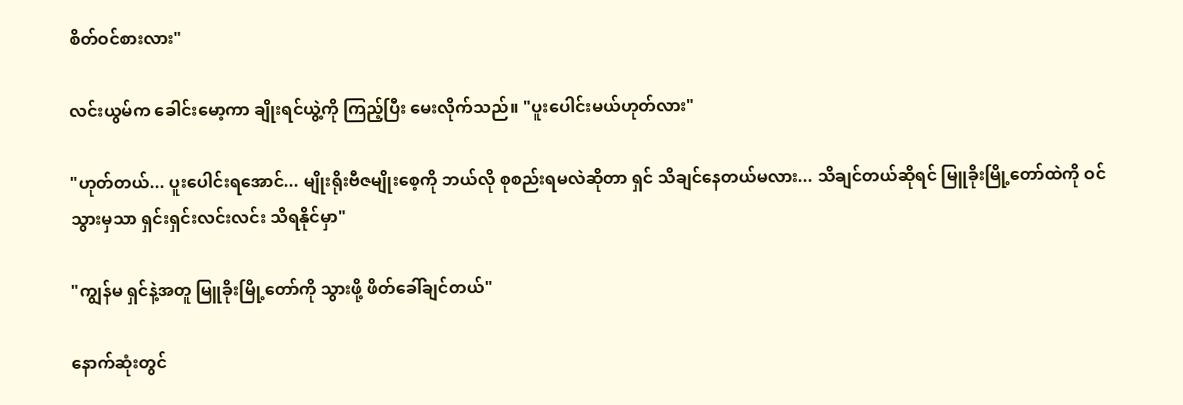စိတ်ဝင်စားလား"

လင်းယွမ်က ခေါင်းမော့ကာ ချိုးရင်ယွဲ့ကို ကြည့်ပြီး မေးလိုက်သည်။ "ပူးပေါင်းမယ်ဟုတ်လား"

"ဟုတ်တယ်... ပူးပေါင်းရအောင်... မျိုးရိုးဗီဇမျိုးစေ့ကို ဘယ်လို စုစည်းရမလဲဆိုတာ ရှင် သိချင်နေတယ်မလား... သိချင်တယ်ဆိုရင် မြူခိုးမြို့တော်ထဲကို ဝင်သွားမှသာ ရှင်းရှင်းလင်းလင်း သိရနိုင်မှာ"

"ကျွန်မ ရှင်နဲ့အတူ မြူခိုးမြို့တော်ကို သွားဖို့ ဖိတ်ခေါ်ချင်တယ်"

နောက်ဆုံးတွင်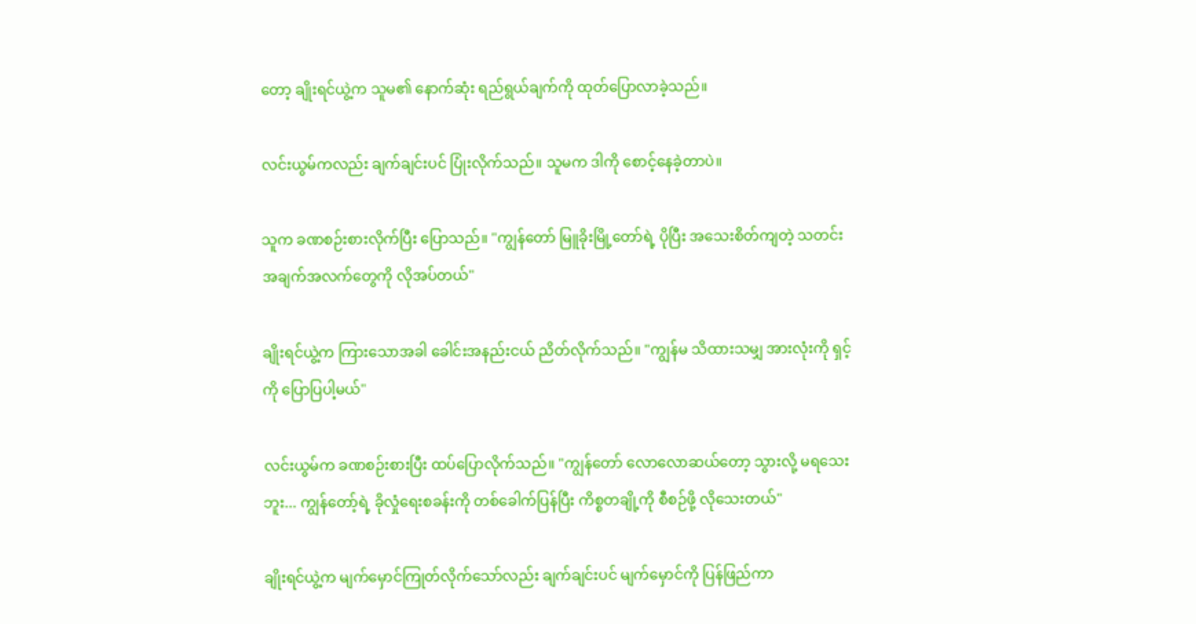တော့ ချိုးရင်ယွဲ့က သူမ၏ နောက်ဆုံး ရည်ရွယ်ချက်ကို ထုတ်ပြောလာခဲ့သည်။

လင်းယွမ်ကလည်း ချက်ချင်းပင် ပြုံးလိုက်သည်။ သူမက ဒါကို စောင့်နေခဲ့တာပဲ။

သူက ခဏစဉ်းစားလိုက်ပြီး ပြောသည်။ "ကျွန်တော် မြူခိုးမြို့တော်ရဲ့ ပိုပြီး အသေးစိတ်ကျတဲ့ သတင်းအချက်အလက်တွေကို လိုအပ်တယ်"

ချိုးရင်ယွဲ့က ကြားသောအခါ ခေါင်းအနည်းငယ် ညိတ်လိုက်သည်။ "ကျွန်မ သိထားသမျှ အားလုံးကို ရှင့်ကို ပြောပြပါ့မယ်"

လင်းယွမ်က ခဏစဉ်းစားပြီး ထပ်ပြောလိုက်သည်။ "ကျွန်တော် လောလောဆယ်တော့ သွားလို့ မရသေးဘူး... ကျွန်တော့်ရဲ့ ခိုလှုံရေးစခန်းကို တစ်ခေါက်ပြန်ပြီး ကိစ္စတချို့ကို စီစဉ်ဖို့ လိုသေးတယ်"

ချိုးရင်ယွဲ့က မျက်မှောင်ကြုတ်လိုက်သော်လည်း ချက်ချင်းပင် မျက်မှောင်ကို ပြန်ဖြည်ကာ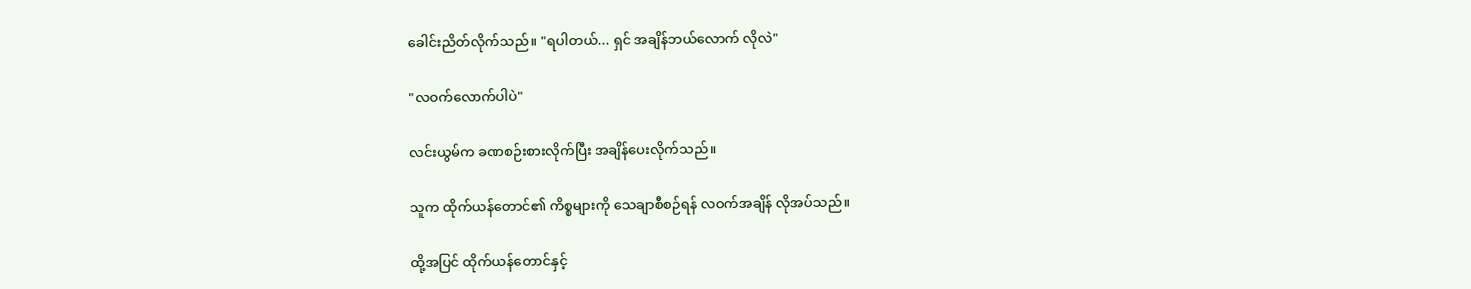ခေါင်းညိတ်လိုက်သည်။ "ရပါတယ်... ရှင် အချိန်ဘယ်လောက် လိုလဲ"

"လဝက်လောက်ပါပဲ"

လင်းယွမ်က ခဏစဉ်းစားလိုက်ပြီး အချိန်ပေးလိုက်သည်။

သူက ထိုက်ယန်တောင်၏ ကိစ္စများကို သေချာစီစဉ်ရန် လဝက်အချိန် လိုအပ်သည်။

ထို့အပြင် ထိုက်ယန်တောင်နှင့်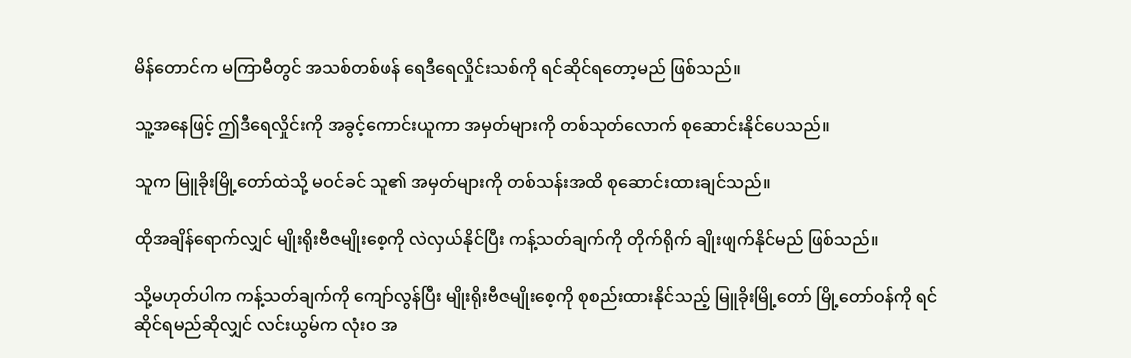မိန်တောင်က မကြာမီတွင် အသစ်တစ်ဖန် ရေဒီရေလှိုင်းသစ်ကို ရင်ဆိုင်ရတော့မည် ဖြစ်သည်။

သူ့အနေဖြင့် ဤဒီရေလှိုင်းကို အခွင့်ကောင်းယူကာ အမှတ်များကို တစ်သုတ်လောက် စုဆောင်းနိုင်ပေသည်။

သူက မြူခိုးမြို့တော်ထဲသို့ မဝင်ခင် သူ၏ အမှတ်များကို တစ်သန်းအထိ စုဆောင်းထားချင်သည်။

ထိုအချိန်ရောက်လျှင် မျိုးရိုးဗီဇမျိုးစေ့ကို လဲလှယ်နိုင်ပြီး ကန့်သတ်ချက်ကို တိုက်ရိုက် ချိုးဖျက်နိုင်မည် ဖြစ်သည်။

သို့မဟုတ်ပါက ကန့်သတ်ချက်ကို ကျော်လွန်ပြီး မျိုးရိုးဗီဇမျိုးစေ့ကို စုစည်းထားနိုင်သည့် မြူခိုးမြို့တော် မြို့တော်ဝန်ကို ရင်ဆိုင်ရမည်ဆိုလျှင် လင်းယွမ်က လုံးဝ အ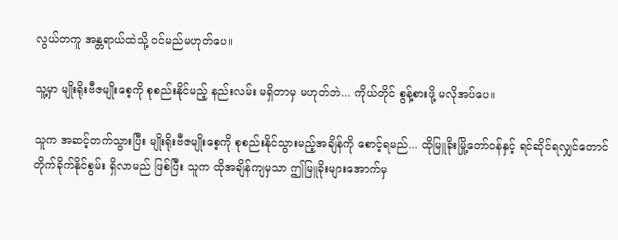လွယ်တကူ အန္တရာယ်ထဲသို့ ဝင်မည်မဟုတ်ပေ။

သူ့မှာ မျိုးရိုးဗီဇမျိုးစေ့ကို စုစည်းနိုင်မည့် နည်းလမ်း မရှိတာမှ မဟုတ်ဘဲ... ကိုယ်တိုင် စွန့်စားဖို့ မလိုအပ်ပေ။

သူက အဆင့်တက်သွားပြီး မျိုးရိုးဗီဇမျိုးစေ့ကို စုစည်းနိုင်သွားမည့်အချိန်ကို စောင့်ရမည်... ထိုမြူခိုးမြို့တော်ဝန်နှင့် ရင်ဆိုင်ရလျှင်တောင် တိုက်ခိုက်နိုင်စွမ်း ရှိလာမည် ဖြစ်ပြီး သူက ထိုအချိန်ကျမှသာ ဤမြူခိုးများအောက်မှ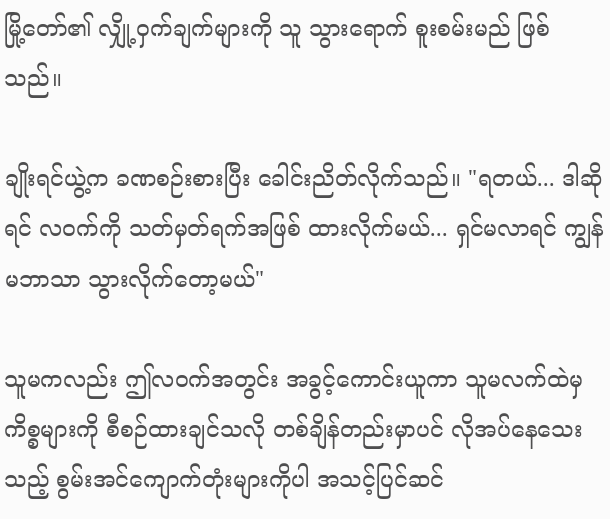မြို့တော်၏ လျှို့ဝှက်ချက်များကို သူ သွားရောက် စူးစမ်းမည် ဖြစ်သည်။

ချိုးရင်ယွဲ့က ခဏစဉ်းစားပြီး ခေါင်းညိတ်လိုက်သည်။ "ရတယ်... ဒါဆိုရင် လဝက်ကို သတ်မှတ်ရက်အဖြစ် ထားလိုက်မယ်... ရှင်မလာရင် ကျွန်မဘာသာ သွားလိုက်တော့မယ်"

သူမကလည်း ဤလဝက်အတွင်း အခွင့်ကောင်းယူကာ သူမလက်ထဲမှ ကိစ္စများကို စီစဉ်ထားချင်သလို တစ်ချိန်တည်းမှာပင် လိုအပ်နေသေးသည့် စွမ်းအင်ကျောက်တုံးများကိုပါ အသင့်ပြင်ဆင်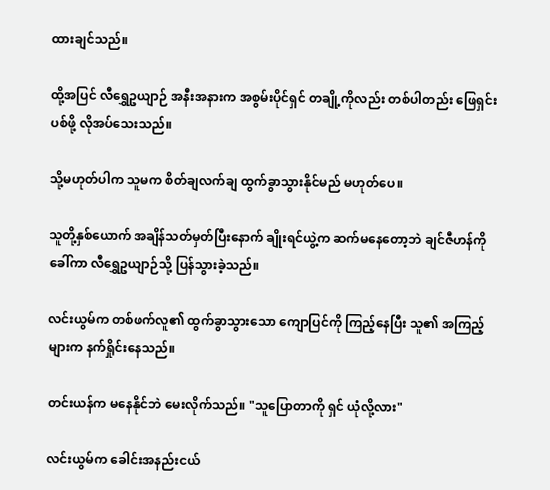ထားချင်သည်။

ထို့အပြင် လီရွှေဥယျာဉ် အနီးအနားက အစွမ်းပိုင်ရှင် တချို့ကိုလည်း တစ်ပါတည်း ဖြေရှင်းပစ်ဖို့ လိုအပ်သေးသည်။

သို့မဟုတ်ပါက သူမက စိတ်ချလက်ချ ထွက်ခွာသွားနိုင်မည် မဟုတ်ပေ။

သူတို့နှစ်ယောက် အချိန်သတ်မှတ်ပြီးနောက် ချိုးရင်ယွဲ့က ဆက်မနေတော့ဘဲ ချင်ဇီဟန်ကို ခေါ်ကာ လီရွှေဥယျာဉ်သို့ ပြန်သွားခဲ့သည်။

လင်းယွမ်က တစ်ဖက်လူ၏ ထွက်ခွာသွားသော ကျောပြင်ကို ကြည့်နေပြီး သူ၏ အကြည့်များက နက်ရှိုင်းနေသည်။

တင်းယန်က မနေနိုင်ဘဲ မေးလိုက်သည်။ "သူပြောတာကို ရှင် ယုံလို့လား"

လင်းယွမ်က ခေါင်းအနည်းငယ်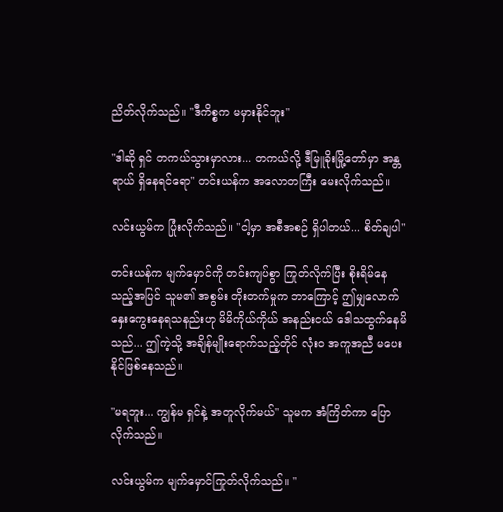ညိတ်လိုက်သည်။ "ဒီကိစ္စက မမှားနိုင်ဘူး"

"ဒါဆို ရှင် တကယ်သွားမှာလား... တကယ်လို့ ဒီမြူခိုးမြို့တော်မှာ အန္တရာယ် ရှိနေရင်ရော" တင်းယန်က အလောတကြီး မေးလိုက်သည်။

လင်းယွမ်က ပြုံးလိုက်သည်။ "ငါ့မှာ အစီအစဉ် ရှိပါတယ်... စိတ်ချပါ"

တင်းယန်က မျက်မှောင်ကို တင်းကျပ်စွာ ကြုတ်လိုက်ပြီး စိုးရိမ်နေသည့်အပြင် သူမ၏ အစွမ်း တိုးတက်မှုက ဘာကြောင့် ဤမျှလောက် နှေးကွေးနေရသနည်းဟု မိမိကိုယ်ကိုယ် အနည်းငယ် ဒေါသထွက်နေမိသည်... ဤကဲ့သို့ အချိန်မျိုးရောက်သည့်တိုင် လုံးဝ အကူအညီ မပေးနိုင်ဖြစ်နေသည်။

"မရဘူး... ကျွန်မ ရှင်နဲ့ အတူလိုက်မယ်" သူမက အံကြိတ်ကာ ပြောလိုက်သည်။

လင်းယွမ်က မျက်မှောင်ကြုတ်လိုက်သည်။ "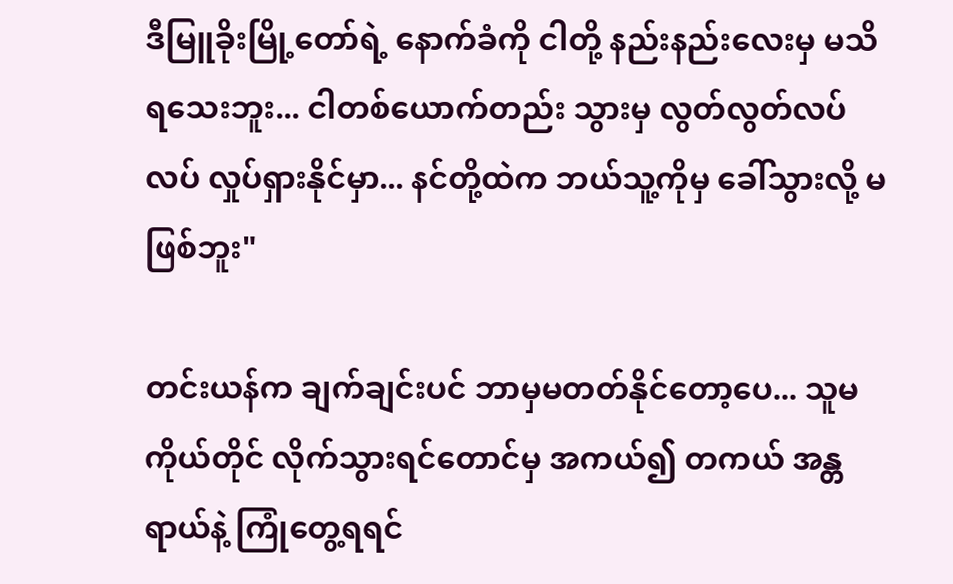ဒီမြူခိုးမြို့တော်ရဲ့ နောက်ခံကို ငါတို့ နည်းနည်းလေးမှ မသိရသေးဘူး... ငါတစ်ယောက်တည်း သွားမှ လွတ်လွတ်လပ်လပ် လှုပ်ရှားနိုင်မှာ... နင်တို့ထဲက ဘယ်သူ့ကိုမှ ခေါ်သွားလို့ မဖြစ်ဘူး"

တင်းယန်က ချက်ချင်းပင် ဘာမှမတတ်နိုင်တော့ပေ... သူမကိုယ်တိုင် လိုက်သွားရင်တောင်မှ အကယ်၍ တကယ် အန္တရာယ်နဲ့ ကြုံတွေ့ရရင်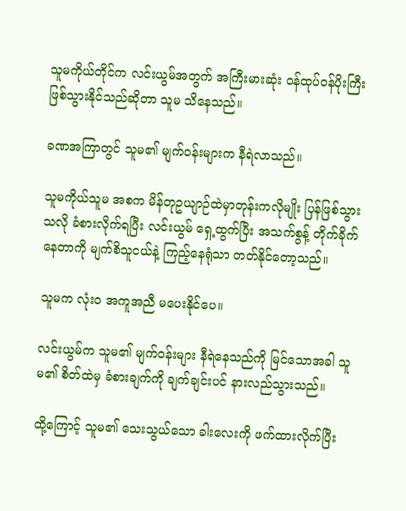သူမကိုယ်တိုင်က လင်းယွမ်အတွက် အကြီးမားဆုံး ဝန်ထုပ်ဝန်ပိုးကြီး ဖြစ်သွားနိုင်သည်ဆိုတာ သူမ သိနေသည်။

ခဏအကြာတွင် သူမ၏ မျက်ဝန်းများက နီရဲလာသည်။

သူမကိုယ်သူမ အစက မိန်တုဥယျာဉ်ထဲမှာတုန်းကလိုမျိုး ပြန်ဖြစ်သွားသလို ခံစားလိုက်ရပြီး လင်းယွမ် ရှေ့ထွက်ပြီး အသက်စွန့် တိုက်ခိုက်နေတာကို မျက်စိသူငယ်နဲ့ ကြည့်နေရုံသာ တတ်နိုင်တော့သည်။

သူမက လုံးဝ အကူအညီ မပေးနိုင်ပေ။

လင်းယွမ်က သူမ၏ မျက်ဝန်းများ နီရဲနေသည်ကို မြင်သောအခါ သူမ၏ စိတ်ထဲမှ ခံစားချက်ကို ချက်ချင်းပင် နားလည်သွားသည်။

ထို့ကြောင့် သူမ၏ သေးသွယ်သော ခါးလေးကို ဖက်ထားလိုက်ပြီး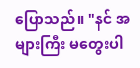ပြောသည်။ "နင် အများကြီး မတွေးပါ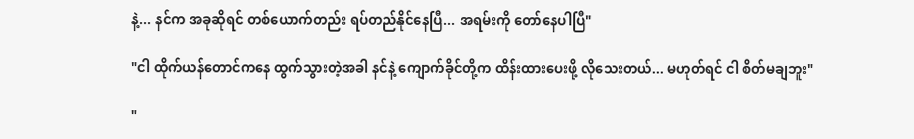နဲ့... နင်က အခုဆိုရင် တစ်ယောက်တည်း ရပ်တည်နိုင်နေပြီ... အရမ်းကို တော်နေပါပြီ"

"ငါ ထိုက်ယန်တောင်ကနေ ထွက်သွားတဲ့အခါ နင်နဲ့ ကျောက်ခိုင်တို့က ထိန်းထားပေးဖို့ လိုသေးတယ်... မဟုတ်ရင် ငါ စိတ်မချဘူး"

"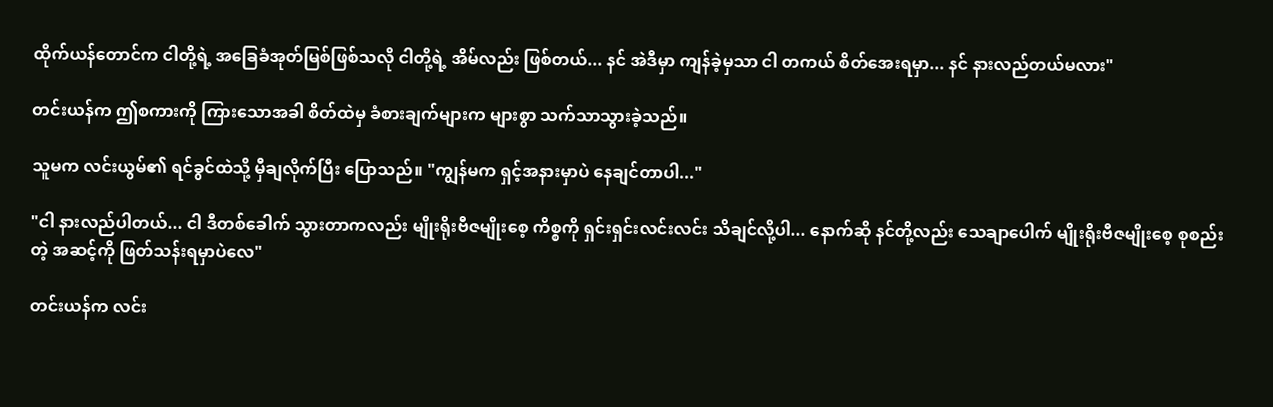ထိုက်ယန်တောင်က ငါတို့ရဲ့ အခြေခံအုတ်မြစ်ဖြစ်သလို ငါတို့ရဲ့ အိမ်လည်း ဖြစ်တယ်... နင် အဲဒီမှာ ကျန်ခဲ့မှသာ ငါ တကယ် စိတ်အေးရမှာ... နင် နားလည်တယ်မလား"

တင်းယန်က ဤစကားကို ကြားသောအခါ စိတ်ထဲမှ ခံစားချက်များက များစွာ သက်သာသွားခဲ့သည်။

သူမက လင်းယွမ်၏ ရင်ခွင်ထဲသို့ မှီချလိုက်ပြီး ပြောသည်။ "ကျွန်မက ရှင့်အနားမှာပဲ နေချင်တာပါ..."

"ငါ နားလည်ပါတယ်... ငါ ဒီတစ်ခေါက် သွားတာကလည်း မျိုးရိုးဗီဇမျိုးစေ့ ကိစ္စကို ရှင်းရှင်းလင်းလင်း သိချင်လို့ပါ... နောက်ဆို နင်တို့လည်း သေချာပေါက် မျိုးရိုးဗီဇမျိုးစေ့ စုစည်းတဲ့ အဆင့်ကို ဖြတ်သန်းရမှာပဲလေ"

တင်းယန်က လင်း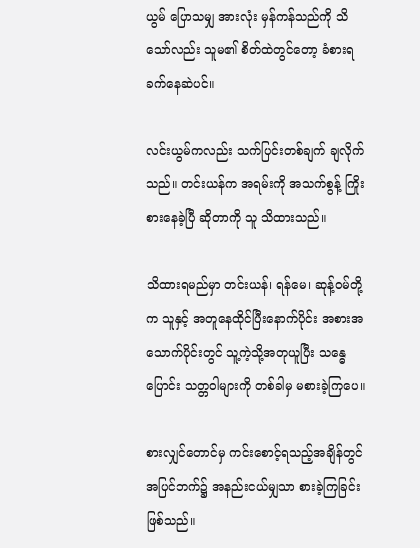ယွမ် ပြောသမျှ အားလုံး မှန်ကန်သည်ကို သိသော်လည်း သူမ၏ စိတ်ထဲတွင်တော့ ခံစားရ ခက်နေဆဲပင်။

လင်းယွမ်ကလည်း သက်ပြင်းတစ်ချက် ချလိုက်သည်။ တင်းယန်က အရမ်းကို အသက်စွန့် ကြိုးစားနေခဲ့ပြီ ဆိုတာကို သူ သိထားသည်။

သိထားရမည်မှာ တင်းယန်၊ ရန်မေ၊ ဆုန့်ဝမ်တို့က သူနှင့် အတူနေထိုင်ပြီးနောက်ပိုင်း အစားအသောက်ပိုင်းတွင် သူ့ကဲ့သို့အတုယူပြီး သန္ဓေပြောင်း သတ္တဝါများကို တစ်ခါမှ မစားခဲ့ကြပေ။

စားလျှင်တောင်မှ ကင်းစောင့်ရသည့်အချိန်တွင် အပြင်ဘက်၌ အနည်းငယ်မျှသာ စားခဲ့ကြခြင်း ဖြစ်သည်။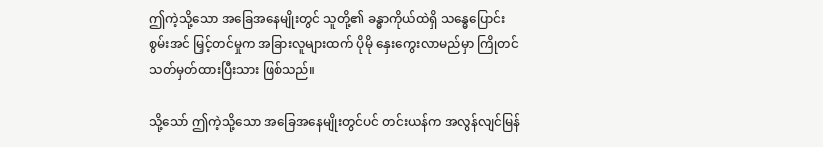ဤကဲ့သို့သော အခြေအနေမျိုးတွင် သူတို့၏ ခန္ဓာကိုယ်ထဲရှိ သန္ဓေပြောင်းစွမ်းအင် မြှင့်တင်မှုက အခြားလူများထက် ပိုမို နှေးကွေးလာမည်မှာ ကြိုတင် သတ်မှတ်ထားပြီးသား ဖြစ်သည်။

သို့သော် ဤကဲ့သို့သော အခြေအနေမျိုးတွင်ပင် တင်းယန်က အလွန်လျင်မြန်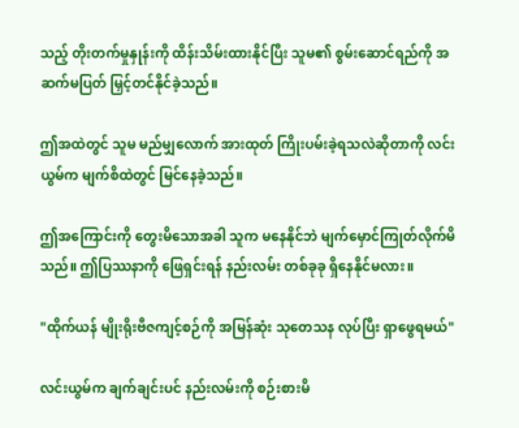သည့် တိုးတက်မှုနှုန်းကို ထိန်းသိမ်းထားနိုင်ပြီး သူမ၏ စွမ်းဆောင်ရည်ကို အဆက်မပြတ် မြှင့်တင်နိုင်ခဲ့သည်။

ဤအထဲတွင် သူမ မည်မျှလောက် အားထုတ် ကြိုးပမ်းခဲ့ရသလဲဆိုတာကို လင်းယွမ်က မျက်စိထဲတွင် မြင်နေခဲ့သည်။

ဤအကြောင်းကို တွေးမိသောအခါ သူက မနေနိုင်ဘဲ မျက်မှောင်ကြုတ်လိုက်မိသည်။ ဤပြဿနာကို ဖြေရှင်းရန် နည်းလမ်း တစ်ခုခု ရှိနေနိုင်မလား။

"ထိုက်ယန် မျိုးရိုးဗီဇကျင့်စဉ်ကို အမြန်ဆုံး သုတေသန လုပ်ပြီး ရှာဖွေရမယ်"

လင်းယွမ်က ချက်ချင်းပင် နည်းလမ်းကို စဉ်းစားမိ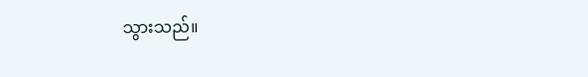သွားသည်။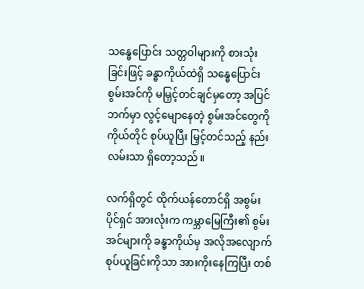သန္ဓေပြောင်း သတ္တဝါများကို စားသုံးခြင်းဖြင့် ခန္ဓာကိုယ်ထဲရှိ သန္ဓေပြောင်းစွမ်းအင်ကို မမြှင့်တင်ချင်မှတော့ အပြင်ဘက်မှာ လွင့်မျောနေတဲ့ စွမ်းအင်တွေကို ကိုယ်တိုင် စုပ်ယူပြီး မြှင့်တင်သည့် နည်းလမ်းသာ ရှိတော့သည်။

လက်ရှိတွင် ထိုက်ယန်တောင်ရှိ အစွမ်းပိုင်ရှင် အားလုံးက ကမ္ဘာမြေကြီး၏ စွမ်းအင်များကို ခန္ဓာကိုယ်မှ အလိုအလျောက် စုပ်ယူခြင်းကိုသာ အားကိုးနေကြပြီး တစ်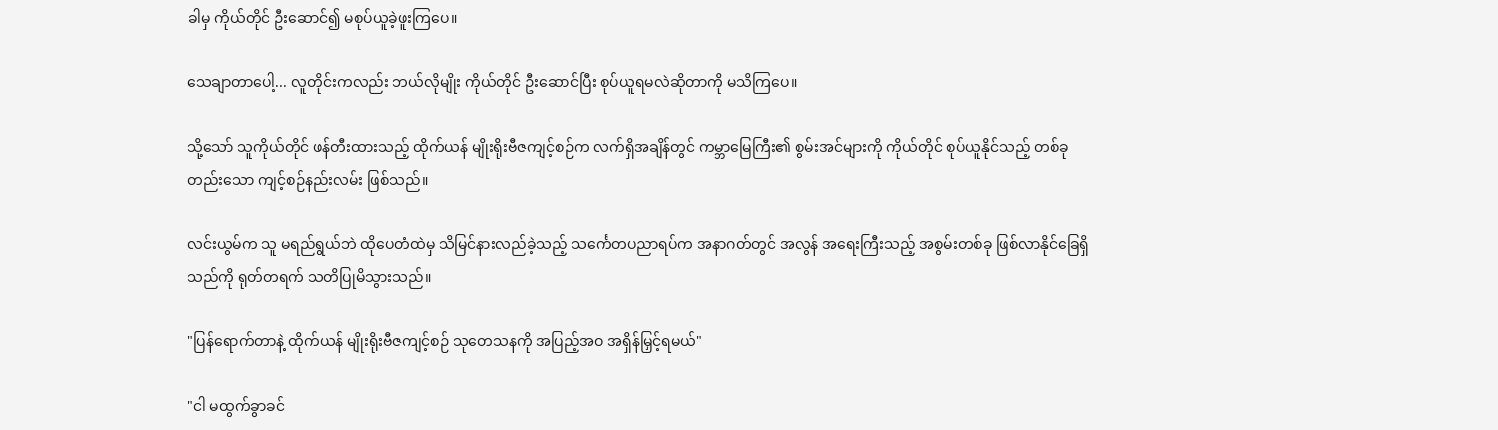ခါမှ ကိုယ်တိုင် ဦးဆောင်၍ မစုပ်ယူခဲ့ဖူးကြပေ။

သေချာတာပေါ့... လူတိုင်းကလည်း ဘယ်လိုမျိုး ကိုယ်တိုင် ဦးဆောင်ပြီး စုပ်ယူရမလဲဆိုတာကို မသိကြပေ။

သို့သော် သူကိုယ်တိုင် ဖန်တီးထားသည့် ထိုက်ယန် မျိုးရိုးဗီဇကျင့်စဉ်က လက်ရှိအချိန်တွင် ကမ္ဘာမြေကြီး၏ စွမ်းအင်များကို ကိုယ်တိုင် စုပ်ယူနိုင်သည့် တစ်ခုတည်းသော ကျင့်စဉ်နည်းလမ်း ဖြစ်သည်။

လင်းယွမ်က သူ မရည်ရွယ်ဘဲ ထိုပေတံထဲမှ သိမြင်နားလည်ခဲ့သည့် သင်္ကေတပညာရပ်က အနာဂတ်တွင် အလွန် အရေးကြီးသည့် အစွမ်းတစ်ခု ဖြစ်လာနိုင်ခြေရှိသည်ကို ရုတ်တရက် သတိပြုမိသွားသည်။

"ပြန်ရောက်တာနဲ့ ထိုက်ယန် မျိုးရိုးဗီဇကျင့်စဉ် သုတေသနကို အပြည့်အဝ အရှိန်မြှင့်ရမယ်"

"ငါ မထွက်ခွာခင်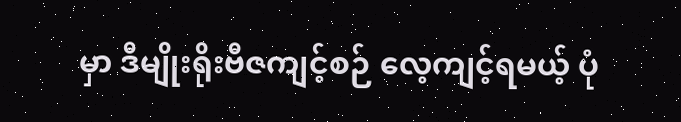မှာ ဒီမျိုးရိုးဗီဇကျင့်စဉ် လေ့ကျင့်ရမယ့် ပုံ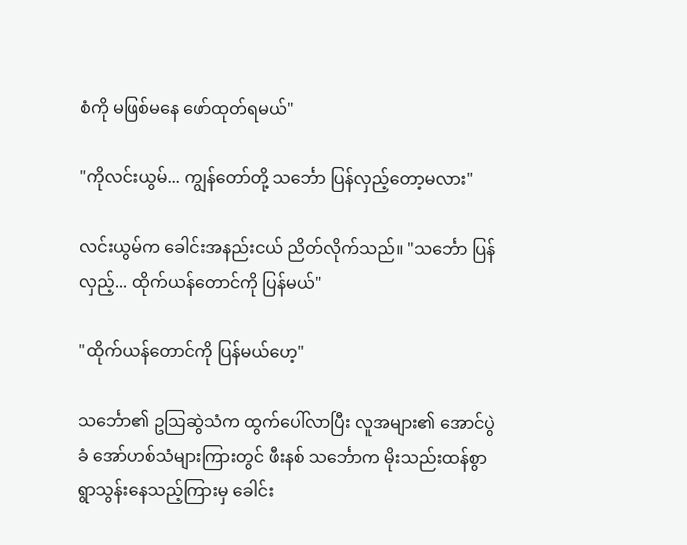စံကို မဖြစ်မနေ ဖော်ထုတ်ရမယ်"

"ကိုလင်းယွမ်... ကျွန်တော်တို့ သင်္ဘော ပြန်လှည့်တော့မလား"

လင်းယွမ်က ခေါင်းအနည်းငယ် ညိတ်လိုက်သည်။ "သင်္ဘော ပြန်လှည့်... ထိုက်ယန်တောင်ကို ပြန်မယ်"

"ထိုက်ယန်တောင်ကို ပြန်မယ်ဟေ့"

သင်္ဘော၏ ဥဩဆွဲသံက ထွက်ပေါ်လာပြီး လူအများ၏ အောင်ပွဲခံ အော်ဟစ်သံများကြားတွင် ဖီးနစ် သင်္ဘောက မိုးသည်းထန်စွာ ရွာသွန်းနေသည့်ကြားမှ ခေါင်း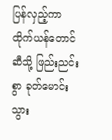ပြန်လှည့်ကာ ထိုက်ယန်တောင်ဆီသို့ ဖြည်းညင်းစွာ ခုတ်မောင်းသွား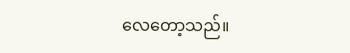လေတော့သည်။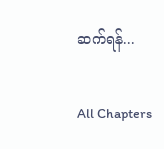ဆက်ရန်...

All Chapters